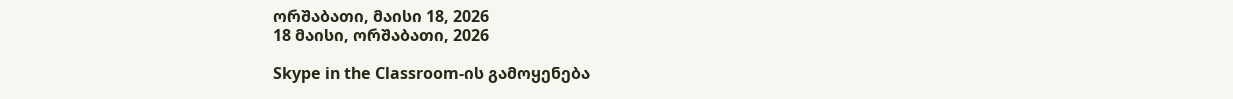ორშაბათი, მაისი 18, 2026
18 მაისი, ორშაბათი, 2026

Skype in the Classroom-ის გამოყენება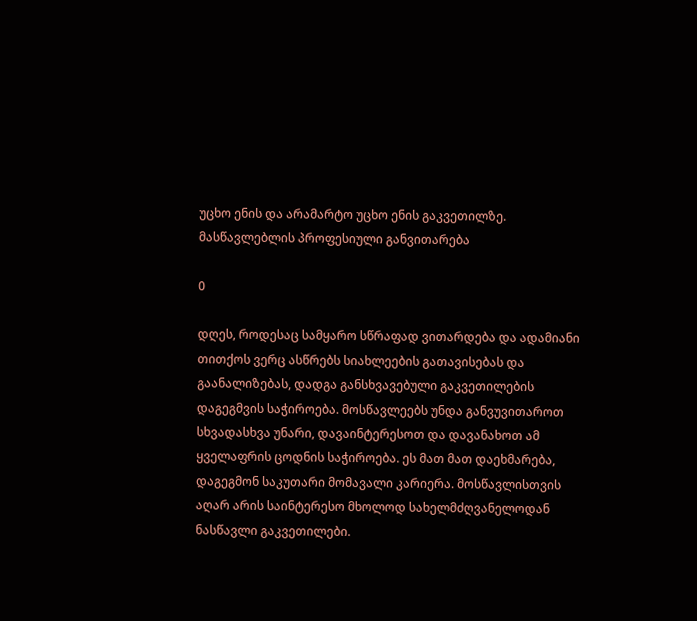უცხო ენის და არამარტო უცხო ენის გაკვეთილზე. მასწავლებლის პროფესიული განვითარება

0

დღეს, როდესაც სამყარო სწრაფად ვითარდება და ადამიანი თითქოს ვერც ასწრებს სიახლეების გათავისებას და გაანალიზებას, დადგა განსხვავებული გაკვეთილების დაგეგმვის საჭიროება. მოსწავლეებს უნდა განვუვითაროთ სხვადასხვა უნარი, დავაინტერესოთ და დავანახოთ ამ ყველაფრის ცოდნის საჭიროება. ეს მათ მათ დაეხმარება, დაგეგმონ საკუთარი მომავალი კარიერა. მოსწავლისთვის აღარ არის საინტერესო მხოლოდ სახელმძღვანელოდან ნასწავლი გაკვეთილები.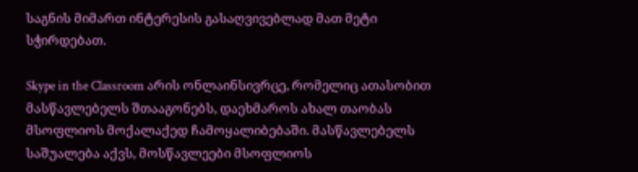საგნის მიმართ ინტერესის გასაღვივებლად მათ მეტი სჭირდებათ.

Skype in the Classroom არის ონლაინსივრცე, რომელიც ათასობით მასწავლებელს შთააგონებს, დაეხმაროს ახალ თაობას  მსოფლიოს მოქალაქედ ჩამოყალიბებაში. მასწავლებელს საშუალება აქვს, მოსწავლეები მსოფლიოს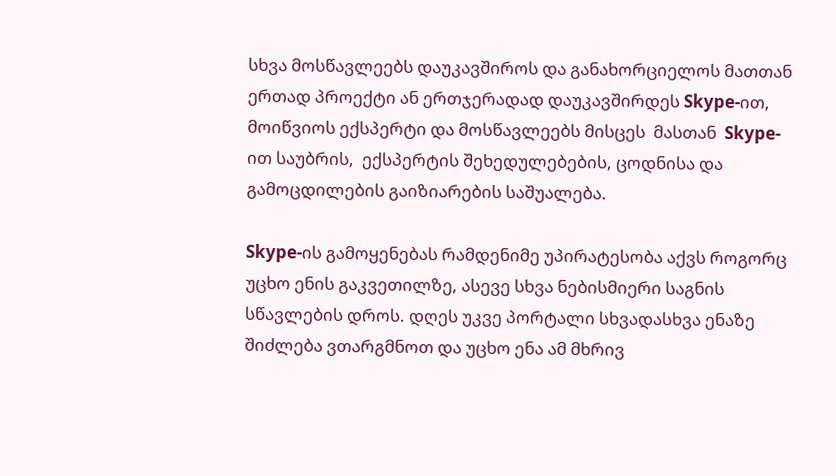სხვა მოსწავლეებს დაუკავშიროს და განახორციელოს მათთან ერთად პროექტი ან ერთჯერადად დაუკავშირდეს Skype-ით, მოიწვიოს ექსპერტი და მოსწავლეებს მისცეს  მასთან  Skype-ით საუბრის,  ექსპერტის შეხედულებების, ცოდნისა და გამოცდილების გაიზიარების საშუალება.

Skype-ის გამოყენებას რამდენიმე უპირატესობა აქვს როგორც უცხო ენის გაკვეთილზე, ასევე სხვა ნებისმიერი საგნის სწავლების დროს. დღეს უკვე პორტალი სხვადასხვა ენაზე შიძლება ვთარგმნოთ და უცხო ენა ამ მხრივ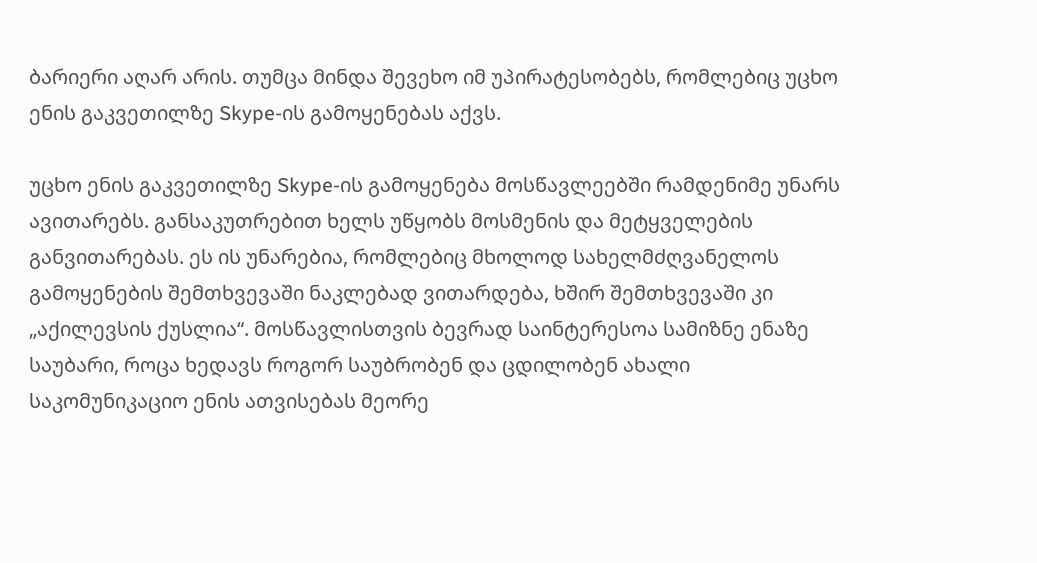ბარიერი აღარ არის. თუმცა მინდა შევეხო იმ უპირატესობებს, რომლებიც უცხო ენის გაკვეთილზე Skype-ის გამოყენებას აქვს.

უცხო ენის გაკვეთილზე Skype-ის გამოყენება მოსწავლეებში რამდენიმე უნარს ავითარებს. განსაკუთრებით ხელს უწყობს მოსმენის და მეტყველების განვითარებას. ეს ის უნარებია, რომლებიც მხოლოდ სახელმძღვანელოს გამოყენების შემთხვევაში ნაკლებად ვითარდება, ხშირ შემთხვევაში კი „აქილევსის ქუსლია“. მოსწავლისთვის ბევრად საინტერესოა სამიზნე ენაზე საუბარი, როცა ხედავს როგორ საუბრობენ და ცდილობენ ახალი საკომუნიკაციო ენის ათვისებას მეორე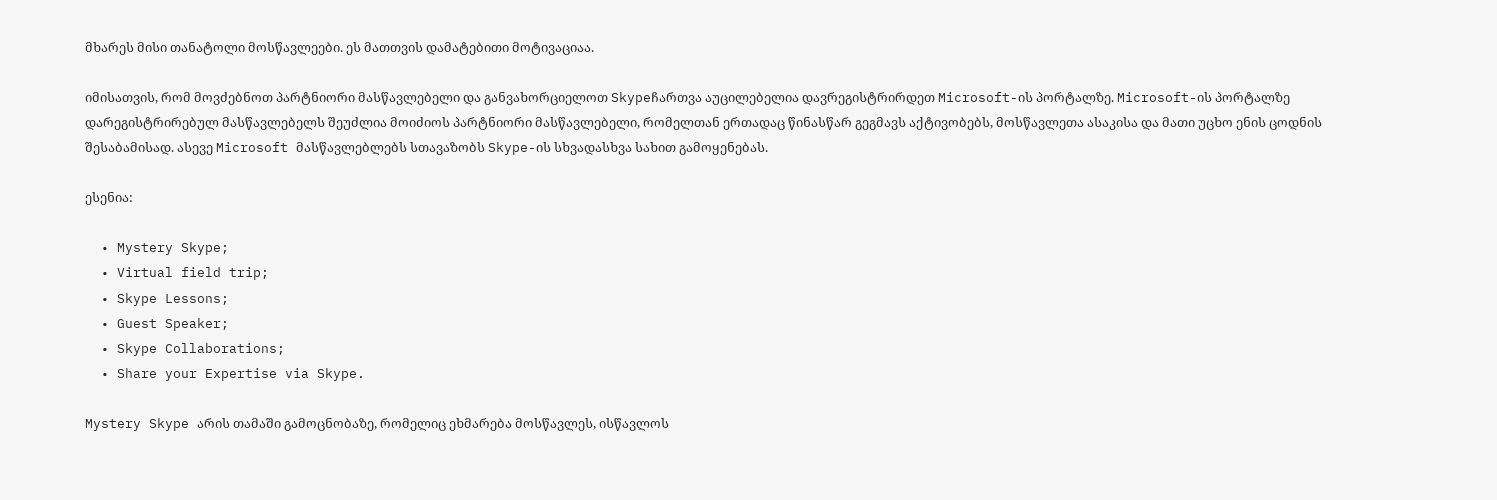მხარეს მისი თანატოლი მოსწავლეები. ეს მათთვის დამატებითი მოტივაციაა.

იმისათვის, რომ მოვძებნოთ პარტნიორი მასწავლებელი და განვახორციელოთ Skypeჩართვა აუცილებელია დავრეგისტრირდეთ Microsoft-ის პორტალზე. Microsoft-ის პორტალზე დარეგისტრირებულ მასწავლებელს შეუძლია მოიძიოს პარტნიორი მასწავლებელი, რომელთან ერთადაც წინასწარ გეგმავს აქტივობებს, მოსწავლეთა ასაკისა და მათი უცხო ენის ცოდნის შესაბამისად. ასევე Microsoft მასწავლებლებს სთავაზობს Skype-ის სხვადასხვა სახით გამოყენებას.

ესენია:

  • Mystery Skype;
  • Virtual field trip;
  • Skype Lessons;
  • Guest Speaker;
  • Skype Collaborations;
  • Share your Expertise via Skype.

Mystery Skype არის თამაში გამოცნობაზე, რომელიც ეხმარება მოსწავლეს, ისწავლოს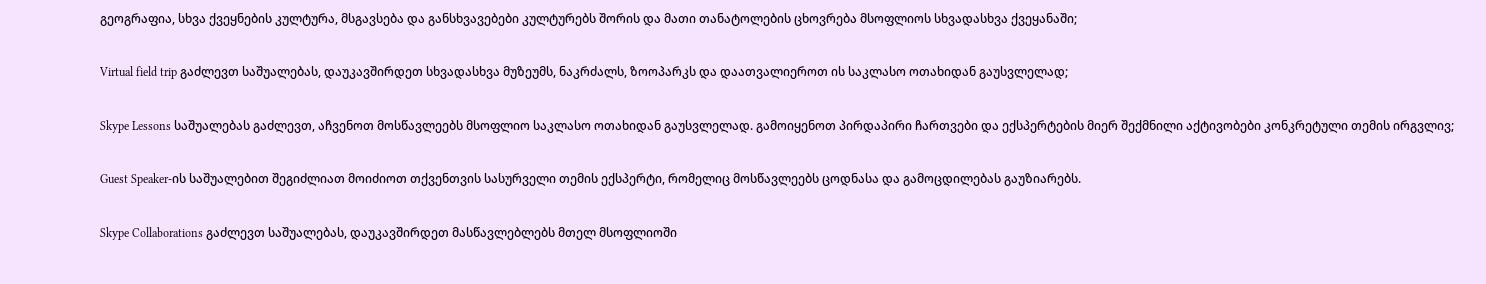გეოგრაფია, სხვა ქვეყნების კულტურა, მსგავსება და განსხვავებები კულტურებს შორის და მათი თანატოლების ცხოვრება მსოფლიოს სხვადასხვა ქვეყანაში;

Virtual field trip გაძლევთ საშუალებას, დაუკავშირდეთ სხვადასხვა მუზეუმს, ნაკრძალს, ზოოპარკს და დაათვალიეროთ ის საკლასო ოთახიდან გაუსვლელად;

Skype Lessons საშუალებას გაძლევთ, აჩვენოთ მოსწავლეებს მსოფლიო საკლასო ოთახიდან გაუსვლელად. გამოიყენოთ პირდაპირი ჩართვები და ექსპერტების მიერ შექმნილი აქტივობები კონკრეტული თემის ირგვლივ;

Guest Speaker-ის საშუალებით შეგიძლიათ მოიძიოთ თქვენთვის სასურველი თემის ექსპერტი, რომელიც მოსწავლეებს ცოდნასა და გამოცდილებას გაუზიარებს.

Skype Collaborations გაძლევთ საშუალებას, დაუკავშირდეთ მასწავლებლებს მთელ მსოფლიოში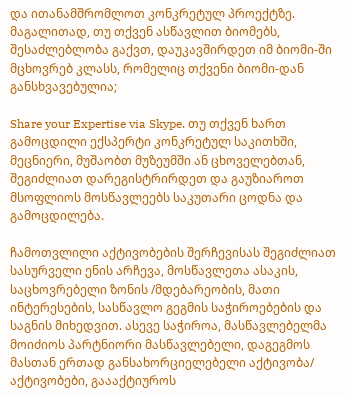და ითანამშრომლოთ კონკრეტულ პროექტზე. მაგალითად, თუ თქვენ ასწავლით ბიომებს, შესაძლებლობა გაქვთ, დაუკავშირდეთ იმ ბიომი-ში მცხოვრებ კლასს, რომელიც თქვენი ბიომი-დან განსხვავებულია;

Share your Expertise via Skype. თუ თქვენ ხართ გამოცდილი ექსპერტი კონკრეტულ საკითხში, მეცნიერი, მუშაობთ მუზეუმში ან ცხოველებთან, შეგიძლიათ დარეგისტრირდეთ და გაუზიაროთ მსოფლიოს მოსწავლეებს საკუთარი ცოდნა და გამოცდილება.

ჩამოთვლილი აქტივობების შერჩევისას შეგიძლიათ სასურველი ენის არჩევა, მოსწავლეთა ასაკის, საცხოვრებელი ზონის /მდებარეობის, მათი ინტერესების, სასწავლო გეგმის საჭიროებების და საგნის მიხედვით. ასევე საჭიროა, მასწავლებელმა მოიძიოს პარტნიორი მასწავლებელი, დაგეგმოს მასთან ერთად განსახორციელებელი აქტივობა/ აქტივობები, გაააქტიუროს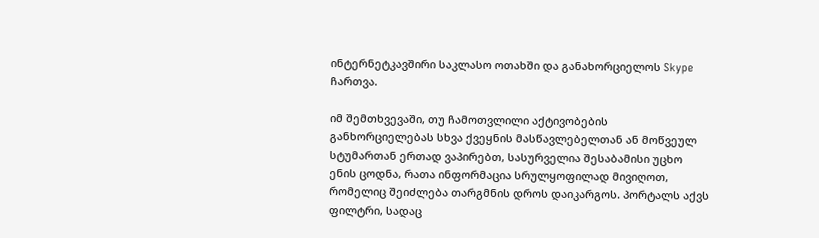ინტერნეტკავშირი საკლასო ოთახში და განახორციელოს Skype ჩართვა.

იმ შემთხვევაში, თუ ჩამოთვლილი აქტივობების განხორციელებას სხვა ქვეყნის მასწავლებელთან ან მოწვეულ სტუმართან ერთად ვაპირებთ, სასურველია შესაბამისი უცხო ენის ცოდნა, რათა ინფორმაცია სრულყოფილად მივიღოთ, რომელიც შეიძლება თარგმნის დროს დაიკარგოს. პორტალს აქვს ფილტრი, სადაც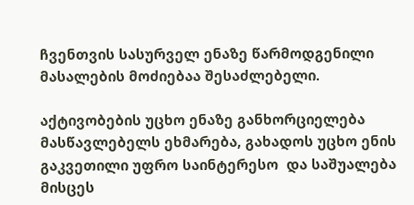ჩვენთვის სასურველ ენაზე წარმოდგენილი მასალების მოძიებაა შესაძლებელი.

აქტივობების უცხო ენაზე განხორციელება მასწავლებელს ეხმარება, გახადოს უცხო ენის გაკვეთილი უფრო საინტერესო  და საშუალება მისცეს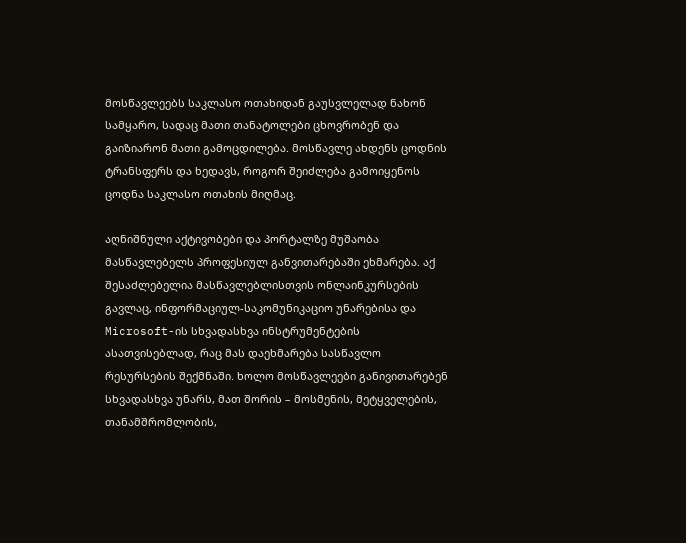მოსწავლეებს საკლასო ოთახიდან გაუსვლელად ნახონ სამყარო, სადაც მათი თანატოლები ცხოვრობენ და გაიზიარონ მათი გამოცდილება. მოსწავლე ახდენს ცოდნის ტრანსფერს და ხედავს, როგორ შეიძლება გამოიყენოს ცოდნა საკლასო ოთახის მიღმაც.

აღნიშნული აქტივობები და პორტალზე მუშაობა მასწავლებელს პროფესიულ განვითარებაში ეხმარება. აქ  შესაძლებელია მასწავლებლისთვის ონლაინკურსების გავლაც, ინფორმაციულ-საკომუნიკაციო უნარებისა და Microsoft-ის სხვადასხვა ინსტრუმენტების ასათვისებლად, რაც მას დაეხმარება სასწავლო რესურსების შექმნაში. ხოლო მოსწავლეები განივითარებენ სხვადასხვა უნარს, მათ შორის – მოსმენის, მეტყველების, თანამშრომლობის,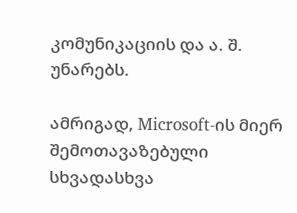კომუნიკაციის და ა. შ. უნარებს.

ამრიგად, Microsoft-ის მიერ შემოთავაზებული სხვადასხვა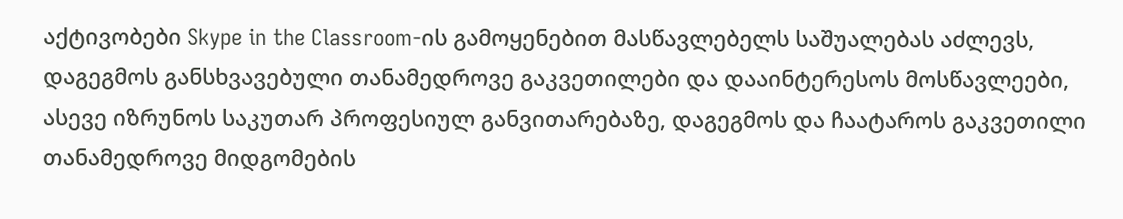აქტივობები Skype in the Classroom-ის გამოყენებით მასწავლებელს საშუალებას აძლევს, დაგეგმოს განსხვავებული თანამედროვე გაკვეთილები და დააინტერესოს მოსწავლეები, ასევე იზრუნოს საკუთარ პროფესიულ განვითარებაზე, დაგეგმოს და ჩაატაროს გაკვეთილი თანამედროვე მიდგომების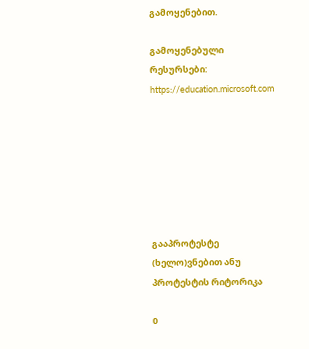გამოყენებით.

გამოყენებული რესურსები: https://education.microsoft.com







გააპროტესტე (ხელო)ვნებით ანუ პროტესტის რიტორიკა

0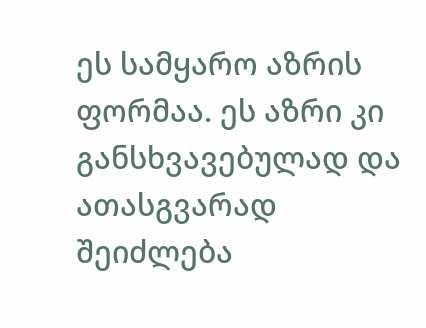ეს სამყარო აზრის ფორმაა. ეს აზრი კი განსხვავებულად და ათასგვარად  შეიძლება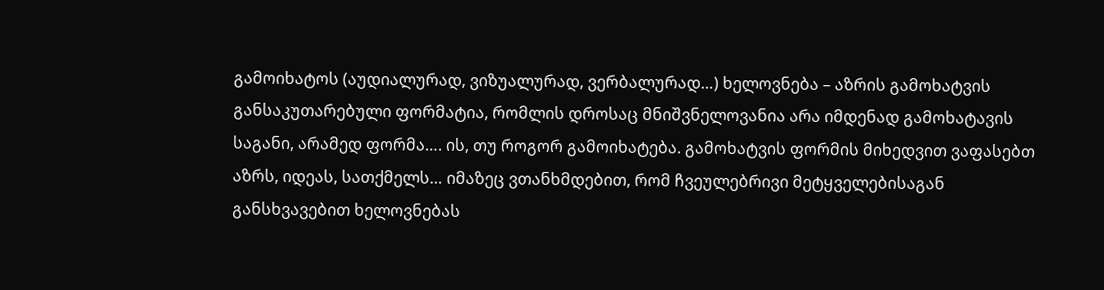გამოიხატოს (აუდიალურად, ვიზუალურად, ვერბალურად…) ხელოვნება – აზრის გამოხატვის განსაკუთარებული ფორმატია, რომლის დროსაც მნიშვნელოვანია არა იმდენად გამოხატავის საგანი, არამედ ფორმა…. ის, თუ როგორ გამოიხატება. გამოხატვის ფორმის მიხედვით ვაფასებთ აზრს, იდეას, სათქმელს… იმაზეც ვთანხმდებით, რომ ჩვეულებრივი მეტყველებისაგან განსხვავებით ხელოვნებას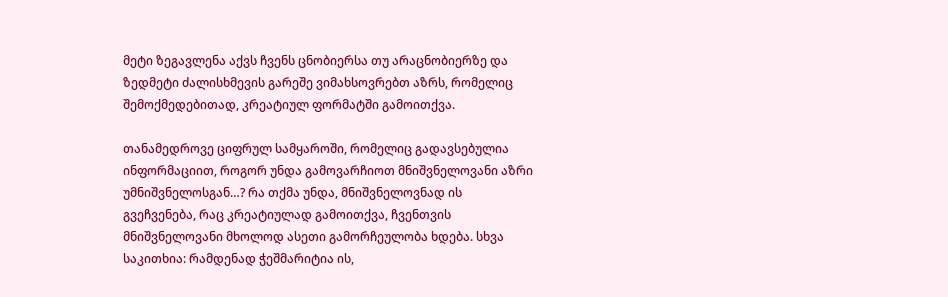მეტი ზეგავლენა აქვს ჩვენს ცნობიერსა თუ არაცნობიერზე და ზედმეტი ძალისხმევის გარეშე ვიმახსოვრებთ აზრს, რომელიც შემოქმედებითად, კრეატიულ ფორმატში გამოითქვა.

თანამედროვე ციფრულ სამყაროში, რომელიც გადავსებულია ინფორმაციით, როგორ უნდა გამოვარჩიოთ მნიშვნელოვანი აზრი უმნიშვნელოსგან…? რა თქმა უნდა, მნიშვნელოვნად ის გვეჩვენება, რაც კრეატიულად გამოითქვა, ჩვენთვის მნიშვნელოვანი მხოლოდ ასეთი გამორჩეულობა ხდება. სხვა საკითხია: რამდენად ჭეშმარიტია ის,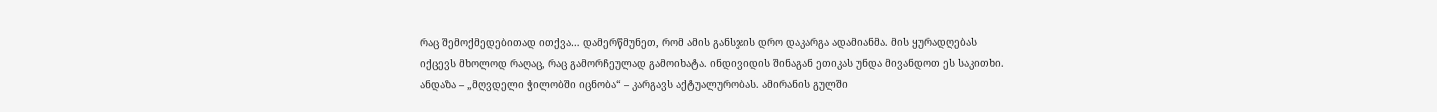რაც შემოქმედებითად ითქვა… დამერწმუნეთ, რომ ამის განსჯის დრო დაკარგა ადამიანმა. მის ყურადღებას იქცევს მხოლოდ რაღაც, რაც გამორჩეულად გამოიხატა. ინდივიდის შინაგან ეთიკას უნდა მივანდოთ ეს საკითხი. ანდაზა – „მღვდელი ჭილობში იცნობა“ – კარგავს აქტუალურობას. ამირანის გულში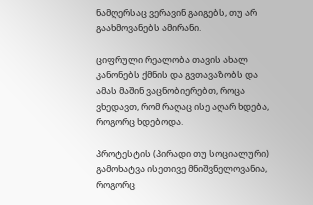ნამღერსაც ვერავინ გაიგებს, თუ არ გაახმოვანებს ამირანი.

ციფრული რეალობა თავის ახალ კანონებს ქმნის და გვთავაზობს და ამას მაშინ ვაცნობიერებთ, როცა ვხედავთ, რომ რაღაც ისე აღარ ხდება, როგორც ხდებოდა.

პროტესტის (პირადი თუ სოციალური) გამოხატვა ისეთივე მნიშვნელოვანია, როგორც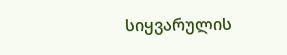სიყვარულის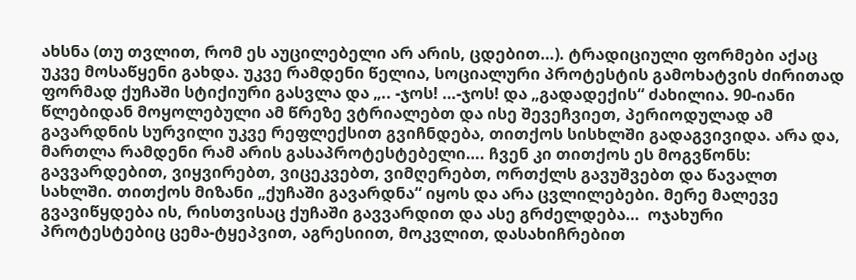ახსნა (თუ თვლით, რომ ეს აუცილებელი არ არის, ცდებით…). ტრადიციული ფორმები აქაც უკვე მოსაწყენი გახდა. უკვე რამდენი წელია, სოციალური პროტესტის გამოხატვის ძირითად ფორმად ქუჩაში სტიქიური გასვლა და „.. -ჯოს! …-ჯოს! და „გადადექის“ ძახილია. 90-იანი წლებიდან მოყოლებული ამ წრეზე ვტრიალებთ და ისე შევეჩვიეთ, პერიოდულად ამ გავარდნის სურვილი უკვე რეფლექსით გვიჩნდება, თითქოს სისხლში გადაგვივიდა. არა და, მართლა რამდენი რამ არის გასაპროტესტებელი…. ჩვენ კი თითქოს ეს მოგვწონს: გავვარდებით, ვიყვირებთ, ვიცეკვებთ, ვიმღერებთ, ორთქლს გავუშვებთ და წავალთ სახლში. თითქოს მიზანი „ქუჩაში გავარდნა“ იყოს და არა ცვლილებები. მერე მალევე გვავიწყდება ის, რისთვისაც ქუჩაში გავვარდით და ასე გრძელდება…  ოჯახური პროტესტებიც ცემა-ტყეპვით, აგრესიით, მოკვლით, დასახიჩრებით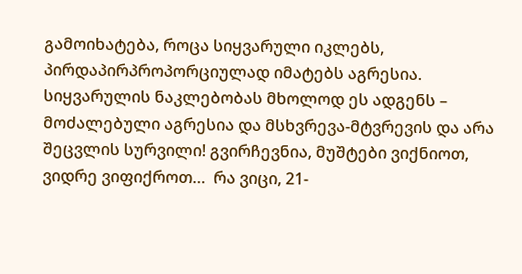გამოიხატება, როცა სიყვარული იკლებს, პირდაპირპროპორციულად იმატებს აგრესია. სიყვარულის ნაკლებობას მხოლოდ ეს ადგენს – მოძალებული აგრესია და მსხვრევა-მტვრევის და არა შეცვლის სურვილი! გვირჩევნია, მუშტები ვიქნიოთ, ვიდრე ვიფიქროთ…  რა ვიცი, 21-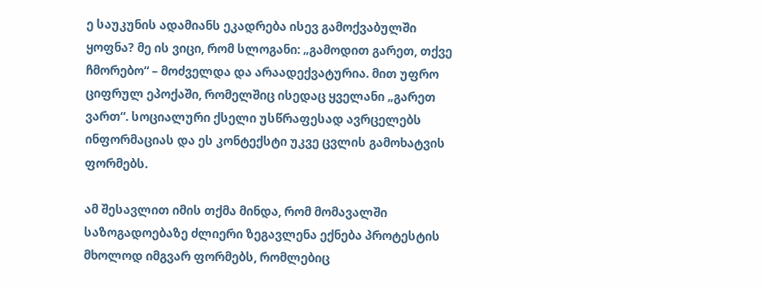ე საუკუნის ადამიანს ეკადრება ისევ გამოქვაბულში ყოფნა? მე ის ვიცი, რომ სლოგანი: „გამოდით გარეთ, თქვე ჩმორებო“ – მოძველდა და არაადექვატურია. მით უფრო ციფრულ ეპოქაში, რომელშიც ისედაც ყველანი „გარეთ ვართ“. სოციალური ქსელი უსწრაფესად ავრცელებს ინფორმაციას და ეს კონტექსტი უკვე ცვლის გამოხატვის ფორმებს.

ამ შესავლით იმის თქმა მინდა, რომ მომავალში საზოგადოებაზე ძლიერი ზეგავლენა ექნება პროტესტის მხოლოდ იმგვარ ფორმებს, რომლებიც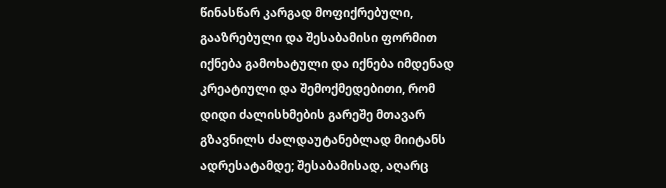წინასწარ კარგად მოფიქრებული, გააზრებული და შესაბამისი ფორმით იქნება გამოხატული და იქნება იმდენად კრეატიული და შემოქმედებითი, რომ დიდი ძალისხმების გარეშე მთავარ გზავნილს ძალდაუტანებლად მიიტანს ადრესატამდე; შესაბამისად, აღარც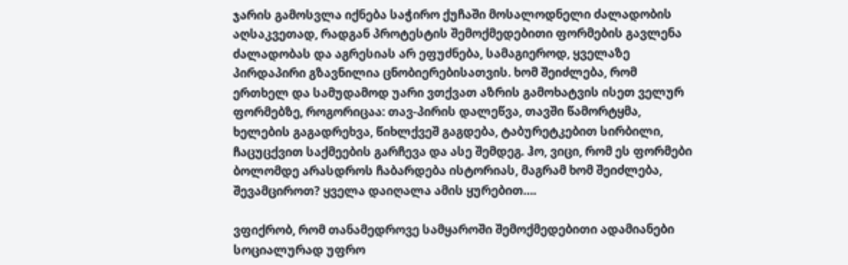ჯარის გამოსვლა იქნება საჭირო ქუჩაში მოსალოდნელი ძალადობის აღსაკვეთად, რადგან პროტესტის შემოქმედებითი ფორმების გავლენა ძალადობას და აგრესიას არ ეფუძნება, სამაგიეროდ, ყველაზე პირდაპირი გზავნილია ცნობიერებისათვის. ხომ შეიძლება, რომ ერთხელ და სამუდამოდ უარი ვთქვათ აზრის გამოხატვის ისეთ ველურ ფორმებზე, როგორიცაა: თავ-პირის დალეწვა, თავში წამორტყმა, ხელების გაგადრეხვა, წიხლქვეშ გაგდება, ტაბურეტკებით სირბილი, ჩაცუცქვით საქმეების გარჩევა და ასე შემდეგ. ჰო, ვიცი, რომ ეს ფორმები ბოლომდე არასდროს ჩაბარდება ისტორიას, მაგრამ ხომ შეიძლება, შევამციროთ? ყველა დაიღალა ამის ყურებით….

ვფიქრობ, რომ თანამედროვე სამყაროში შემოქმედებითი ადამიანები სოციალურად უფრო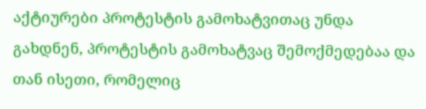აქტიურები პროტესტის გამოხატვითაც უნდა გახდნენ, პროტესტის გამოხატვაც შემოქმედებაა და თან ისეთი, რომელიც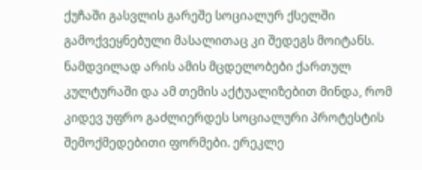ქუჩაში გასვლის გარეშე სოციალურ ქსელში გამოქვეყნებული მასალითაც კი შედეგს მოიტანს. ნამდვილად არის ამის მცდელობები ქართულ კულტურაში და ამ თემის აქტუალიზებით მინდა, რომ კიდევ უფრო გაძლიერდეს სოციალური პროტესტის შემოქმედებითი ფორმები. ერეკლე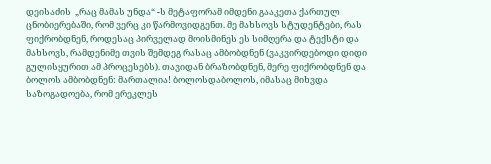დეისაძის  „რაც მამას უნდა“ -ს მეტაფორამ იმდენი გააკეთა ქართულ ცნობიერებაში, რომ ვერც კი წარმოვიდგენთ. მე მახსოვს სტუდენტები, რას ფიქრობდნენ, როდესაც პირველად მოისმინეს ეს სიმღერა და ტექსტი და მახსოვს, რამდენიმე თვის შემდეგ რასაც ამბობდნენ (ვაკვირდებოდი დიდი გულისყურით ამ პროცესებს). თავიდან ბრაზობდნენ, მერე ფიქრობდნენ და ბოლოს ამბობდნენ: მართალია! ბოლოსდაბოლოს, იმასაც მიხვდა საზოგადოება, რომ ერეკლეს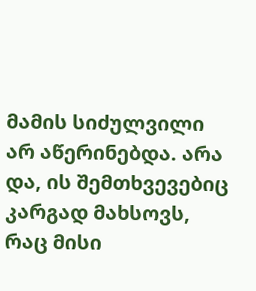მამის სიძულვილი არ აწერინებდა. არა და, ის შემთხვევებიც კარგად მახსოვს, რაც მისი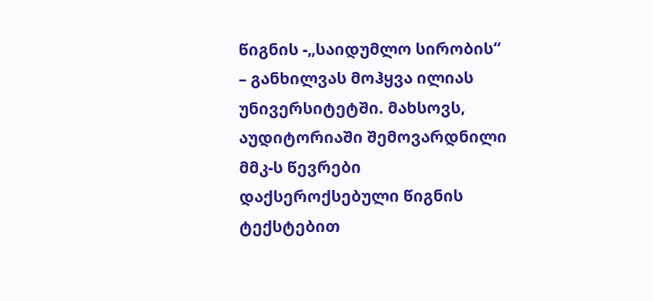წიგნის -„საიდუმლო სირობის“ – განხილვას მოჰყვა ილიას უნივერსიტეტში. მახსოვს, აუდიტორიაში შემოვარდნილი მმკ-ს წევრები დაქსეროქსებული წიგნის ტექსტებით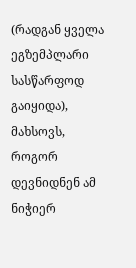(რადგან ყველა ეგზემპლარი სასწარფოდ გაიყიდა), მახსოვს, როგორ დევნიდნენ ამ ნიჭიერ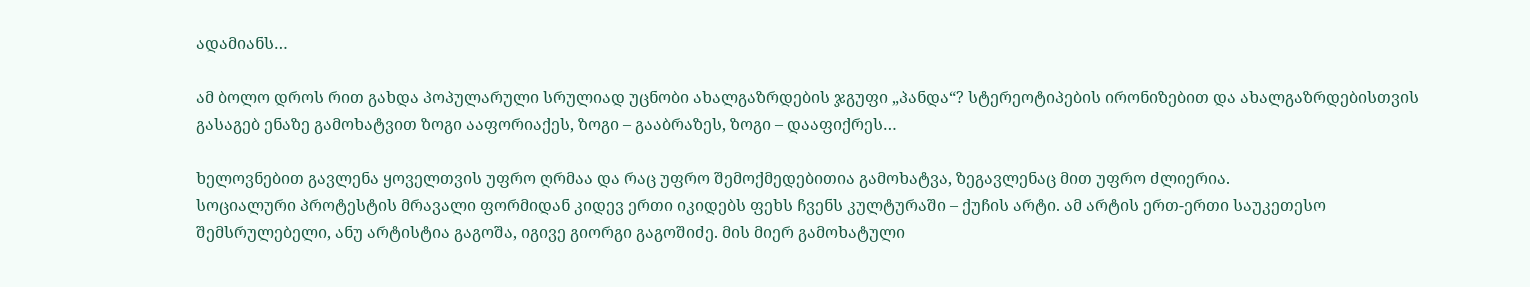ადამიანს…

ამ ბოლო დროს რით გახდა პოპულარული სრულიად უცნობი ახალგაზრდების ჯგუფი „პანდა“? სტერეოტიპების ირონიზებით და ახალგაზრდებისთვის გასაგებ ენაზე გამოხატვით ზოგი ააფორიაქეს, ზოგი – გააბრაზეს, ზოგი – დააფიქრეს…

ხელოვნებით გავლენა ყოველთვის უფრო ღრმაა და რაც უფრო შემოქმედებითია გამოხატვა, ზეგავლენაც მით უფრო ძლიერია.
სოციალური პროტესტის მრავალი ფორმიდან კიდევ ერთი იკიდებს ფეხს ჩვენს კულტურაში – ქუჩის არტი. ამ არტის ერთ-ერთი საუკეთესო შემსრულებელი, ანუ არტისტია გაგოშა, იგივე გიორგი გაგოშიძე. მის მიერ გამოხატული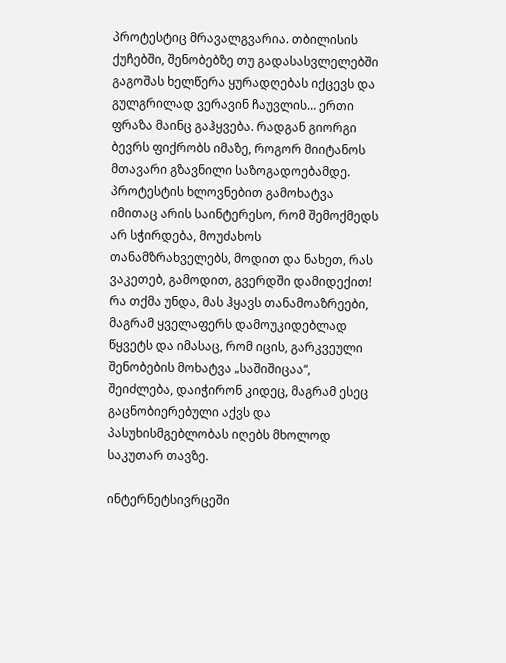პროტესტიც მრავალგვარია. თბილისის ქუჩებში, შენობებზე თუ გადასასვლელებში გაგოშას ხელწერა ყურადღებას იქცევს და გულგრილად ვერავინ ჩაუვლის… ერთი ფრაზა მაინც გაჰყვება. რადგან გიორგი ბევრს ფიქრობს იმაზე, როგორ მიიტანოს მთავარი გზავნილი საზოგადოებამდე. პროტესტის ხლოვნებით გამოხატვა იმითაც არის საინტერესო, რომ შემოქმედს არ სჭირდება, მოუძახოს თანამზრახველებს, მოდით და ნახეთ, რას ვაკეთებ, გამოდით, გვერდში დამიდექით! რა თქმა უნდა, მას ჰყავს თანამოაზრეები, მაგრამ ყველაფერს დამოუკიდებლად წყვეტს და იმასაც, რომ იცის, გარკვეული შენობების მოხატვა „საშიშიცაა“, შეიძლება, დაიჭირონ კიდეც, მაგრამ ესეც გაცნობიერებული აქვს და პასუხისმგებლობას იღებს მხოლოდ საკუთარ თავზე.

ინტერნეტსივრცეში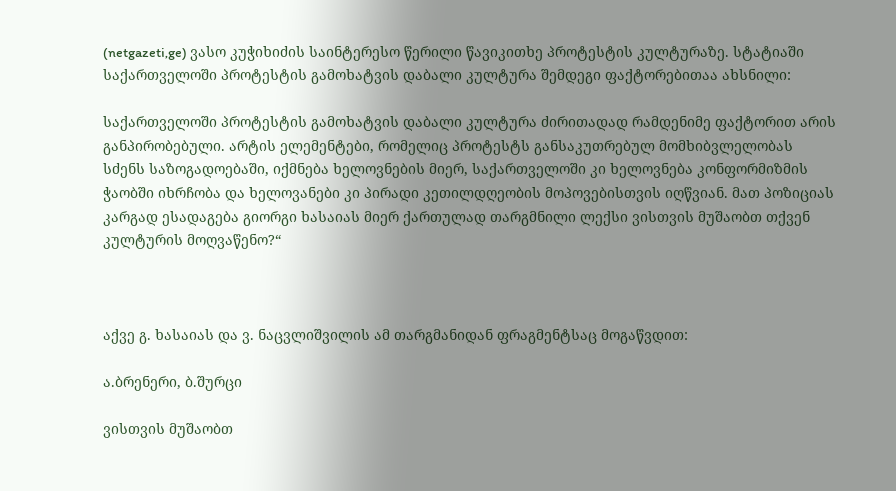(netgazeti,ge) ვასო კუჭიხიძის საინტერესო წერილი წავიკითხე პროტესტის კულტურაზე. სტატიაში საქართველოში პროტესტის გამოხატვის დაბალი კულტურა შემდეგი ფაქტორებითაა ახსნილი:

საქართველოში პროტესტის გამოხატვის დაბალი კულტურა ძირითადად რამდენიმე ფაქტორით არის განპირობებული. არტის ელემენტები, რომელიც პროტესტს განსაკუთრებულ მომხიბვლელობას სძენს საზოგადოებაში, იქმნება ხელოვნების მიერ, საქართველოში კი ხელოვნება კონფორმიზმის ჭაობში იხრჩობა და ხელოვანები კი პირადი კეთილდღეობის მოპოვებისთვის იღწვიან. მათ პოზიციას კარგად ესადაგება გიორგი ხასაიას მიერ ქართულად თარგმნილი ლექსი ვისთვის მუშაობთ თქვენ კულტურის მოღვაწენო?“



აქვე გ. ხასაიას და ვ. ნაცვლიშვილის ამ თარგმანიდან ფრაგმენტსაც მოგაწვდით:

ა.ბრენერი, ბ.შურცი

ვისთვის მუშაობთ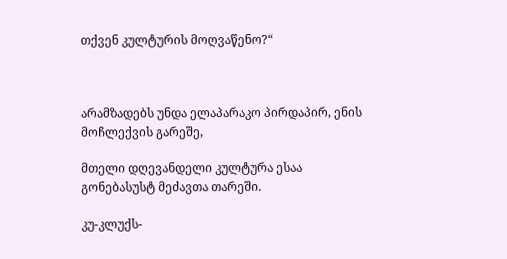თქვენ კულტურის მოღვაწენო?“



არამზადებს უნდა ელაპარაკო პირდაპირ, ენის მოჩლექვის გარეშე,

მთელი დღევანდელი კულტურა ესაა გონებასუსტ მეძავთა თარეში.

კუ-კლუქს-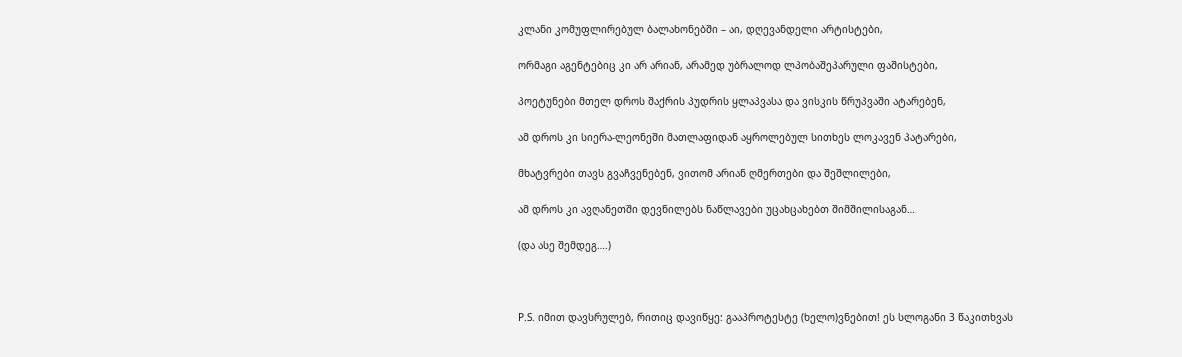კლანი კომუფლირებულ ბალახონებში – აი, დღევანდელი არტისტები,

ორმაგი აგენტებიც კი არ არიან, არამედ უბრალოდ ლპობაშეპარული ფაშისტები,

პოეტუნები მთელ დროს შაქრის პუდრის ყლაპვასა და ვისკის წრუპვაში ატარებენ,

ამ დროს კი სიერა-ლეონეში მათლაფიდან აყროლებულ სითხეს ლოკავენ პატარები,

მხატვრები თავს გვაჩვენებენ, ვითომ არიან ღმერთები და შეშლილები,

ამ დროს კი ავღანეთში დევნილებს ნაწლავები უცახცახებთ შიმშილისაგან…

(და ასე შემდეგ….)



P.S. იმით დავსრულებ, რითიც დავიწყე: გააპროტესტე (ხელო)ვნებით! ეს სლოგანი 3 წაკითხვას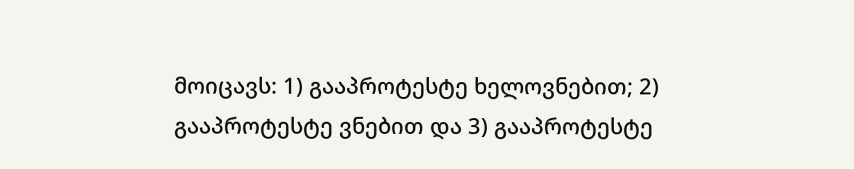მოიცავს: 1) გააპროტესტე ხელოვნებით; 2) გააპროტესტე ვნებით და 3) გააპროტესტე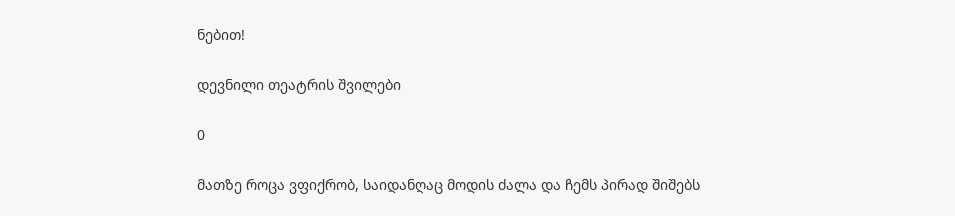ნებით!

დევნილი თეატრის შვილები

0

მათზე როცა ვფიქრობ, საიდანღაც მოდის ძალა და ჩემს პირად შიშებს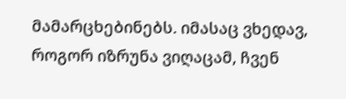მამარცხებინებს. იმასაც ვხედავ, როგორ იზრუნა ვიღაცამ, ჩვენ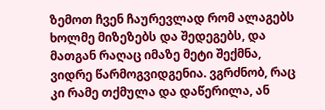ზემოთ ჩვენ ჩაურევლად რომ ალაგებს ხოლმე მიზეზებს და შედეგებს, და მათგან რაღაც იმაზე მეტი შექმნა, ვიდრე წარმოგვიდგენია. ვგრძნობ, რაც კი რამე თქმულა და დაწერილა, ან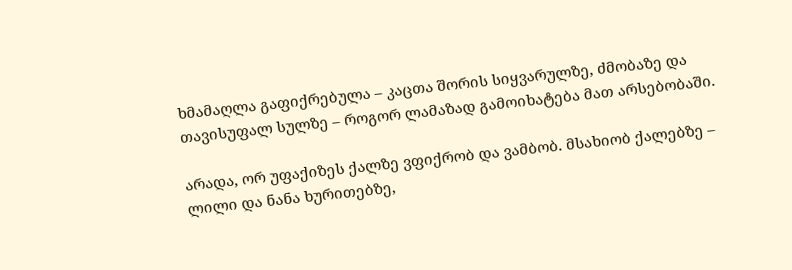ხმამაღლა გაფიქრებულა – კაცთა შორის სიყვარულზე, ძმობაზე და თავისუფალ სულზე – როგორ ლამაზად გამოიხატება მათ არსებობაში.

არადა, ორ უფაქიზეს ქალზე ვფიქრობ და ვამბობ. მსახიობ ქალებზე – ლილი და ნანა ხურითებზე,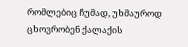რომლებიც ჩუმად, უხმაუროდ ცხოვრობენ ქალაქის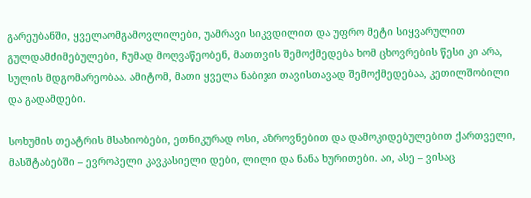გარეუბანში, ყველაომგამოვლილები, უამრავი სიკვდილით და უფრო მეტი სიყვარულით გულდამძიმებულები, ჩუმად მოღვაწეობენ, მათთვის შემოქმედება ხომ ცხოვრების წესი კი არა, სულის მდგომარეობაა. ამიტომ, მათი ყველა ნაბიჯი თავისთავად შემოქმედებაა, კეთილშობილი და გადამდები.

სოხუმის თეატრის მსახიობები, ეთნიკურად ოსი, აზროვნებით და დამოკიდებულებით ქართველი, მასშტაბებში – ევროპელი კავკასიელი დები, ლილი და ნანა ხურითები. აი, ასე – ვისაც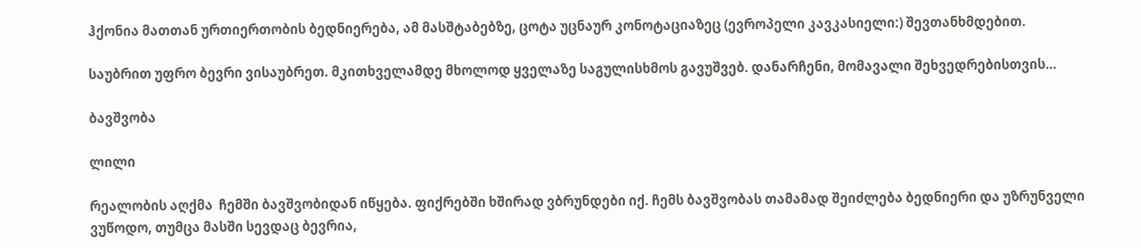ჰქონია მათთან ურთიერთობის ბედნიერება, ამ მასშტაბებზე, ცოტა უცნაურ კონოტაციაზეც (ევროპელი კავკასიელი:) შევთანხმდებით.

საუბრით უფრო ბევრი ვისაუბრეთ. მკითხველამდე მხოლოდ ყველაზე საგულისხმოს გავუშვებ. დანარჩენი, მომავალი შეხვედრებისთვის…

ბავშვობა

ლილი

რეალობის აღქმა  ჩემში ბავშვობიდან იწყება. ფიქრებში ხშირად ვბრუნდები იქ. ჩემს ბავშვობას თამამად შეიძლება ბედნიერი და უზრუნველი ვუწოდო, თუმცა მასში სევდაც ბევრია,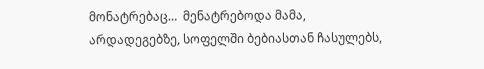მონატრებაც…  მენატრებოდა მამა, არდადეგებზე, სოფელში ბებიასთან ჩასულებს,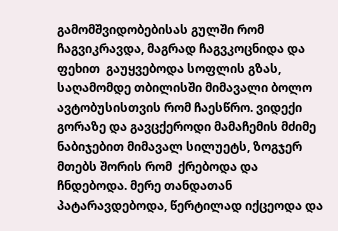გამომშვიდობებისას გულში რომ ჩაგვიკრავდა, მაგრად ჩაგვკოცნიდა და ფეხით  გაუყვებოდა სოფლის გზას, საღამომდე თბილისში მიმავალი ბოლო ავტობუსისთვის რომ ჩაესწრო. ვიდექი გორაზე და გავცქეროდი მამაჩემის მძიმე ნაბიჯებით მიმავალ სილუეტს, ზოგჯერ  მთებს შორის რომ  ქრებოდა და  ჩნდებოდა. მერე თანდათან პატარავდებოდა, წერტილად იქცეოდა და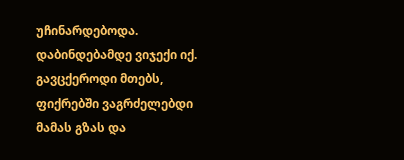უჩინარდებოდა. დაბინდებამდე ვიჯექი იქ. გავცქეროდი მთებს,  ფიქრებში ვაგრძელებდი მამას გზას და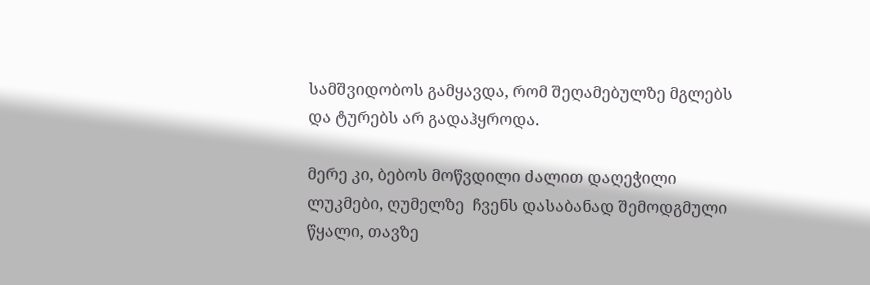სამშვიდობოს გამყავდა, რომ შეღამებულზე მგლებს და ტურებს არ გადაჰყროდა.

მერე კი, ბებოს მოწვდილი ძალით დაღეჭილი ლუკმები, ღუმელზე  ჩვენს დასაბანად შემოდგმული წყალი, თავზე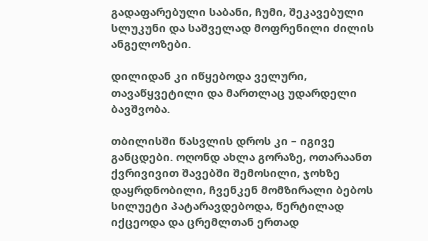გადაფარებული საბანი, ჩუმი, შეკავებული სლუკუნი და საშველად მოფრენილი ძილის ანგელოზები.

დილიდან კი იწყებოდა ველური, თავაწყვეტილი და მართლაც უდარდელი ბავშვობა.

თბილისში წასვლის დროს კი – იგივე განცდები. ოღონდ ახლა გორაზე, ოთარაანთ ქვრივივით შავებში შემოსილი, ჯოხზე დაყრდნობილი, ჩვენკენ მომზირალი ბებოს სილუეტი პატარავდებოდა, წერტილად იქცეოდა და ცრემლთან ერთად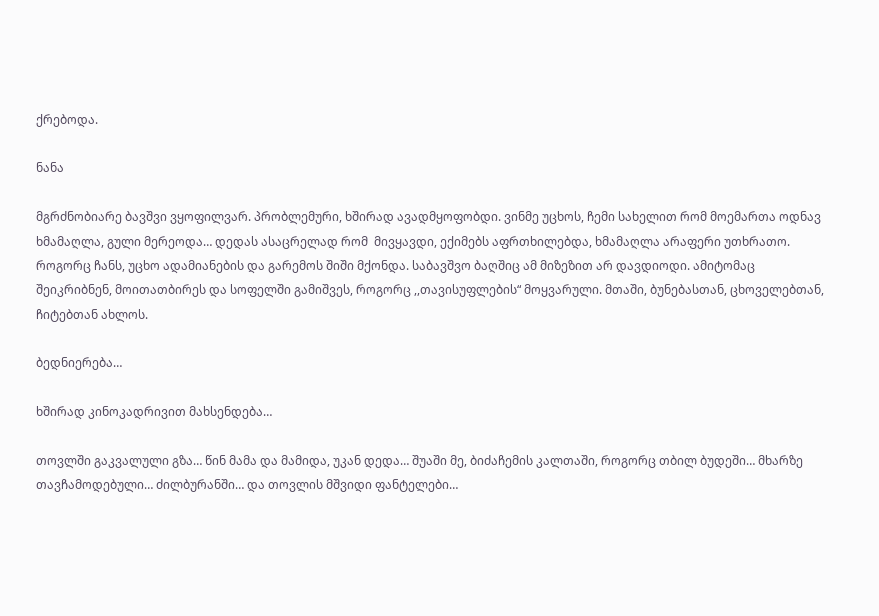ქრებოდა.

ნანა

მგრძნობიარე ბავშვი ვყოფილვარ. პრობლემური, ხშირად ავადმყოფობდი. ვინმე უცხოს, ჩემი სახელით რომ მოემართა ოდნავ ხმამაღლა, გული მერეოდა… დედას ასაცრელად რომ  მივყავდი, ექიმებს აფრთხილებდა, ხმამაღლა არაფერი უთხრათო. როგორც ჩანს, უცხო ადამიანების და გარემოს შიში მქონდა. საბავშვო ბაღშიც ამ მიზეზით არ დავდიოდი. ამიტომაც შეიკრიბნენ, მოითათბირეს და სოფელში გამიშვეს, როგორც ,,თავისუფლების“ მოყვარული. მთაში, ბუნებასთან, ცხოველებთან, ჩიტებთან ახლოს.

ბედნიერება…

ხშირად კინოკადრივით მახსენდება…

თოვლში გაკვალული გზა… წინ მამა და მამიდა, უკან დედა… შუაში მე, ბიძაჩემის კალთაში, როგორც თბილ ბუდეში… მხარზე თავჩამოდებული… ძილბურანში… და თოვლის მშვიდი ფანტელები…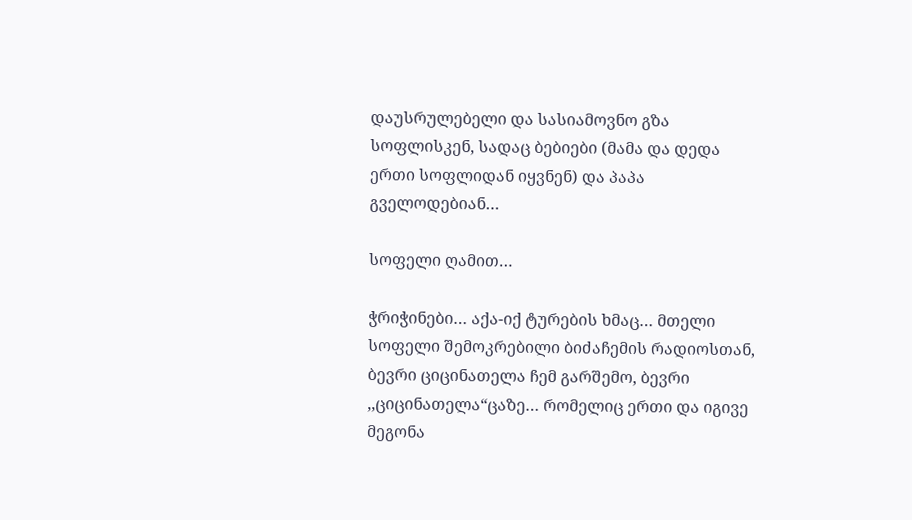დაუსრულებელი და სასიამოვნო გზა სოფლისკენ, სადაც ბებიები (მამა და დედა ერთი სოფლიდან იყვნენ) და პაპა გველოდებიან…

სოფელი ღამით…

ჭრიჭინები… აქა-იქ ტურების ხმაც… მთელი სოფელი შემოკრებილი ბიძაჩემის რადიოსთან,  ბევრი ციცინათელა ჩემ გარშემო, ბევრი ,,ციცინათელა“ცაზე… რომელიც ერთი და იგივე მეგონა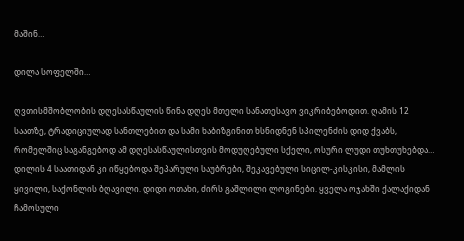მაშინ…

დილა სოფელში…

ღვთისმშობლობის დღესასწაულის წინა დღეს მთელი სანათესავო ვიკრიბებოდით. ღამის 12 საათზე, ტრადიციულად სანთლებით და სამი ხაბიზგინით ხსნიდნენ სპილენძის დიდ ქვაბს, რომელშიც საგანგებოდ ამ დღესასწაულისთვის მოდუღებული სქელი, ოსური ლუდი თუხთუხებდა… დილის 4 საათიდან კი იწყებოდა შეპარული საუბრები, შეკავებული სიცილ-კისკისი, მამლის ყივილი, საქონლის ბღავილი. დიდი ოთახი, ძირს გაშლილი ლოგინები. ყველა ოჯახში ქალაქიდან ჩამოსული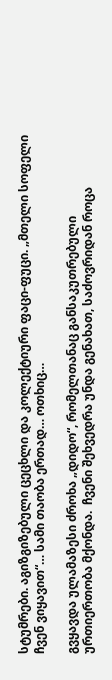სტუმრები. აგიზგიზებული ცეცხლი და კოლექტიური ფაცი-ფუცი. „მთელი სოფელი ჩვენ ვიყავით“… სამი თაობა ერთად… ოთხიც…

გვყავდა ულამაზესი ძროხა „დიდო“, რომელთანაც განსაკუთრებული ურთიერთობა მქონდა.  ჩვენი შეხვედრა უნდა გენახათ, საძოვრიდან როცა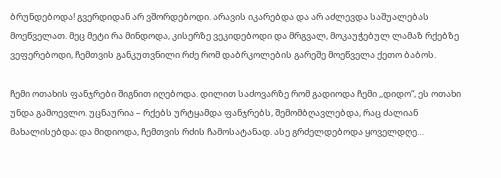ბრუნდებოდა! გვერდიდან არ ვშორდებოდი. არავის იკარებდა და არ აძლევდა საშუალებას მოეწველათ. მეც მეტი რა მინდოდა, კისერზე ვეკიდებოდი და მრგვალ, მოკაუჭებულ ლამაზ რქებზე ვეფერებოდი, ჩემთვის განკუთვნილი რძე რომ დაბრკოლების გარეშე მოეწველა ქეთო ბაბოს.

ჩემი ოთახის ფანჯრები შიგნით იღებოდა. დილით საძოვარზე რომ გადიოდა ჩემი ,,დიდო“, ეს ოთახი უნდა გამოევლო. უცნაურია – რქებს ურტყამდა ფანჯრებს, შემომბღავლებდა, რაც ძალიან მახალისებდა; და მიდიოდა, ჩემთვის რძის ჩამოსატანად. ასე გრძელდებოდა ყოველდღე…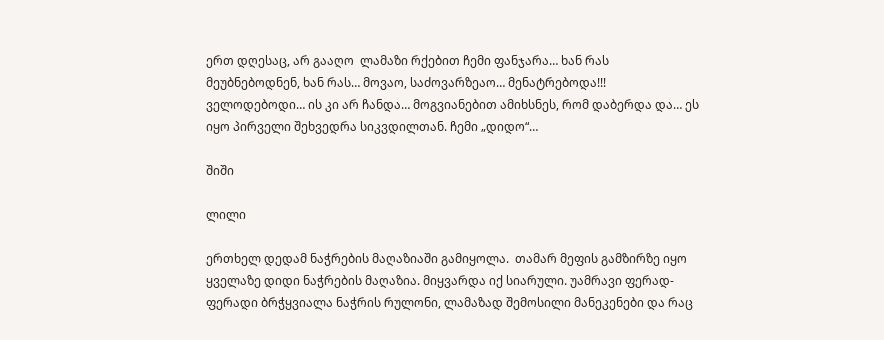ერთ დღესაც, არ გააღო  ლამაზი რქებით ჩემი ფანჯარა… ხან რას მეუბნებოდნენ, ხან რას… მოვაო, საძოვარზეაო… მენატრებოდა!!! ველოდებოდი… ის კი არ ჩანდა… მოგვიანებით ამიხსნეს, რომ დაბერდა და… ეს იყო პირველი შეხვედრა სიკვდილთან. ჩემი „დიდო“…

შიში

ლილი

ერთხელ დედამ ნაჭრების მაღაზიაში გამიყოლა.  თამარ მეფის გამზირზე იყო ყველაზე დიდი ნაჭრების მაღაზია. მიყვარდა იქ სიარული. უამრავი ფერად-ფერადი ბრჭყვიალა ნაჭრის რულონი, ლამაზად შემოსილი მანეკენები და რაც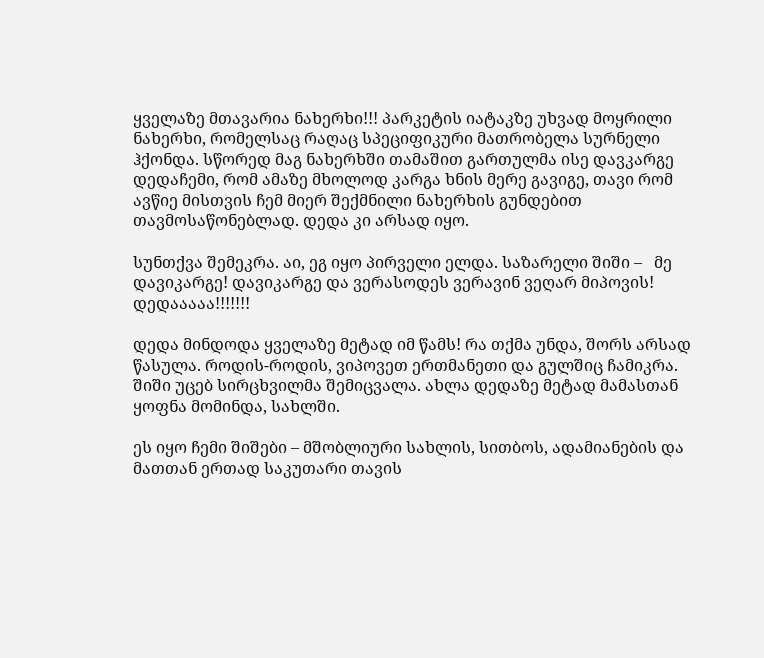ყველაზე მთავარია ნახერხი!!! პარკეტის იატაკზე უხვად მოყრილი ნახერხი, რომელსაც რაღაც სპეციფიკური მათრობელა სურნელი   ჰქონდა. სწორედ მაგ ნახერხში თამაშით გართულმა ისე დავკარგე დედაჩემი, რომ ამაზე მხოლოდ კარგა ხნის მერე გავიგე, თავი რომ ავწიე მისთვის ჩემ მიერ შექმნილი ნახერხის გუნდებით თავმოსაწონებლად. დედა კი არსად იყო.

სუნთქვა შემეკრა. აი, ეგ იყო პირველი ელდა. საზარელი შიში –   მე დავიკარგე! დავიკარგე და ვერასოდეს ვერავინ ვეღარ მიპოვის! დედააააა!!!!!!!

დედა მინდოდა ყველაზე მეტად იმ წამს! რა თქმა უნდა, შორს არსად წასულა. როდის-როდის, ვიპოვეთ ერთმანეთი და გულშიც ჩამიკრა. შიში უცებ სირცხვილმა შემიცვალა. ახლა დედაზე მეტად მამასთან ყოფნა მომინდა, სახლში.

ეს იყო ჩემი შიშები – მშობლიური სახლის, სითბოს, ადამიანების და მათთან ერთად საკუთარი თავის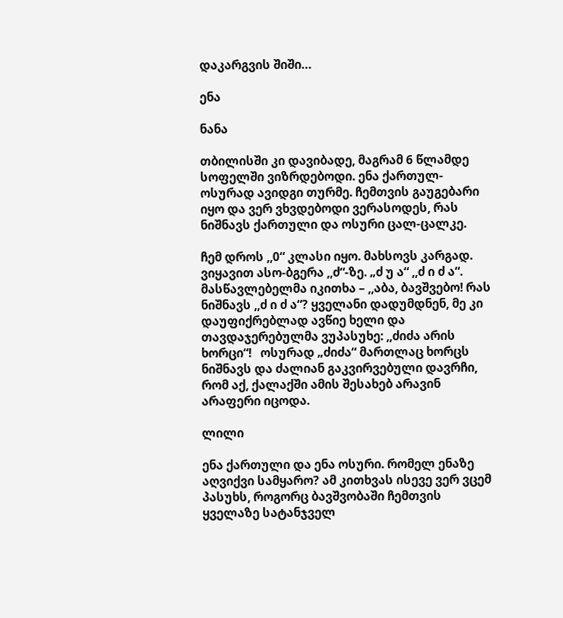დაკარგვის შიში…

ენა

ნანა

თბილისში კი დავიბადე, მაგრამ 6 წლამდე სოფელში ვიზრდებოდი. ენა ქართულ-ოსურად ავიდგი თურმე. ჩემთვის გაუგებარი იყო და ვერ ვხვდებოდი ვერასოდეს, რას ნიშნავს ქართული და ოსური ცალ-ცალკე.

ჩემ დროს ,,0“ კლასი იყო. მახსოვს კარგად. ვიყავით ასო-ბგერა ,,ძ“-ზე. „ძ უ ა“ ,,ძ ი ძ ა“. მასწავლებელმა იკითხა – ,,აბა, ბავშვებო! რას ნიშნავს ,,ძ ი ძ ა“? ყველანი დადუმდნენ, მე კი დაუფიქრებლად ავწიე ხელი და თავდაჯერებულმა ვუპასუხე: ,,ძიძა არის ხორცი“!   ოსურად „ძიძა“ მართლაც ხორცს ნიშნავს და ძალიან გაკვირვებული დავრჩი, რომ აქ, ქალაქში ამის შესახებ არავინ არაფერი იცოდა.

ლილი

ენა ქართული და ენა ოსური. რომელ ენაზე აღვიქვი სამყარო? ამ კითხვას ისევე ვერ ვცემ პასუხს, როგორც ბავშვობაში ჩემთვის ყველაზე სატანჯველ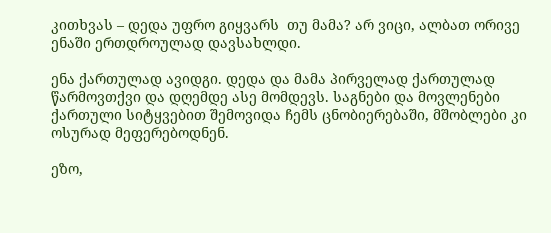კითხვას – დედა უფრო გიყვარს  თუ მამა? არ ვიცი, ალბათ ორივე ენაში ერთდროულად დავსახლდი.

ენა ქართულად ავიდგი. დედა და მამა პირველად ქართულად წარმოვთქვი და დღემდე ასე მომდევს. საგნები და მოვლენები ქართული სიტყვებით შემოვიდა ჩემს ცნობიერებაში, მშობლები კი ოსურად მეფერებოდნენ.

ეზო,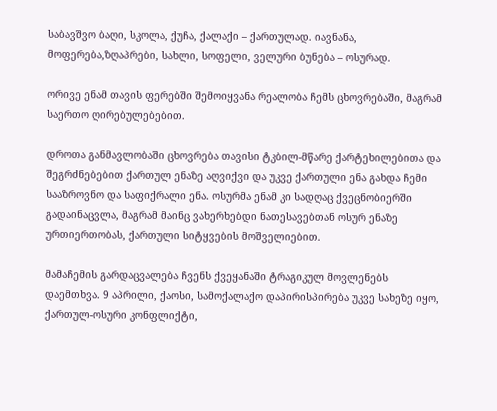საბავშვო ბაღი, სკოლა, ქუჩა, ქალაქი – ქართულად. იავნანა, მოფერება,ზღაპრები, სახლი, სოფელი, ველური ბუნება – ოსურად.

ორივე ენამ თავის ფერებში შემოიყვანა რეალობა ჩემს ცხოვრებაში, მაგრამ საერთო ღირებულებებით.

დროთა განმავლობაში ცხოვრება თავისი ტკბილ-მწარე ქარტეხილებითა და შეგრძნებებით ქართულ ენაზე აღვიქვი და უკვე ქართული ენა გახდა ჩემი სააზროვნო და საფიქრალი ენა. ოსურმა ენამ კი სადღაც ქვეცნობიერში გადაინაცვლა, მაგრამ მაინც ვახერხებდი ნათესავებთან ოსურ ენაზე ურთიერთობას, ქართული სიტყვების მოშველიებით.

მამაჩემის გარდაცვალება ჩვენს ქვეყანაში ტრაგიკულ მოვლენებს დაემთხვა. 9 აპრილი, ქაოსი, სამოქალაქო დაპირისპირება უკვე სახეზე იყო, ქართულ-ოსური კონფლიქტი,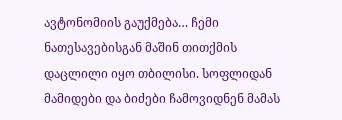ავტონომიის გაუქმება… ჩემი ნათესავებისგან მაშინ თითქმის დაცლილი იყო თბილისი. სოფლიდან მამიდები და ბიძები ჩამოვიდნენ მამას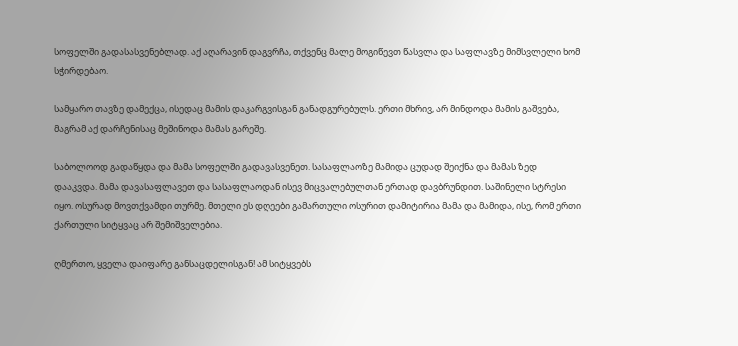სოფელში გადასასვენებლად. აქ აღარავინ დაგვრჩა, თქვენც მალე მოგიწევთ წასვლა და საფლავზე მიმსვლელი ხომ სჭირდებაო.

სამყარო თავზე დამექცა, ისედაც მამის დაკარგვისგან განადგურებულს. ერთი მხრივ, არ მინდოდა მამის გაშვება, მაგრამ აქ დარჩენისაც მეშინოდა მამას გარეშე.

საბოლოოდ გადაწყდა და მამა სოფელში გადავასვენეთ. სასაფლაოზე მამიდა ცუდად შეიქნა და მამას ზედ დააკვდა. მამა დავასაფლავეთ და სასაფლაოდან ისევ მიცვალებულთან ერთად დავბრუნდით. საშინელი სტრესი იყო. ოსურად მოვთქვამდი თურმე. მთელი ეს დღეები გამართული ოსურით დამიტირია მამა და მამიდა, ისე, რომ ერთი ქართული სიტყვაც არ შემიშველებია.

ღმერთო, ყველა დაიფარე განსაცდელისგან! ამ სიტყვებს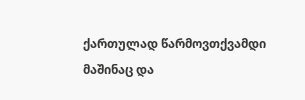ქართულად წარმოვთქვამდი მაშინაც და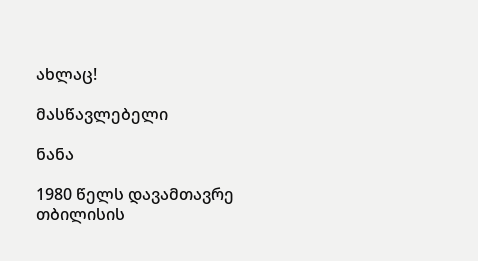ახლაც!

მასწავლებელი

ნანა

1980 წელს დავამთავრე თბილისის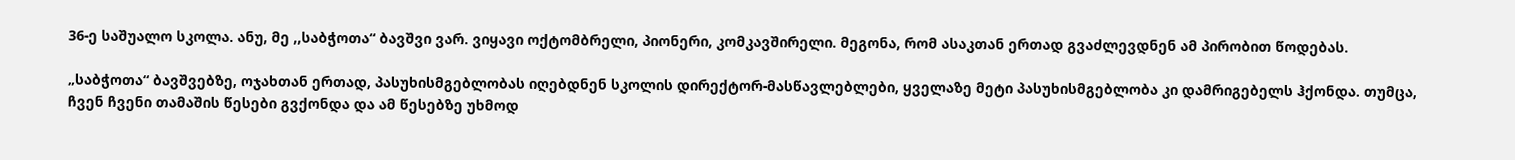36-ე საშუალო სკოლა. ანუ, მე ,,საბჭოთა“ ბავშვი ვარ. ვიყავი ოქტომბრელი, პიონერი, კომკავშირელი. მეგონა, რომ ასაკთან ერთად გვაძლევდნენ ამ პირობით წოდებას.

„საბჭოთა“ ბავშვებზე, ოჯახთან ერთად, პასუხისმგებლობას იღებდნენ სკოლის დირექტორ-მასწავლებლები, ყველაზე მეტი პასუხისმგებლობა კი დამრიგებელს ჰქონდა. თუმცა, ჩვენ ჩვენი თამაშის წესები გვქონდა და ამ წესებზე უხმოდ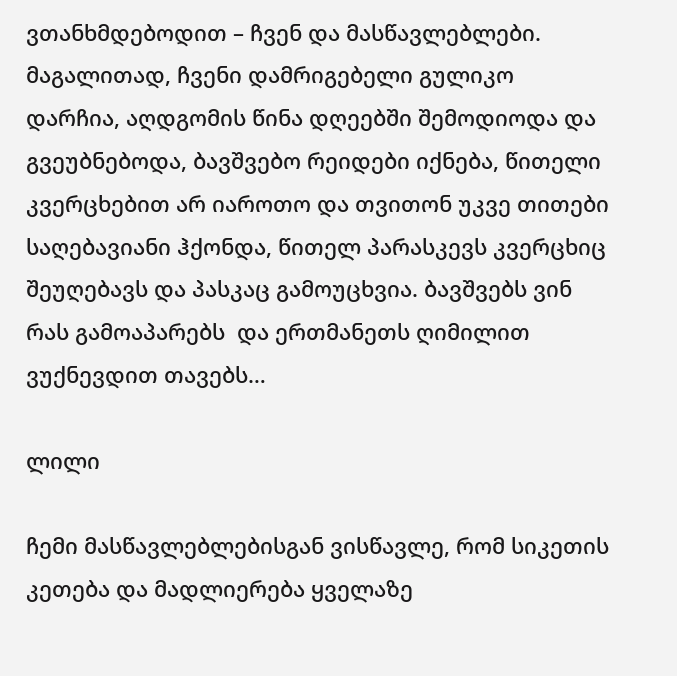ვთანხმდებოდით – ჩვენ და მასწავლებლები. მაგალითად, ჩვენი დამრიგებელი გულიკო დარჩია, აღდგომის წინა დღეებში შემოდიოდა და გვეუბნებოდა, ბავშვებო რეიდები იქნება, წითელი კვერცხებით არ იაროთო და თვითონ უკვე თითები საღებავიანი ჰქონდა, წითელ პარასკევს კვერცხიც შეუღებავს და პასკაც გამოუცხვია. ბავშვებს ვინ რას გამოაპარებს  და ერთმანეთს ღიმილით ვუქნევდით თავებს…

ლილი

ჩემი მასწავლებლებისგან ვისწავლე, რომ სიკეთის კეთება და მადლიერება ყველაზე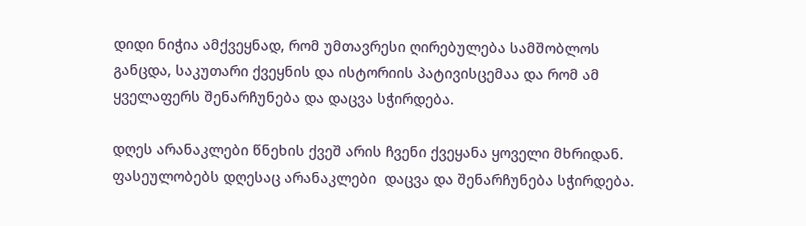დიდი ნიჭია ამქვეყნად, რომ უმთავრესი ღირებულება სამშობლოს განცდა, საკუთარი ქვეყნის და ისტორიის პატივისცემაა და რომ ამ ყველაფერს შენარჩუნება და დაცვა სჭირდება.

დღეს არანაკლები წნეხის ქვეშ არის ჩვენი ქვეყანა ყოველი მხრიდან. ფასეულობებს დღესაც არანაკლები  დაცვა და შენარჩუნება სჭირდება.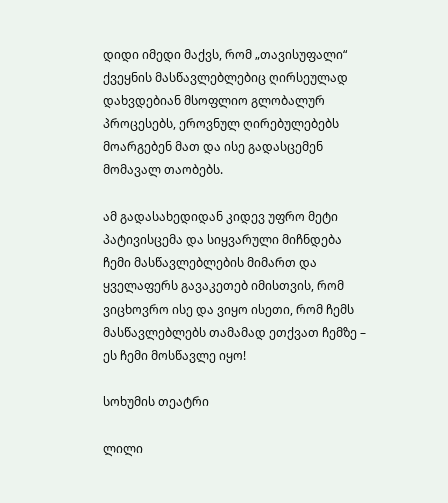დიდი იმედი მაქვს, რომ „თავისუფალი“ ქვეყნის მასწავლებლებიც ღირსეულად დახვდებიან მსოფლიო გლობალურ პროცესებს, ეროვნულ ღირებულებებს მოარგებენ მათ და ისე გადასცემენ მომავალ თაობებს.

ამ გადასახედიდან კიდევ უფრო მეტი პატივისცემა და სიყვარული მიჩნდება ჩემი მასწავლებლების მიმართ და ყველაფერს გავაკეთებ იმისთვის, რომ ვიცხოვრო ისე და ვიყო ისეთი, რომ ჩემს მასწავლებლებს თამამად ეთქვათ ჩემზე – ეს ჩემი მოსწავლე იყო!

სოხუმის თეატრი

ლილი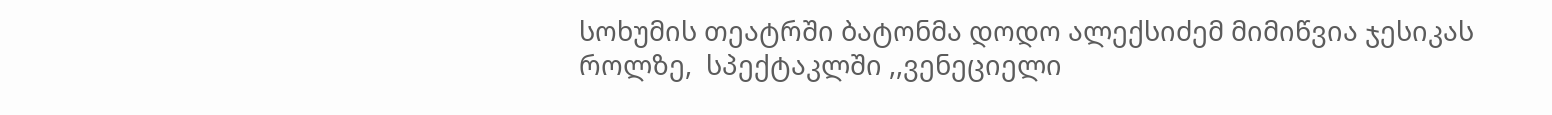სოხუმის თეატრში ბატონმა დოდო ალექსიძემ მიმიწვია ჯესიკას როლზე,  სპექტაკლში ,,ვენეციელი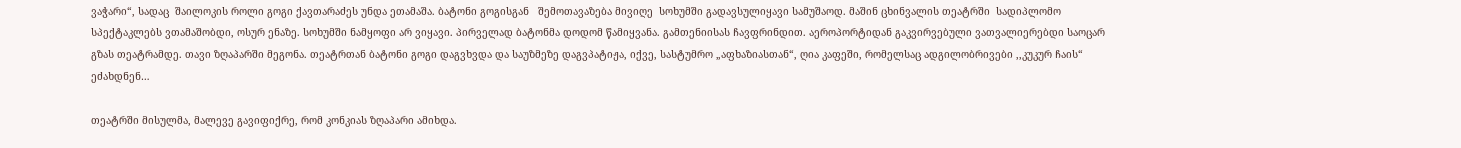ვაჭარი“, სადაც  შაილოკის როლი გოგი ქავთარაძეს უნდა ეთამაშა. ბატონი გოგისგან   შემოთავაზება მივიღე  სოხუმში გადავსულიყავი სამუშაოდ. მაშინ ცხინვალის თეატრში  სადიპლომო სპექტაკლებს ვთამაშობდი, ოსურ ენაზე. სოხუმში ნამყოფი არ ვიყავი. პირველად ბატონმა დოდომ წამიყვანა. გამთენიისას ჩავფრინდით. აეროპორტიდან გაკვირვებული ვათვალიერებდი საოცარ გზას თეატრამდე. თავი ზღაპარში მეგონა. თეატრთან ბატონი გოგი დაგვხვდა და საუზმეზე დაგვპატიჟა, იქვე, სასტუმრო „აფხაზიასთან“, ღია კაფეში, რომელსაც ადგილობრივები ,,კუკურ ჩაის“ ეძახდნენ…

თეატრში მისულმა, მალევე გავიფიქრე, რომ კონკიას ზღაპარი ამიხდა.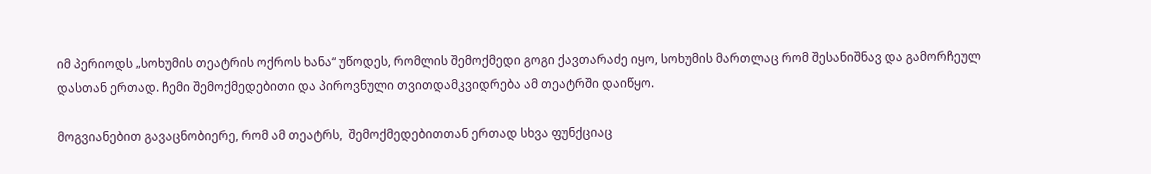იმ პერიოდს „სოხუმის თეატრის ოქროს ხანა“ უწოდეს, რომლის შემოქმედი გოგი ქავთარაძე იყო, სოხუმის მართლაც რომ შესანიშნავ და გამორჩეულ დასთან ერთად. ჩემი შემოქმედებითი და პიროვნული თვითდამკვიდრება ამ თეატრში დაიწყო.

მოგვიანებით გავაცნობიერე, რომ ამ თეატრს,  შემოქმედებითთან ერთად სხვა ფუნქციაც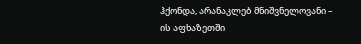ჰქონდა, არანაკლებ მნიშვნელოვანი – ის აფხაზეთში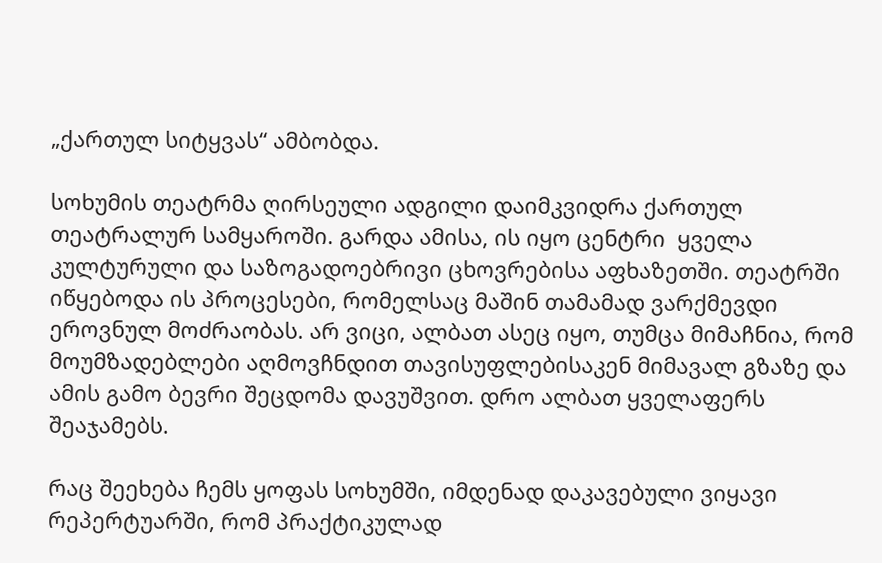„ქართულ სიტყვას“ ამბობდა.

სოხუმის თეატრმა ღირსეული ადგილი დაიმკვიდრა ქართულ თეატრალურ სამყაროში. გარდა ამისა, ის იყო ცენტრი  ყველა კულტურული და საზოგადოებრივი ცხოვრებისა აფხაზეთში. თეატრში იწყებოდა ის პროცესები, რომელსაც მაშინ თამამად ვარქმევდი ეროვნულ მოძრაობას. არ ვიცი, ალბათ ასეც იყო, თუმცა მიმაჩნია, რომ მოუმზადებლები აღმოვჩნდით თავისუფლებისაკენ მიმავალ გზაზე და ამის გამო ბევრი შეცდომა დავუშვით. დრო ალბათ ყველაფერს შეაჯამებს.

რაც შეეხება ჩემს ყოფას სოხუმში, იმდენად დაკავებული ვიყავი რეპერტუარში, რომ პრაქტიკულად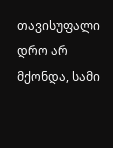თავისუფალი დრო არ მქონდა, სამი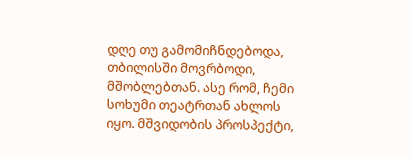დღე თუ გამომიჩნდებოდა, თბილისში მოვრბოდი, მშობლებთან. ასე რომ, ჩემი სოხუმი თეატრთან ახლოს იყო. მშვიდობის პროსპექტი,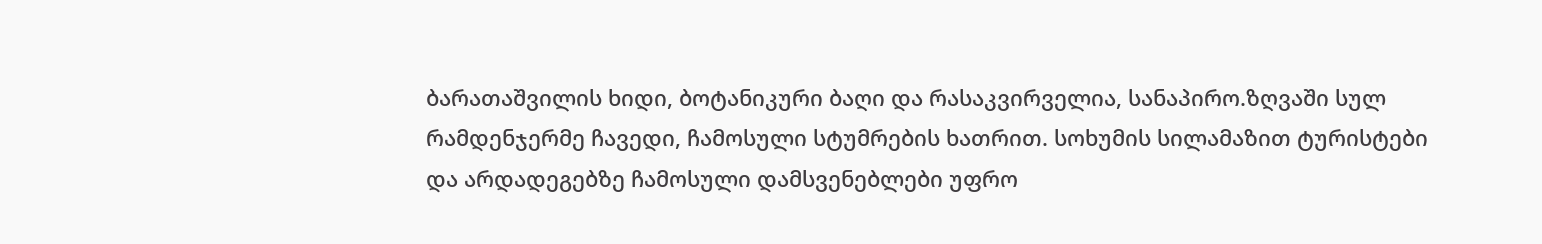ბარათაშვილის ხიდი, ბოტანიკური ბაღი და რასაკვირველია, სანაპირო.ზღვაში სულ რამდენჯერმე ჩავედი, ჩამოსული სტუმრების ხათრით. სოხუმის სილამაზით ტურისტები და არდადეგებზე ჩამოსული დამსვენებლები უფრო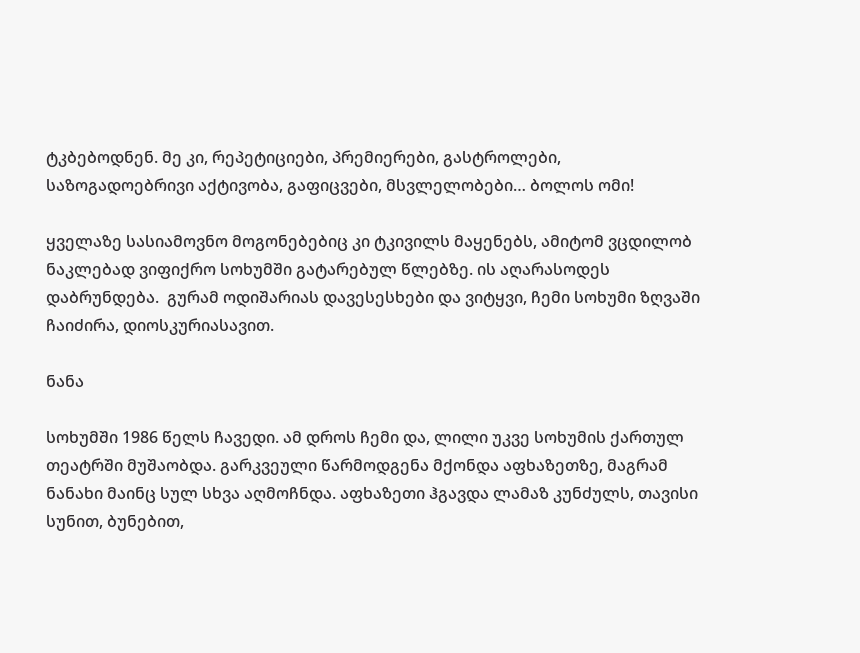ტკბებოდნენ. მე კი, რეპეტიციები, პრემიერები, გასტროლები, საზოგადოებრივი აქტივობა, გაფიცვები, მსვლელობები… ბოლოს ომი!

ყველაზე სასიამოვნო მოგონებებიც კი ტკივილს მაყენებს, ამიტომ ვცდილობ ნაკლებად ვიფიქრო სოხუმში გატარებულ წლებზე. ის აღარასოდეს დაბრუნდება.  გურამ ოდიშარიას დავესესხები და ვიტყვი, ჩემი სოხუმი ზღვაში ჩაიძირა, დიოსკურიასავით.

ნანა

სოხუმში 1986 წელს ჩავედი. ამ დროს ჩემი და, ლილი უკვე სოხუმის ქართულ თეატრში მუშაობდა. გარკვეული წარმოდგენა მქონდა აფხაზეთზე, მაგრამ ნანახი მაინც სულ სხვა აღმოჩნდა. აფხაზეთი ჰგავდა ლამაზ კუნძულს, თავისი სუნით, ბუნებით,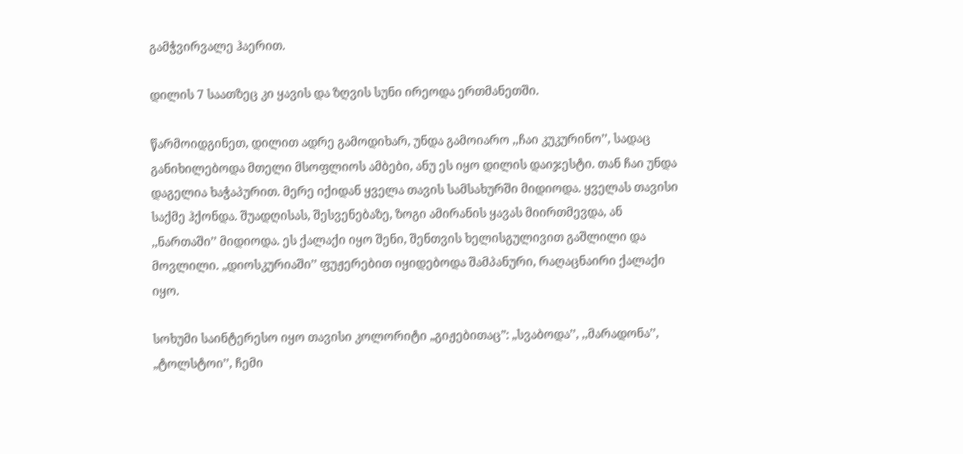გამჭვირვალე ჰაერით.

დილის 7 საათზეც კი ყავის და ზღვის სუნი ირეოდა ერთმანეთში.

წარმოიდგინეთ, დილით ადრე გამოდიხარ, უნდა გამოიარო ,,ჩაი კუკურინო’’, სადაც განიხილებოდა მთელი მსოფლიოს ამბები, ანუ ეს იყო დილის დაიჯესტი. თან ჩაი უნდა დაგელია ხაჭაპურით. მერე იქიდან ყველა თავის სამსახურში მიდიოდა. ყველას თავისი საქმე ჰქონდა. შუადღისას, შესვენებაზე, ზოგი ამირანის ყავას მიირთმევდა, ან ,,ნართაში’’ მიდიოდა. ეს ქალაქი იყო შენი, შენთვის ხელისგულივით გაშლილი და მოვლილი. „დიოსკურიაში’’ ფუჟერებით იყიდებოდა შამპანური, რაღაცნაირი ქალაქი იყო.

სოხუმი საინტერესო იყო თავისი კოლორიტი „გიჟებითაც”: „სვაბოდა’’, ,,მარადონა’’, „ტოლსტოი’’, ჩემი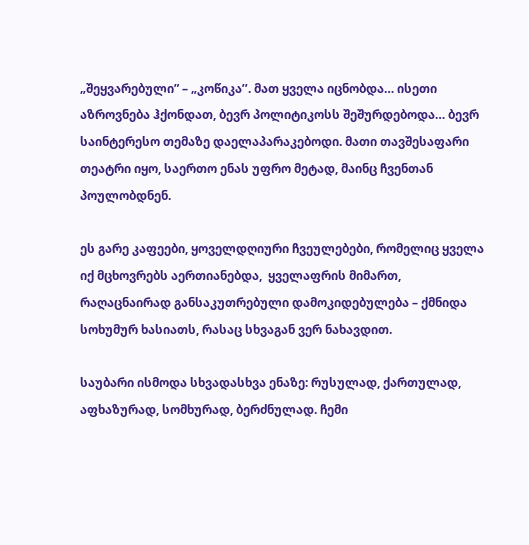„შეყვარებული” – „კოწიკა’’. მათ ყველა იცნობდა… ისეთი აზროვნება ჰქონდათ, ბევრ პოლიტიკოსს შეშურდებოდა… ბევრ საინტერესო თემაზე დაელაპარაკებოდი. მათი თავშესაფარი თეატრი იყო, საერთო ენას უფრო მეტად, მაინც ჩვენთან პოულობდნენ.

ეს გარე კაფეები, ყოველდღიური ჩვეულებები, რომელიც ყველა იქ მცხოვრებს აერთიანებდა,  ყველაფრის მიმართ, რაღაცნაირად განსაკუთრებული დამოკიდებულება – ქმნიდა  სოხუმურ ხასიათს, რასაც სხვაგან ვერ ნახავდით.

საუბარი ისმოდა სხვადასხვა ენაზე: რუსულად, ქართულად, აფხაზურად, სომხურად, ბერძნულად. ჩემი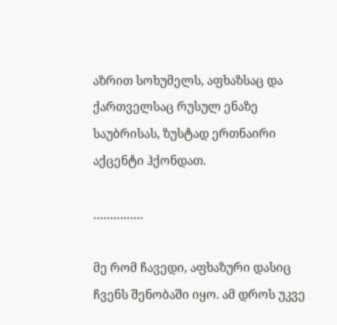აზრით სოხუმელს, აფხაზსაც და ქართველსაც რუსულ ენაზე საუბრისას, ზუსტად ერთნაირი აქცენტი ჰქონდათ.

……………

მე რომ ჩავედი, აფხაზური დასიც ჩვენს შენობაში იყო. ამ დროს უკვე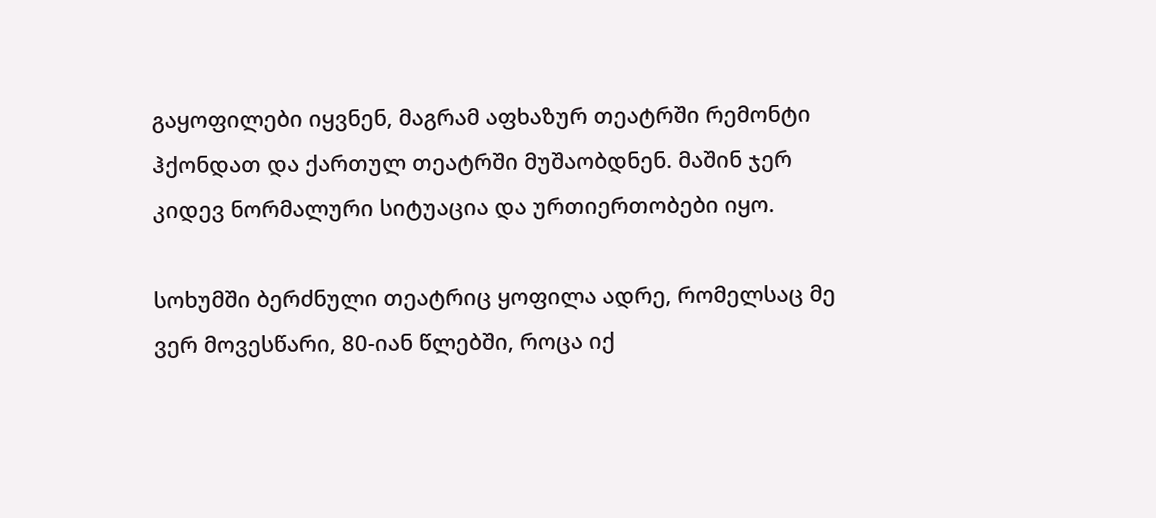გაყოფილები იყვნენ, მაგრამ აფხაზურ თეატრში რემონტი ჰქონდათ და ქართულ თეატრში მუშაობდნენ. მაშინ ჯერ კიდევ ნორმალური სიტუაცია და ურთიერთობები იყო.

სოხუმში ბერძნული თეატრიც ყოფილა ადრე, რომელსაც მე ვერ მოვესწარი, 80-იან წლებში, როცა იქ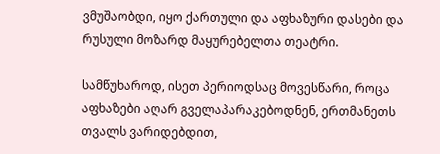ვმუშაობდი, იყო ქართული და აფხაზური დასები და რუსული მოზარდ მაყურებელთა თეატრი.

სამწუხაროდ, ისეთ პერიოდსაც მოვესწარი, როცა აფხაზები აღარ გველაპარაკებოდნენ, ერთმანეთს თვალს ვარიდებდით,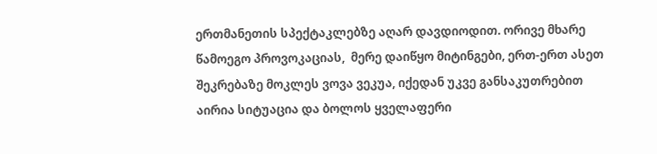ერთმანეთის სპექტაკლებზე აღარ დავდიოდით. ორივე მხარე წამოეგო პროვოკაციას,  მერე დაიწყო მიტინგები, ერთ-ერთ ასეთ შეკრებაზე მოკლეს ვოვა ვეკუა, იქედან უკვე განსაკუთრებით აირია სიტუაცია და ბოლოს ყველაფერი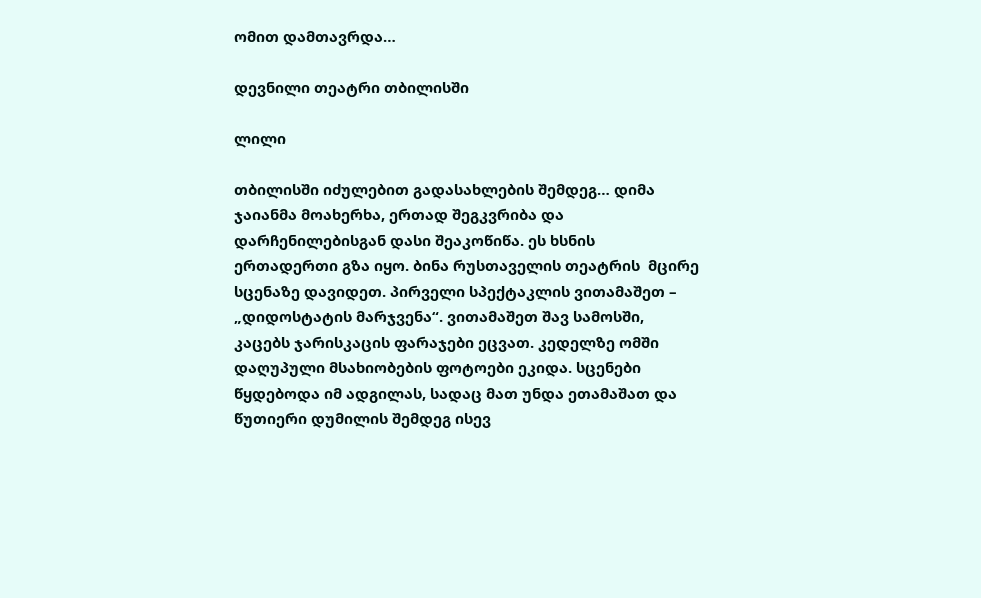ომით დამთავრდა…

დევნილი თეატრი თბილისში

ლილი

თბილისში იძულებით გადასახლების შემდეგ… დიმა ჯაიანმა მოახერხა, ერთად შეგკვრიბა და დარჩენილებისგან დასი შეაკოწიწა. ეს ხსნის ერთადერთი გზა იყო. ბინა რუსთაველის თეატრის  მცირე სცენაზე დავიდეთ. პირველი სპექტაკლის ვითამაშეთ – „დიდოსტატის მარჯვენა“. ვითამაშეთ შავ სამოსში, კაცებს ჯარისკაცის ფარაჯები ეცვათ. კედელზე ომში დაღუპული მსახიობების ფოტოები ეკიდა. სცენები წყდებოდა იმ ადგილას, სადაც მათ უნდა ეთამაშათ და წუთიერი დუმილის შემდეგ ისევ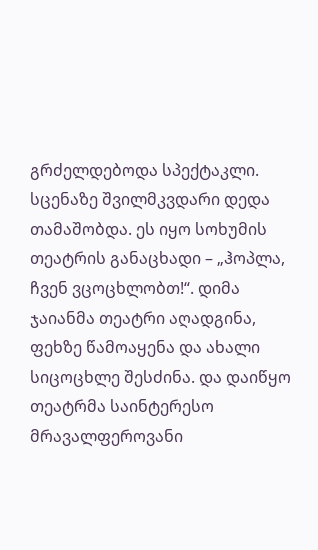გრძელდებოდა სპექტაკლი. სცენაზე შვილმკვდარი დედა თამაშობდა. ეს იყო სოხუმის თეატრის განაცხადი – „ჰოპლა, ჩვენ ვცოცხლობთ!“. დიმა ჯაიანმა თეატრი აღადგინა, ფეხზე წამოაყენა და ახალი სიცოცხლე შესძინა. და დაიწყო თეატრმა საინტერესო მრავალფეროვანი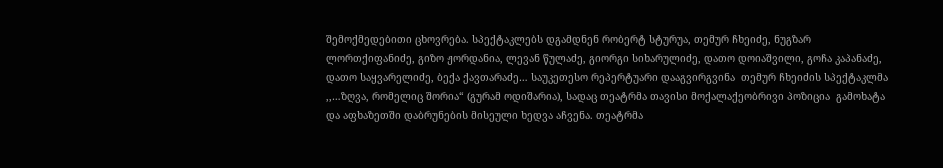შემოქმედებითი ცხოვრება. სპექტაკლებს დგამდნენ რობერტ სტურუა, თემურ ჩხეიძე, ნუგზარ ლორთქიფანიძე, გიზო ჟორდანია, ლევან წულაძე, გიორგი სიხარულიძე, დათო დოიაშვილი, გოჩა კაპანაძე, დათო საყვარელიძე, ბექა ქავთარაძე… საუკეთესო რეპერტუარი დააგვირგვინა  თემურ ჩხეიძის სპექტაკლმა ,,…ზღვა, რომელიც შორია“ (გურამ ოდიშარია), სადაც თეატრმა თავისი მოქალაქეობრივი პოზიცია  გამოხატა და აფხაზეთში დაბრუნების მისეული ხედვა აჩვენა. თეატრმა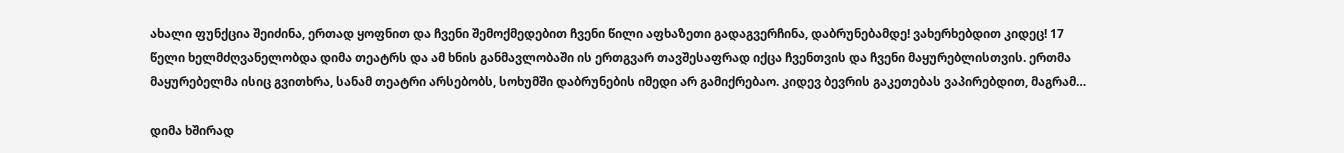ახალი ფუნქცია შეიძინა, ერთად ყოფნით და ჩვენი შემოქმედებით ჩვენი წილი აფხაზეთი გადაგვერჩინა, დაბრუნებამდე! ვახერხებდით კიდეც! 17 წელი ხელმძღვანელობდა დიმა თეატრს და ამ ხნის განმავლობაში ის ერთგვარ თავშესაფრად იქცა ჩვენთვის და ჩვენი მაყურებლისთვის. ერთმა მაყურებელმა ისიც გვითხრა, სანამ თეატრი არსებობს, სოხუმში დაბრუნების იმედი არ გამიქრებაო. კიდევ ბევრის გაკეთებას ვაპირებდით, მაგრამ…

დიმა ხშირად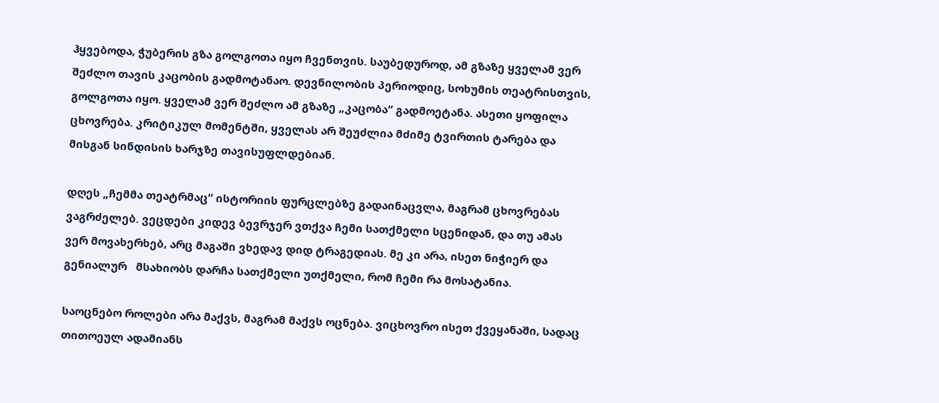ჰყვებოდა, ჭუბერის გზა გოლგოთა იყო ჩვენთვის. საუბედუროდ, ამ გზაზე ყველამ ვერ შეძლო თავის კაცობის გადმოტანაო. დევნილობის პერიოდიც, სოხუმის თეატრისთვის, გოლგოთა იყო. ყველამ ვერ შეძლო ამ გზაზე „კაცობა“ გადმოეტანა. ასეთი ყოფილა ცხოვრება. კრიტიკულ მომენტში, ყველას არ შეუძლია მძიმე ტვირთის ტარება და მისგან სინდისის ხარჯზე თავისუფლდებიან.

დღეს „ჩემმა თეატრმაც“ ისტორიის ფურცლებზე გადაინაცვლა, მაგრამ ცხოვრებას ვაგრძელებ. ვეცდები კიდევ ბევრჯერ ვთქვა ჩემი სათქმელი სცენიდან, და თუ ამას ვერ მოვახერხებ, არც მაგაში ვხედავ დიდ ტრაგედიას. მე კი არა, ისეთ ნიჭიერ და  გენიალურ   მსახიობს დარჩა სათქმელი უთქმელი, რომ ჩემი რა მოსატანია.

საოცნებო როლები არა მაქვს, მაგრამ მაქვს ოცნება. ვიცხოვრო ისეთ ქვეყანაში, სადაც  თითოეულ ადამიანს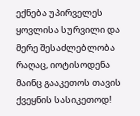ექნება უპირველეს ყოვლისა სურვილი და მერე შესაძლებლობა რაღაც, იოტისოდენა მაინც გააკეთოს თავის ქვეყნის სასიკეთოდ!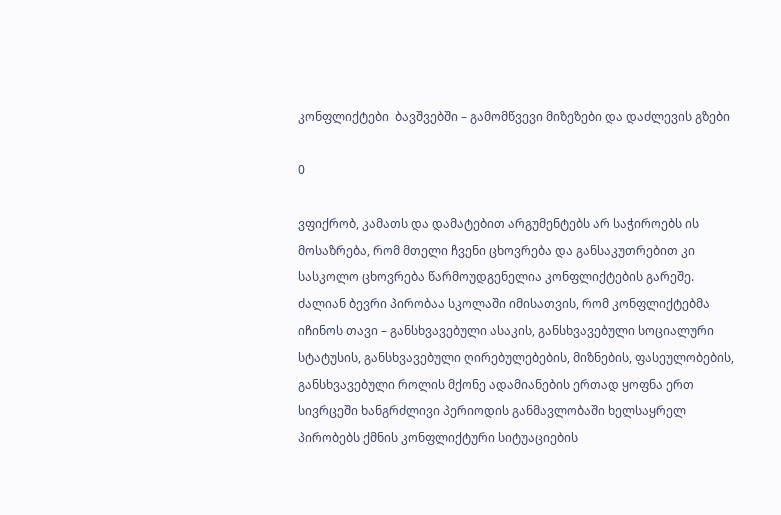კონფლიქტები  ბავშვებში – გამომწვევი მიზეზები და დაძლევის გზები

0

ვფიქრობ, კამათს და დამატებით არგუმენტებს არ საჭიროებს ის მოსაზრება, რომ მთელი ჩვენი ცხოვრება და განსაკუთრებით კი სასკოლო ცხოვრება წარმოუდგენელია კონფლიქტების გარეშე. ძალიან ბევრი პირობაა სკოლაში იმისათვის, რომ კონფლიქტებმა იჩინოს თავი – განსხვავებული ასაკის, განსხვავებული სოციალური სტატუსის, განსხვავებული ღირებულებების, მიზნების, ფასეულობების, განსხვავებული როლის მქონე ადამიანების ერთად ყოფნა ერთ სივრცეში ხანგრძლივი პერიოდის განმავლობაში ხელსაყრელ პირობებს ქმნის კონფლიქტური სიტუაციების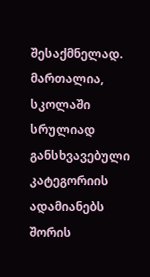შესაქმნელად. მართალია, სკოლაში სრულიად განსხვავებული კატეგორიის ადამიანებს შორის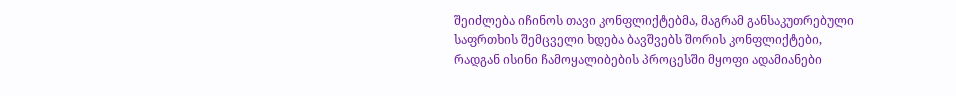შეიძლება იჩინოს თავი კონფლიქტებმა, მაგრამ განსაკუთრებული საფრთხის შემცველი ხდება ბავშვებს შორის კონფლიქტები, რადგან ისინი ჩამოყალიბების პროცესში მყოფი ადამიანები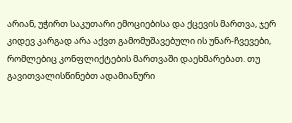არიან, უჭირთ საკუთარი ემოციებისა და ქცევის მართვა, ჯერ კიდევ კარგად არა აქვთ გამომუშავებული ის უნარ-ჩვევები, რომლებიც კონფლიქტების მართვაში დაეხმარებათ. თუ გავითვალისწინებთ ადამიანური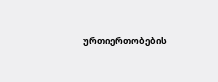ურთიერთობების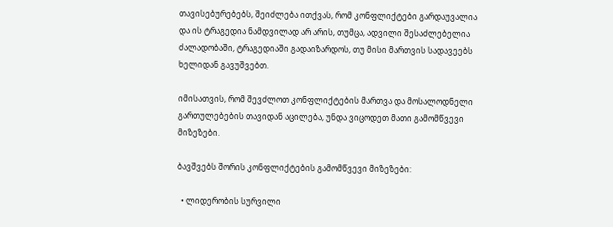თავისებურებებს, შეიძლება ითქვას, რომ კონფლიქტები გარდაუვალია და ის ტრაგედია ნამდვილად არ არის, თუმცა, ადვილი შესაძლებელია ძალადობაში, ტრაგედიაში გადაიზარდოს, თუ მისი მართვის სადავეებს ხელიდან გავუშვებთ.

იმისათვის, რომ შევძლოთ კონფლიქტების მართვა და მოსალოდნელი გართულებების თავიდან აცილება, უნდა ვიცოდეთ მათი გამომწვევი მიზეზები.

ბავშვებს შორის კონფლიქტების გამომწვევი მიზეზები:

  • ლიდერობის სურვილი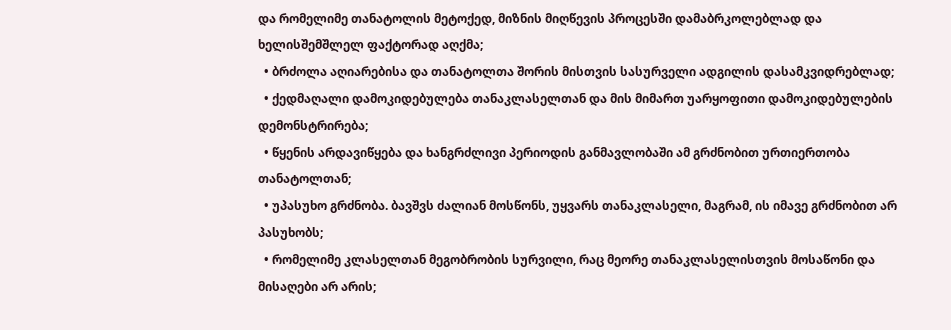და რომელიმე თანატოლის მეტოქედ, მიზნის მიღწევის პროცესში დამაბრკოლებლად და ხელისშემშლელ ფაქტორად აღქმა;
  • ბრძოლა აღიარებისა და თანატოლთა შორის მისთვის სასურველი ადგილის დასამკვიდრებლად;
  • ქედმაღალი დამოკიდებულება თანაკლასელთან და მის მიმართ უარყოფითი დამოკიდებულების დემონსტრირება;
  • წყენის არდავიწყება და ხანგრძლივი პერიოდის განმავლობაში ამ გრძნობით ურთიერთობა თანატოლთან;
  • უპასუხო გრძნობა. ბავშვს ძალიან მოსწონს, უყვარს თანაკლასელი, მაგრამ, ის იმავე გრძნობით არ პასუხობს;
  • რომელიმე კლასელთან მეგობრობის სურვილი, რაც მეორე თანაკლასელისთვის მოსაწონი და მისაღები არ არის;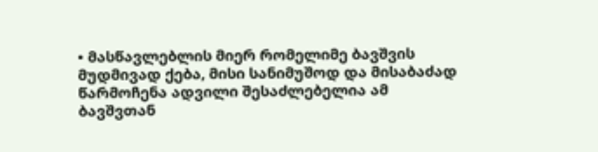• მასწავლებლის მიერ რომელიმე ბავშვის მუდმივად ქება, მისი სანიმუშოდ და მისაბაძად წარმოჩენა ადვილი შესაძლებელია ამ ბავშვთან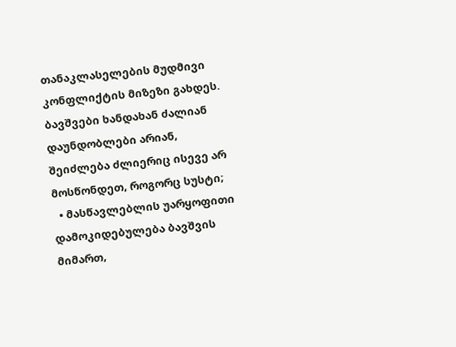თანაკლასელების მუდმივი კონფლიქტის მიზეზი გახდეს. ბავშვები ხანდახან ძალიან დაუნდობლები არიან, შეიძლება ძლიერიც ისევე არ მოსწონდეთ, როგორც სუსტი;
  • მასწავლებლის უარყოფითი დამოკიდებულება ბავშვის მიმართ,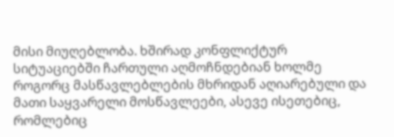მისი მიუღებლობა. ხშირად კონფლიქტურ სიტუაციებში ჩართული აღმოჩნდებიან ხოლმე როგორც მასწავლებლების მხრიდან აღიარებული და მათი საყვარელი მოსწავლეები, ასევე ისეთებიც, რომლებიც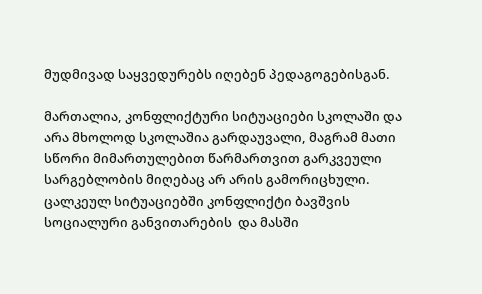მუდმივად საყვედურებს იღებენ პედაგოგებისგან.

მართალია, კონფლიქტური სიტუაციები სკოლაში და არა მხოლოდ სკოლაშია გარდაუვალი, მაგრამ მათი სწორი მიმართულებით წარმართვით გარკვეული სარგებლობის მიღებაც არ არის გამორიცხული.  ცალკეულ სიტუაციებში კონფლიქტი ბავშვის სოციალური განვითარების  და მასში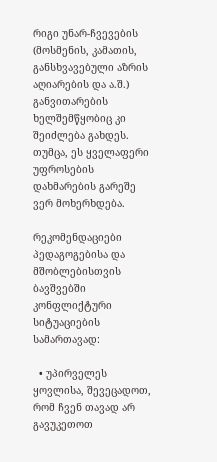რიგი უნარ-ჩვევების (მოსმენის, კამათის, განსხვავებული აზრის აღიარების და ა.შ.) განვითარების ხელშემწყობიც კი შეიძლება გახდეს. თუმცა, ეს ყველაფერი უფროსების დახმარების გარეშე ვერ მოხერხდება.

რეკომენდაციები პედაგოგებისა და მშობლებისთვის ბავშვებში კონფლიქტური სიტუაციების სამართავად:

  • უპირველეს ყოვლისა, შევეცადოთ, რომ ჩვენ თავად არ გავუკეთოთ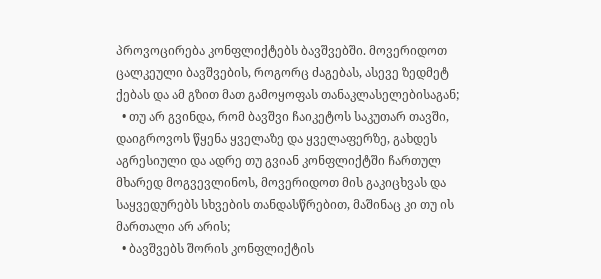პროვოცირება კონფლიქტებს ბავშვებში. მოვერიდოთ ცალკეული ბავშვების, როგორც ძაგებას, ასევე ზედმეტ ქებას და ამ გზით მათ გამოყოფას თანაკლასელებისაგან;
  • თუ არ გვინდა, რომ ბავშვი ჩაიკეტოს საკუთარ თავში, დაიგროვოს წყენა ყველაზე და ყველაფერზე, გახდეს აგრესიული და ადრე თუ გვიან კონფლიქტში ჩართულ მხარედ მოგვევლინოს, მოვერიდოთ მის გაკიცხვას და საყვედურებს სხვების თანდასწრებით, მაშინაც კი თუ ის მართალი არ არის;
  • ბავშვებს შორის კონფლიქტის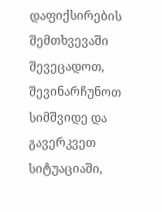დაფიქსირების შემთხვევაში შევეცადოთ, შევინარჩუნოთ სიმშვიდე და გავერკვეთ სიტუაციაში,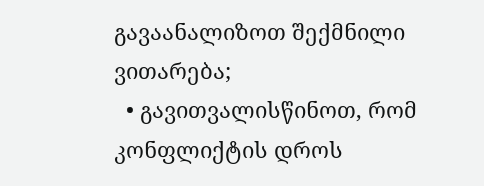გავაანალიზოთ შექმნილი ვითარება;
  • გავითვალისწინოთ, რომ კონფლიქტის დროს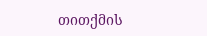თითქმის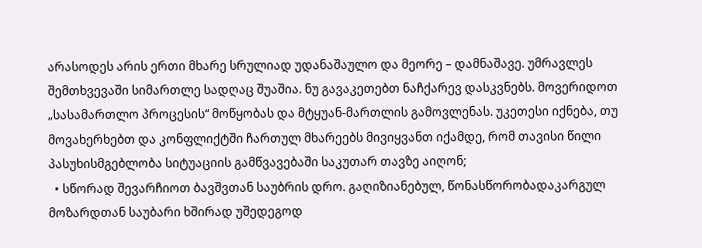არასოდეს არის ერთი მხარე სრულიად უდანაშაულო და მეორე – დამნაშავე. უმრავლეს შემთხვევაში სიმართლე სადღაც შუაშია. ნუ გავაკეთებთ ნაჩქარევ დასკვნებს. მოვერიდოთ „სასამართლო პროცესის“ მოწყობას და მტყუან-მართლის გამოვლენას. უკეთესი იქნება, თუ მოვახერხებთ და კონფლიქტში ჩართულ მხარეებს მივიყვანთ იქამდე, რომ თავისი წილი პასუხისმგებლობა სიტუაციის გამწვავებაში საკუთარ თავზე აიღონ;
  • სწორად შევარჩიოთ ბავშვთან საუბრის დრო. გაღიზიანებულ, წონასწორობადაკარგულ მოზარდთან საუბარი ხშირად უშედეგოდ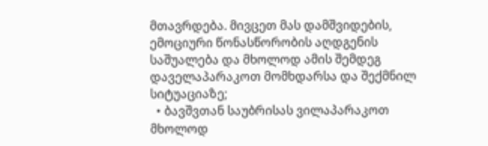მთავრდება. მივცეთ მას დამშვიდების, ემოციური წონასწორობის აღდგენის საშუალება და მხოლოდ ამის შემდეგ დაველაპარაკოთ მომხდარსა და შექმნილ სიტუაციაზე;
  • ბავშვთან საუბრისას ვილაპარაკოთ მხოლოდ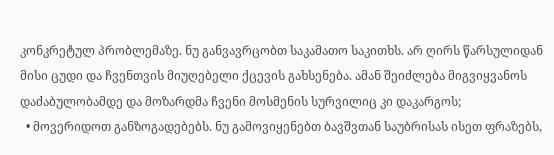კონკრეტულ პრობლემაზე. ნუ განვავრცობთ საკამათო საკითხს. არ ღირს წარსულიდან მისი ცუდი და ჩვენთვის მიუღებელი ქცევის გახსენება. ამან შეიძლება მიგვიყვანოს დაძაბულობამდე და მოზარდმა ჩვენი მოსმენის სურვილიც კი დაკარგოს;
  • მოვერიდოთ განზოგადებებს. ნუ გამოვიყენებთ ბავშვთან საუბრისას ისეთ ფრაზებს,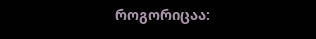როგორიცაა: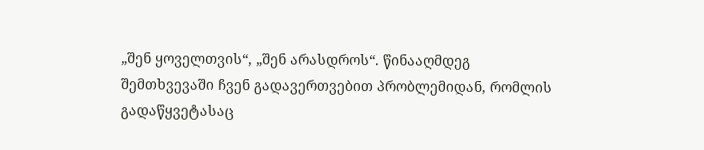„შენ ყოველთვის“, „შენ არასდროს“. წინააღმდეგ შემთხვევაში ჩვენ გადავერთვებით პრობლემიდან, რომლის გადაწყვეტასაც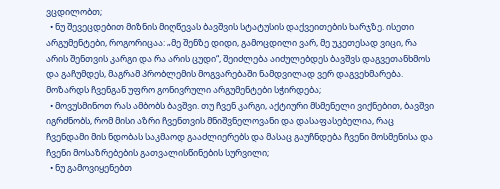ვცდილობთ;
  • ნუ შევეცდებით მიზნის მიღწევას ბავშვის სტატუსის დაქვეითების ხარჯზე. ისეთი არგუმენტები, როგორიცაა: „მე შენზე დიდი, გამოცდილი ვარ, მე უკეთესად ვიცი, რა არის შენთვის კარგი და რა არის ცუდი“, შეიძლება აიძულებდეს ბავშვს დაგვეთანხმოს და გაჩუმდეს, მაგრამ პრობლემის მოგვარებაში ნამდვილად ვერ დაგვეხმარება. მოზარდს ჩვენგან უფრო გონივრული არგუმენტები სჭირდება;
  • მოვუსმინოთ რას ამბობს ბავშვი. თუ ჩვენ კარგი, აქტიური მსმენელი ვიქნებით, ბავშვი იგრძნობს, რომ მისი აზრი ჩვენთვის მნიშვნელოვანი და დასაფასებელია, რაც ჩვენდამი მის ნდობას საკმაოდ გააძლიერებს და მასაც გაუჩნდება ჩვენი მოსმენისა და ჩვენი მოსაზრებების გათვალისწინების სურვილი;
  • ნუ გამოვიყენებთ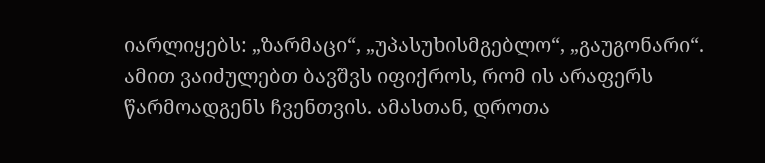იარლიყებს: „ზარმაცი“, „უპასუხისმგებლო“, „გაუგონარი“. ამით ვაიძულებთ ბავშვს იფიქროს, რომ ის არაფერს წარმოადგენს ჩვენთვის. ამასთან, დროთა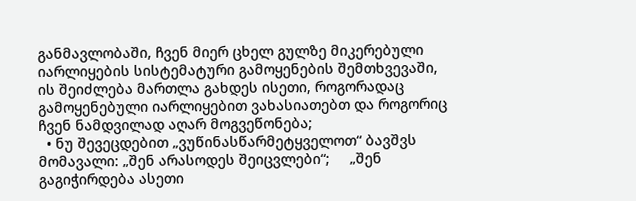განმავლობაში, ჩვენ მიერ ცხელ გულზე მიკერებული იარლიყების სისტემატური გამოყენების შემთხვევაში, ის შეიძლება მართლა გახდეს ისეთი, როგორადაც გამოყენებული იარლიყებით ვახასიათებთ და როგორიც ჩვენ ნამდვილად აღარ მოგვეწონება;
  • ნუ შევეცდებით „ვუწინასწარმეტყველოთ“ ბავშვს მომავალი: „შენ არასოდეს შეიცვლები“;     „შენ გაგიჭირდება ასეთი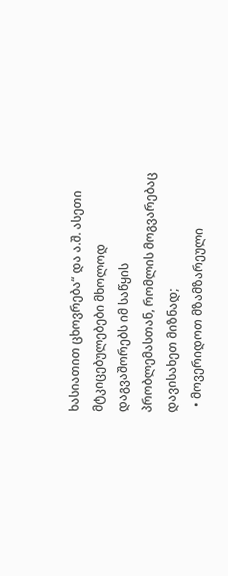ხასიათით ცხოვრება“ და ა.შ. ასეთი მტკიცებულებები მხოლოდ დაგვაშორებს იმ საწყის პრობლემასთან, რომლის მოგვარებაც დავისახეთ მიზნად;
  • მოვერიდოთ მზამზარეული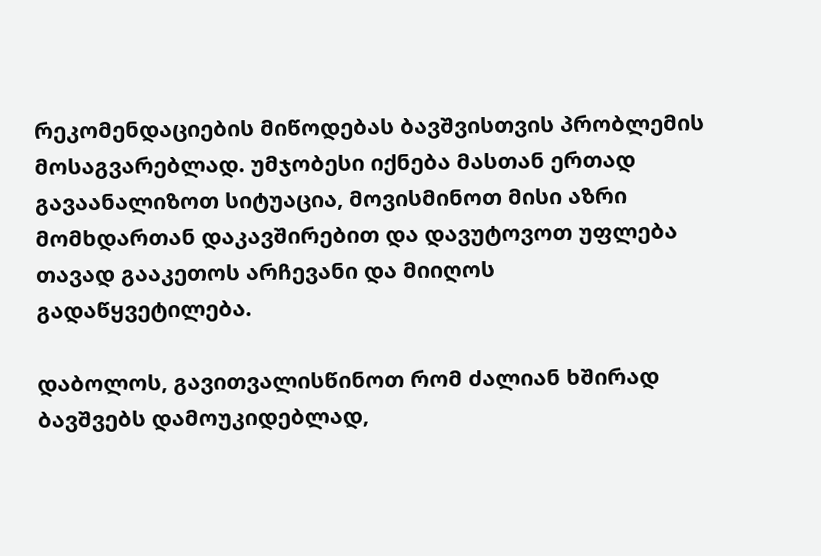რეკომენდაციების მიწოდებას ბავშვისთვის პრობლემის მოსაგვარებლად. უმჯობესი იქნება მასთან ერთად გავაანალიზოთ სიტუაცია, მოვისმინოთ მისი აზრი მომხდართან დაკავშირებით და დავუტოვოთ უფლება თავად გააკეთოს არჩევანი და მიიღოს გადაწყვეტილება.

დაბოლოს, გავითვალისწინოთ რომ ძალიან ხშირად ბავშვებს დამოუკიდებლად,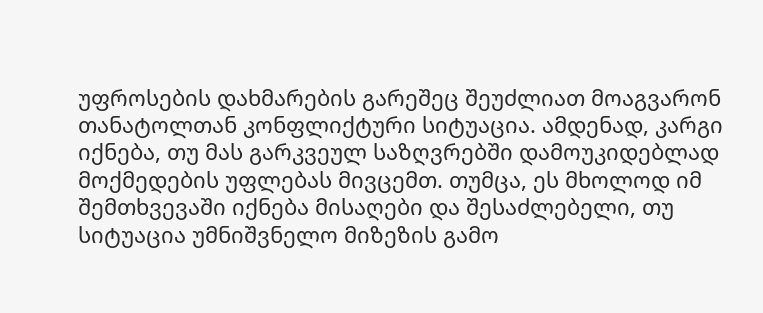უფროსების დახმარების გარეშეც შეუძლიათ მოაგვარონ თანატოლთან კონფლიქტური სიტუაცია. ამდენად, კარგი იქნება, თუ მას გარკვეულ საზღვრებში დამოუკიდებლად მოქმედების უფლებას მივცემთ. თუმცა, ეს მხოლოდ იმ შემთხვევაში იქნება მისაღები და შესაძლებელი, თუ სიტუაცია უმნიშვნელო მიზეზის გამო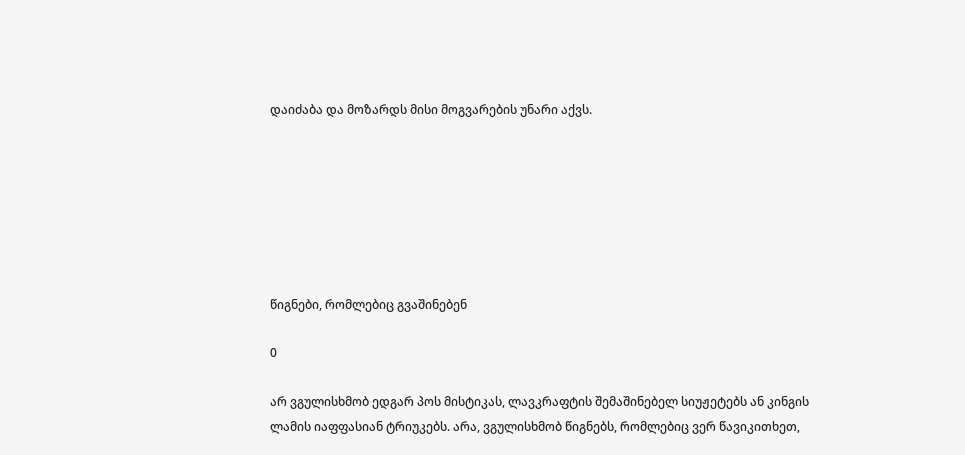დაიძაბა და მოზარდს მისი მოგვარების უნარი აქვს.







წიგნები, რომლებიც გვაშინებენ

0

არ ვგულისხმობ ედგარ პოს მისტიკას, ლავკრაფტის შემაშინებელ სიუჟეტებს ან კინგის ლამის იაფფასიან ტრიუკებს. არა, ვგულისხმობ წიგნებს, რომლებიც ვერ წავიკითხეთ,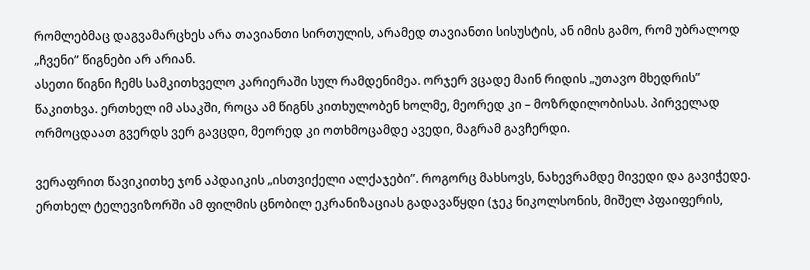რომლებმაც დაგვამარცხეს არა თავიანთი სირთულის, არამედ თავიანთი სისუსტის, ან იმის გამო, რომ უბრალოდ „ჩვენი” წიგნები არ არიან.
ასეთი წიგნი ჩემს სამკითხველო კარიერაში სულ რამდენიმეა. ორჯერ ვცადე მაინ რიდის „უთავო მხედრის” წაკითხვა. ერთხელ იმ ასაკში, როცა ამ წიგნს კითხულობენ ხოლმე, მეორედ კი – მოზრდილობისას. პირველად ორმოცდაათ გვერდს ვერ გავცდი, მეორედ კი ოთხმოცამდე ავედი, მაგრამ გავჩერდი.

ვერაფრით წავიკითხე ჯონ აპდაიკის „ისთვიქელი ალქაჯები”. როგორც მახსოვს, ნახევრამდე მივედი და გავიჭედე. ერთხელ ტელევიზორში ამ ფილმის ცნობილ ეკრანიზაციას გადავაწყდი (ჯეკ ნიკოლსონის, მიშელ პფაიფერის,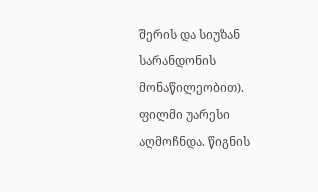შერის და სიუზან სარანდონის მონაწილეობით). ფილმი უარესი აღმოჩნდა. წიგნის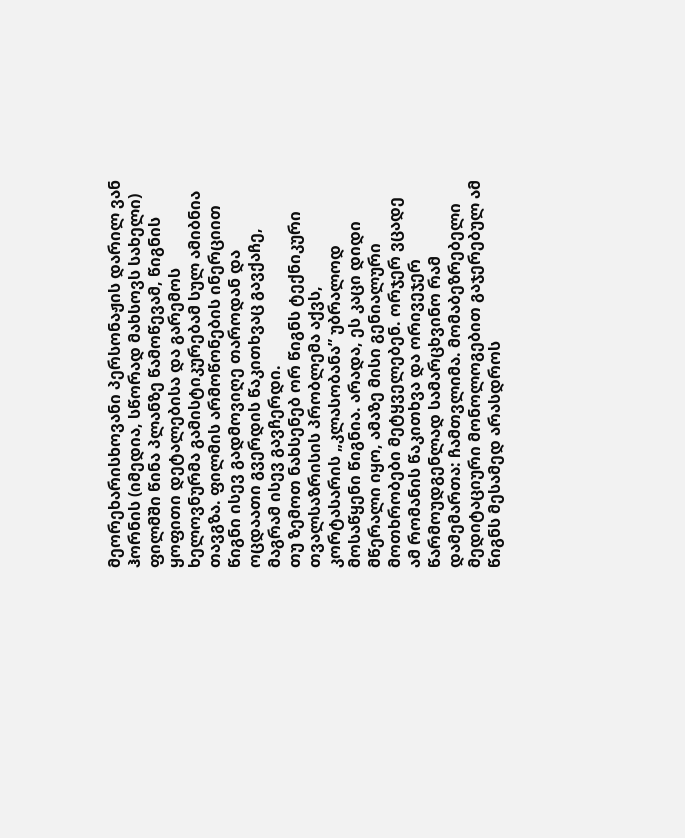მეორეხარისხოვანი პერსონაჟის დარილ ვან ჰორნის (იმედია, სწორად მახსოვს სახელი) ფილმში წინა პლანზე წამოწევამ, წიგნის ყოფითი დეტალებისა და გარემოს ხელოვნურმა გამისტიკურებამ სულ ამიბნია თავგზა. ფილმის არმოწონების ინერციით წიგნი ისევ გადმოვიღე თაროდან და ოცდაათი გვერდის წაკითხვაც გავქაჩე, მაგრამ ისევ გავჩერდი.
თუ ზემოთ ნახსენებ ორ წიგნს ტექნიკური თვალსაზრისის პრობლემა აქვს, კორტასარის „კლასობანა” უბრალოდ მოსაწყენი წიგნია. არადა, ეს კაცი დიდი მწერალი იყო, ამაზე მისი გენიალური მოთხრობები მეტყველებენ. ორჯერ ვცადე ამ რომანის წაკითხვა და ორივეჯერ წარმოუდგენლად სამარცხვინო რამ დამემართა: ჩამთვლიმა. მომაბეზრებელი მედიტაციური მონოლოგებით გაჯერებულ ამ წიგნს მესამედ არასდროს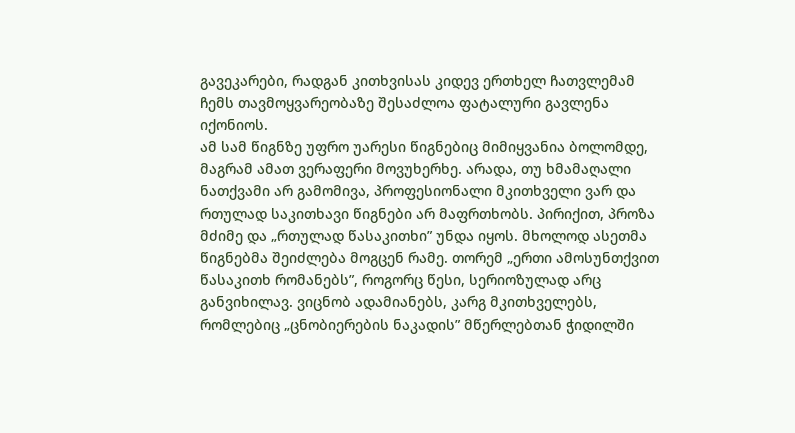გავეკარები, რადგან კითხვისას კიდევ ერთხელ ჩათვლემამ ჩემს თავმოყვარეობაზე შესაძლოა ფატალური გავლენა იქონიოს.
ამ სამ წიგნზე უფრო უარესი წიგნებიც მიმიყვანია ბოლომდე, მაგრამ ამათ ვერაფერი მოვუხერხე. არადა, თუ ხმამაღალი ნათქვამი არ გამომივა, პროფესიონალი მკითხველი ვარ და რთულად საკითხავი წიგნები არ მაფრთხობს. პირიქით, პროზა მძიმე და „რთულად წასაკითხი” უნდა იყოს. მხოლოდ ასეთმა წიგნებმა შეიძლება მოგცენ რამე. თორემ „ერთი ამოსუნთქვით წასაკითხ რომანებს”, როგორც წესი, სერიოზულად არც განვიხილავ. ვიცნობ ადამიანებს, კარგ მკითხველებს, რომლებიც „ცნობიერების ნაკადის” მწერლებთან ჭიდილში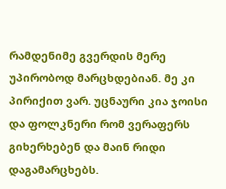რამდენიმე გვერდის მერე უპირობოდ მარცხდებიან. მე კი პირიქით ვარ. უცნაური კია ჯოისი და ფოლკნერი რომ ვერაფერს გიხერხებენ და მაინ რიდი დაგამარცხებს.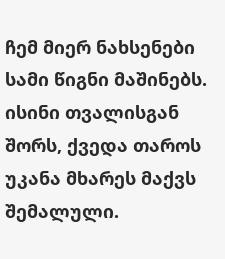ჩემ მიერ ნახსენები სამი წიგნი მაშინებს. ისინი თვალისგან შორს, ქვედა თაროს უკანა მხარეს მაქვს შემალული.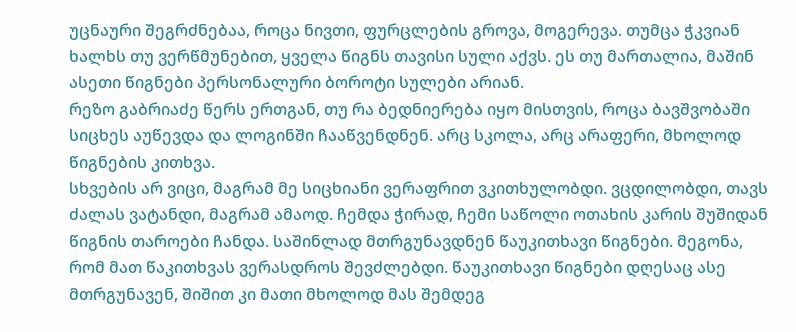უცნაური შეგრძნებაა, როცა ნივთი, ფურცლების გროვა, მოგერევა. თუმცა ჭკვიან ხალხს თუ ვერწმუნებით, ყველა წიგნს თავისი სული აქვს. ეს თუ მართალია, მაშინ ასეთი წიგნები პერსონალური ბოროტი სულები არიან.
რეზო გაბრიაძე წერს ერთგან, თუ რა ბედნიერება იყო მისთვის, როცა ბავშვობაში სიცხეს აუწევდა და ლოგინში ჩააწვენდნენ. არც სკოლა, არც არაფერი, მხოლოდ წიგნების კითხვა.
სხვების არ ვიცი, მაგრამ მე სიცხიანი ვერაფრით ვკითხულობდი. ვცდილობდი, თავს ძალას ვატანდი, მაგრამ ამაოდ. ჩემდა ჭირად, ჩემი საწოლი ოთახის კარის შუშიდან წიგნის თაროები ჩანდა. საშინლად მთრგუნავდნენ წაუკითხავი წიგნები. მეგონა, რომ მათ წაკითხვას ვერასდროს შევძლებდი. წაუკითხავი წიგნები დღესაც ასე მთრგუნავენ, შიშით კი მათი მხოლოდ მას შემდეგ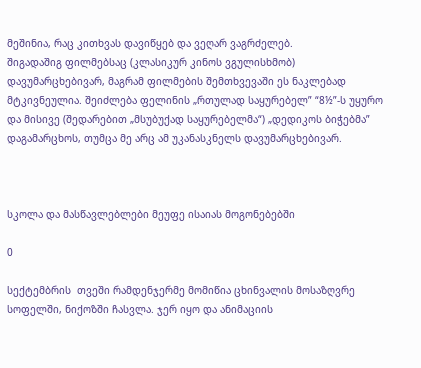მეშინია, რაც კითხვას დავიწყებ და ვეღარ ვაგრძელებ.
შიგადაშიგ ფილმებსაც (კლასიკურ კინოს ვგულისხმობ) დავუმარცხებივარ, მაგრამ ფილმების შემთხვევაში ეს ნაკლებად მტკივნეულია. შეიძლება ფელინის „რთულად საყურებელ” “8½”-ს უყურო და მისივე (შედარებით „მსუბუქად საყურებელმა“) „დედიკოს ბიჭებმა” დაგამარცხოს, თუმცა მე არც ამ უკანასკნელს დავუმარცხებივარ.



სკოლა და მასწავლებლები მეუფე ისაიას მოგონებებში

0

სექტემბრის  თვეში რამდენჯერმე მომიწია ცხინვალის მოსაზღვრე სოფელში, ნიქოზში ჩასვლა. ჯერ იყო და ანიმაციის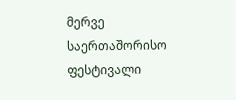მერვე საერთაშორისო ფესტივალი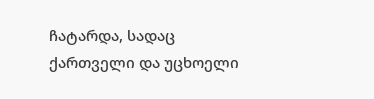ჩატარდა, სადაც ქართველი და უცხოელი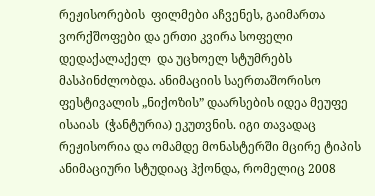რეჟისორების  ფილმები აჩვენეს, გაიმართა ვორქშოფები და ერთი კვირა სოფელი დედაქალაქელ  და უცხოელ სტუმრებს მასპინძლობდა. ანიმაციის საერთაშორისო ფესტივალის „ნიქოზის” დაარსების იდეა მეუფე ისაიას  (ჭანტურია) ეკუთვნის. იგი თავადაც რეჟისორია და ომამდე მონასტერში მცირე ტიპის ანიმაციური სტუდიაც ჰქონდა, რომელიც 2008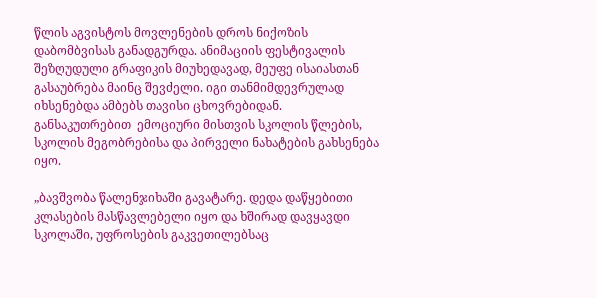წლის აგვისტოს მოვლენების დროს ნიქოზის დაბომბვისას განადგურდა. ანიმაციის ფესტივალის შეზღუდული გრაფიკის მიუხედავად, მეუფე ისაიასთან გასაუბრება მაინც შევძელი. იგი თანმიმდევრულად იხსენებდა ამბებს თავისი ცხოვრებიდან. განსაკუთრებით  ემოციური მისთვის სკოლის წლების, სკოლის მეგობრებისა და პირველი ნახატების გახსენება იყო.

„ბავშვობა წალენჯიხაში გავატარე. დედა დაწყებითი კლასების მასწავლებელი იყო და ხშირად დავყავდი სკოლაში, უფროსების გაკვეთილებსაც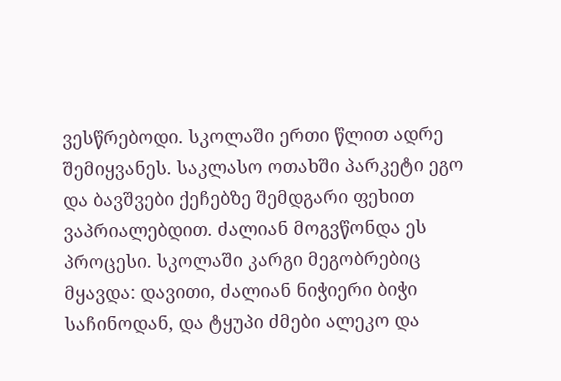ვესწრებოდი. სკოლაში ერთი წლით ადრე შემიყვანეს. საკლასო ოთახში პარკეტი ეგო და ბავშვები ქეჩებზე შემდგარი ფეხით ვაპრიალებდით. ძალიან მოგვწონდა ეს პროცესი. სკოლაში კარგი მეგობრებიც მყავდა: დავითი, ძალიან ნიჭიერი ბიჭი საჩინოდან, და ტყუპი ძმები ალეკო და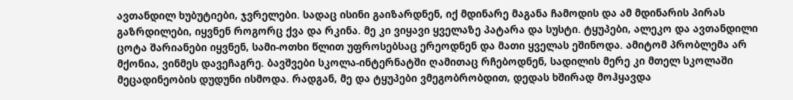ავთანდილ ხუბუტიები, ჯვრელები. სადაც ისინი გაიზარდნენ, იქ მდინარე მაგანა ჩამოდის და ამ მდინარის პირას გაზრდილები, იყვნენ როგორც ქვა და რკინა. მე კი ვიყავი ყველაზე პატარა და სუსტი. ტყუპები, ალეკო და ავთანდილი ცოტა შარიანები იყვნენ, სამი-ოთხი წლით უფროსებსაც ერეოდნენ და მათი ყველას ეშინოდა. ამიტომ პრობლემა არ მქონია, ვინმეს დავეჩაგრე. ბავშვები სკოლა-ინტერნატში ღამითაც რჩებოდნენ, სადილის მერე კი მთელ სკოლაში მეცადინეობის დუდუნი ისმოდა. რადგან, მე და ტყუპები ვმეგობრობდით, დედას ხშირად მოჰყავდა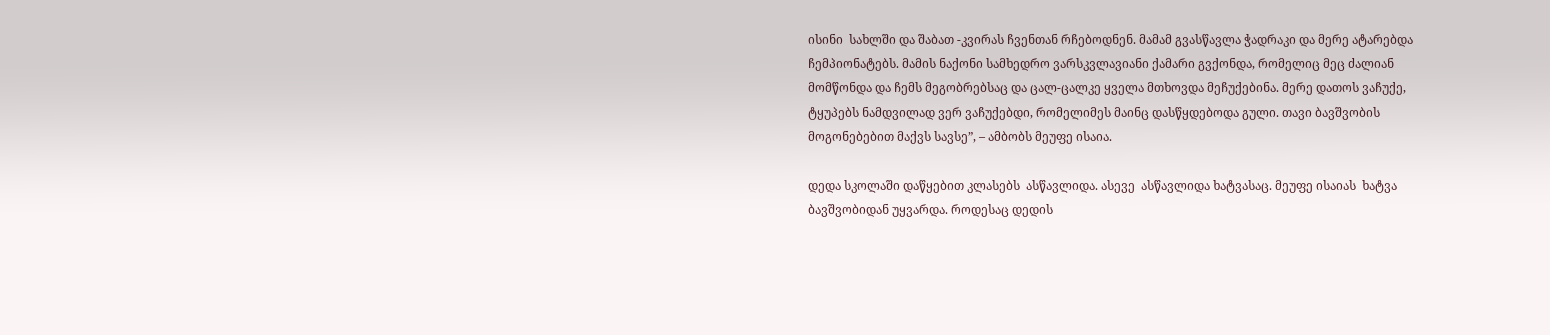ისინი  სახლში და შაბათ -კვირას ჩვენთან რჩებოდნენ. მამამ გვასწავლა ჭადრაკი და მერე ატარებდა ჩემპიონატებს. მამის ნაქონი სამხედრო ვარსკვლავიანი ქამარი გვქონდა, რომელიც მეც ძალიან მომწონდა და ჩემს მეგობრებსაც და ცალ-ცალკე ყველა მთხოვდა მეჩუქებინა. მერე დათოს ვაჩუქე, ტყუპებს ნამდვილად ვერ ვაჩუქებდი, რომელიმეს მაინც დასწყდებოდა გული. თავი ბავშვობის მოგონებებით მაქვს სავსე”, – ამბობს მეუფე ისაია.

დედა სკოლაში დაწყებით კლასებს  ასწავლიდა. ასევე  ასწავლიდა ხატვასაც. მეუფე ისაიას  ხატვა ბავშვობიდან უყვარდა. როდესაც დედის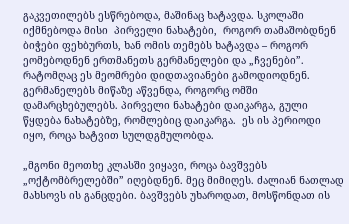გაკვეთილებს ესწრებოდა, მაშინაც ხატავდა. სკოლაში  იქმნებოდა მისი  პირველი ნახატები,  როგორ თამაშობდნენ ბიჭები ფეხბურთს, ხან ომის თემებს ხატავდა – როგორ ეომებოდნენ ერთმანეთს გერმანელები და „ჩვენები”. რატომღაც ეს მეომრები დიდთავიანები გამოდიოდნენ. გერმანელებს მიწაზე აწვენდა, როგორც ომში დამარცხებულებს. პირველი ნახატები დაიკარგა, გული წყდება ნახატებზე, რომლებიც დაიკარგა.  ეს ის პერიოდი იყო, როცა ხატვით სულდგმულობდა.

„მგონი მეოთხე კლასში ვიყავი, როცა ბავშვებს „ოქტომბრელებში” იღებდნენ. მეც მიმიღეს. ძალიან ნათლად მახსოვს ის განცდები. ბავშვებს უხაროდათ, მოსწონდათ ის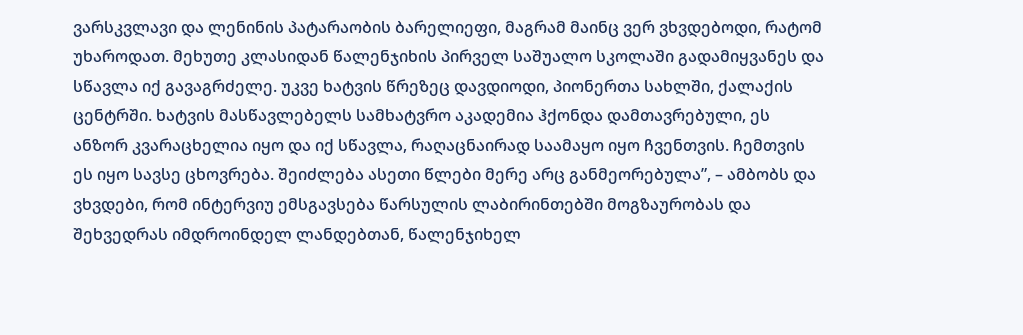ვარსკვლავი და ლენინის პატარაობის ბარელიეფი, მაგრამ მაინც ვერ ვხვდებოდი, რატომ უხაროდათ. მეხუთე კლასიდან წალენჯიხის პირველ საშუალო სკოლაში გადამიყვანეს და სწავლა იქ გავაგრძელე. უკვე ხატვის წრეზეც დავდიოდი, პიონერთა სახლში, ქალაქის ცენტრში. ხატვის მასწავლებელს სამხატვრო აკადემია ჰქონდა დამთავრებული, ეს ანზორ კვარაცხელია იყო და იქ სწავლა, რაღაცნაირად საამაყო იყო ჩვენთვის. ჩემთვის ეს იყო სავსე ცხოვრება. შეიძლება ასეთი წლები მერე არც განმეორებულა”, – ამბობს და ვხვდები, რომ ინტერვიუ ემსგავსება წარსულის ლაბირინთებში მოგზაურობას და შეხვედრას იმდროინდელ ლანდებთან, წალენჯიხელ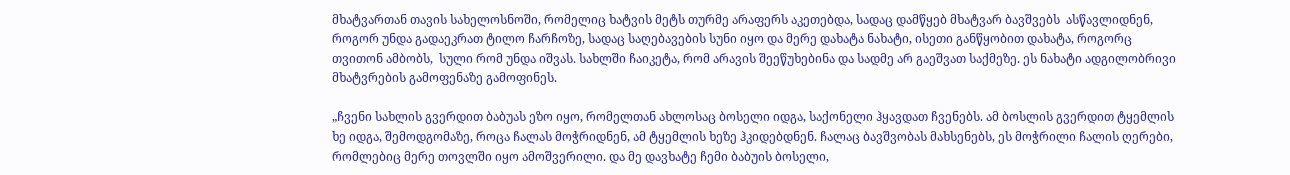მხატვართან თავის სახელოსნოში, რომელიც ხატვის მეტს თურმე არაფერს აკეთებდა, სადაც დამწყებ მხატვარ ბავშვებს  ასწავლიდნენ, როგორ უნდა გადაეკრათ ტილო ჩარჩოზე, სადაც საღებავების სუნი იყო და მერე დახატა ნახატი, ისეთი განწყობით დახატა, როგორც თვითონ ამბობს,  სული რომ უნდა იშვას. სახლში ჩაიკეტა, რომ არავის შეეწუხებინა და სადმე არ გაეშვათ საქმეზე. ეს ნახატი ადგილობრივი მხატვრების გამოფენაზე გამოფინეს.

„ჩვენი სახლის გვერდით ბაბუას ეზო იყო, რომელთან ახლოსაც ბოსელი იდგა, საქონელი ჰყავდათ ჩვენებს. ამ ბოსლის გვერდით ტყემლის ხე იდგა, შემოდგომაზე, როცა ჩალას მოჭრიდნენ, ამ ტყემლის ხეზე ჰკიდებდნენ. ჩალაც ბავშვობას მახსენებს, ეს მოჭრილი ჩალის ღერები, რომლებიც მერე თოვლში იყო ამოშვერილი. და მე დავხატე ჩემი ბაბუის ბოსელი,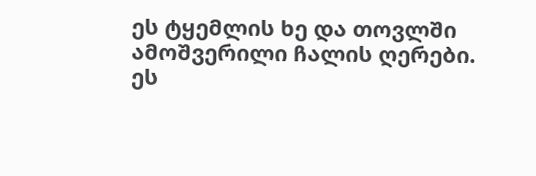ეს ტყემლის ხე და თოვლში ამოშვერილი ჩალის ღერები. ეს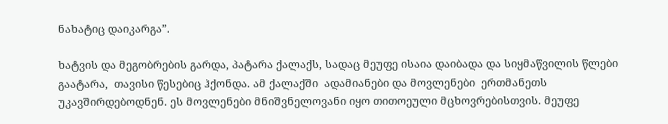ნახატიც დაიკარგა”.

ხატვის და მეგობრების გარდა, პატარა ქალაქს, სადაც მეუფე ისაია დაიბადა და სიყმაწვილის წლები გაატარა,  თავისი წესებიც ჰქონდა. ამ ქალაქში  ადამიანები და მოვლენები  ერთმანეთს უკავშირდებოდნენ. ეს მოვლენები მნიშვნელოვანი იყო თითოეული მცხოვრებისთვის. მეუფე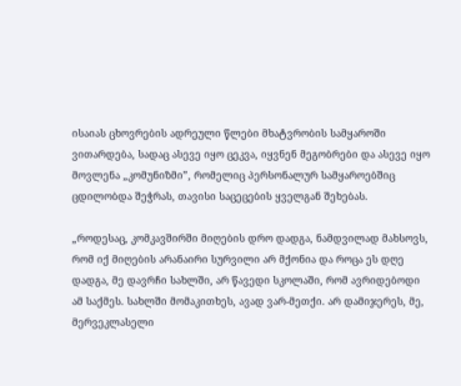ისაიას ცხოვრების ადრეული წლები მხატვრობის სამყაროში ვითარდება, სადაც ასევე იყო ცეკვა, იყვნენ მეგობრები და ასევე იყო მოვლენა „კომუნიზმი”, რომელიც პერსონალურ სამყაროებშიც ცდილობდა შეჭრას, თავისი საცეცების ყველგან შეხებას.

„როდესაც, კომკავშირში მიღების დრო დადგა, ნამდვილად მახსოვს, რომ იქ მიღების არანაირი სურვილი არ მქონია და როცა ეს დღე დადგა, მე დავრჩი სახლში, არ წავედი სკოლაში, რომ ავრიდებოდი ამ საქმეს. სახლში მომაკითხეს, ავად ვარ-მეთქი. არ დამიჯერეს, მე, მერვეკლასელი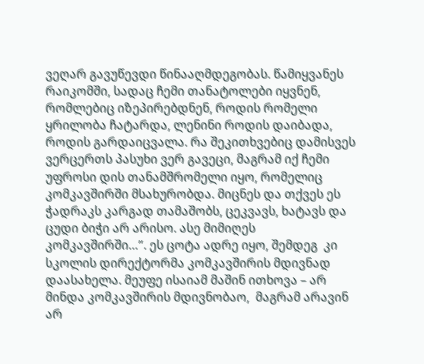ვეღარ გავუწევდი წინააღმდეგობას. წამიყვანეს რაიკომში, სადაც ჩემი თანატოლები იყვნენ, რომლებიც იზეპირებდნენ, როდის რომელი ყრილობა ჩატარდა, ლენინი როდის დაიბადა, როდის გარდაიცვალა. რა შეკითხვებიც დამისვეს ვერცერთს პასუხი ვერ გავეცი, მაგრამ იქ ჩემი უფროსი დის თანამშრომელი იყო, რომელიც კომკავშირში მსახურობდა. მიცნეს და თქვეს ეს ჭადრაკს კარგად თამაშობს, ცეკვავს, ხატავს და ცუდი ბიჭი არ არისო. ასე მიმიღეს კომკავშირში…”. ეს ცოტა ადრე იყო, შემდეგ  კი სკოლის დირექტორმა კომკავშირის მდივნად დაასახელა. მეუფე ისაიამ მაშინ ითხოვა – არ მინდა კომკავშირის მდივნობაო,  მაგრამ არავინ არ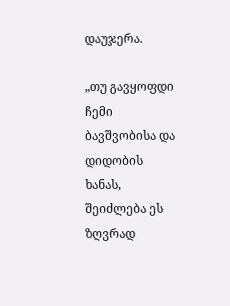დაუჯერა.

„თუ გავყოფდი ჩემი ბავშვობისა და დიდობის ხანას, შეიძლება ეს ზღვრად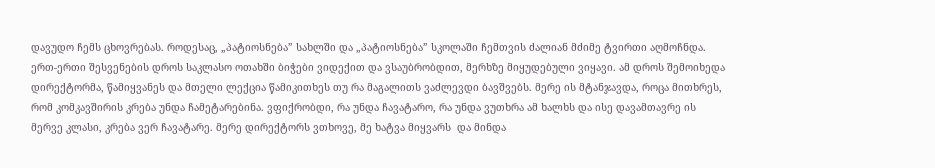დავუდო ჩემს ცხოვრებას. როდესაც, „პატიოსნება” სახლში და „პატიოსნება” სკოლაში ჩემთვის ძალიან მძიმე ტვირთი აღმოჩნდა. ერთ-ერთი შესვენების დროს საკლასო ოთახში ბიჭები ვიდექით და ვსაუბრობდით, მერხზე მიყუდებული ვიყავი. ამ დროს შემოიხედა დირექტორმა, წამიყვანეს და მთელი ლექცია წამიკითხეს თუ რა მაგალითს ვაძლევდი ბავშვებს. მერე ის მტანჯავდა, როცა მითხრეს, რომ კომკავშირის კრება უნდა ჩამეტარებინა. ვფიქრობდი, რა უნდა ჩავატარო, რა უნდა ვუთხრა ამ ხალხს და ისე დავამთავრე ის მერვე კლასი, კრება ვერ ჩავატარე. მერე დირექტორს ვთხოვე, მე ხატვა მიყვარს  და მინდა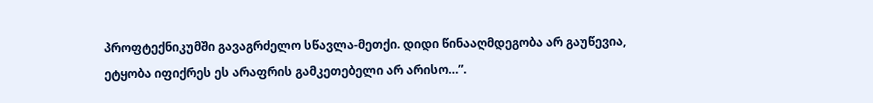პროფტექნიკუმში გავაგრძელო სწავლა-მეთქი. დიდი წინააღმდეგობა არ გაუწევია, ეტყობა იფიქრეს ეს არაფრის გამკეთებელი არ არისო…”.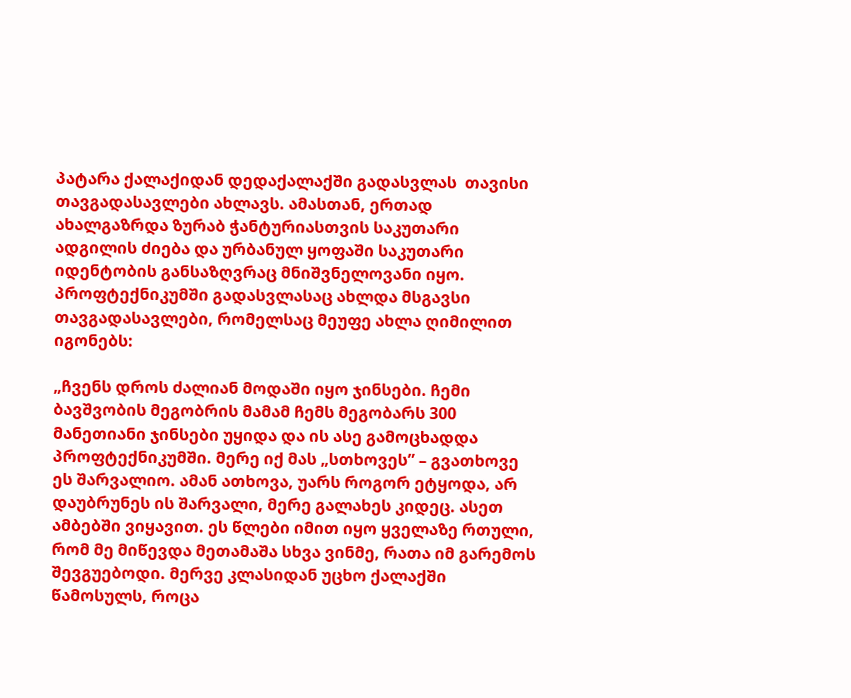პატარა ქალაქიდან დედაქალაქში გადასვლას  თავისი თავგადასავლები ახლავს. ამასთან, ერთად ახალგაზრდა ზურაბ ჭანტურიასთვის საკუთარი ადგილის ძიება და ურბანულ ყოფაში საკუთარი იდენტობის განსაზღვრაც მნიშვნელოვანი იყო. პროფტექნიკუმში გადასვლასაც ახლდა მსგავსი თავგადასავლები, რომელსაც მეუფე ახლა ღიმილით იგონებს:

„ჩვენს დროს ძალიან მოდაში იყო ჯინსები. ჩემი ბავშვობის მეგობრის მამამ ჩემს მეგობარს 300 მანეთიანი ჯინსები უყიდა და ის ასე გამოცხადდა პროფტექნიკუმში. მერე იქ მას „სთხოვეს” – გვათხოვე ეს შარვალიო. ამან ათხოვა, უარს როგორ ეტყოდა, არ დაუბრუნეს ის შარვალი, მერე გალახეს კიდეც. ასეთ ამბებში ვიყავით. ეს წლები იმით იყო ყველაზე რთული, რომ მე მიწევდა მეთამაშა სხვა ვინმე, რათა იმ გარემოს შევგუებოდი. მერვე კლასიდან უცხო ქალაქში წამოსულს, როცა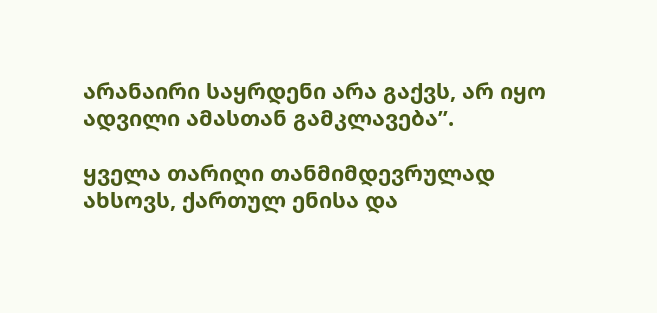არანაირი საყრდენი არა გაქვს, არ იყო ადვილი ამასთან გამკლავება”.

ყველა თარიღი თანმიმდევრულად ახსოვს, ქართულ ენისა და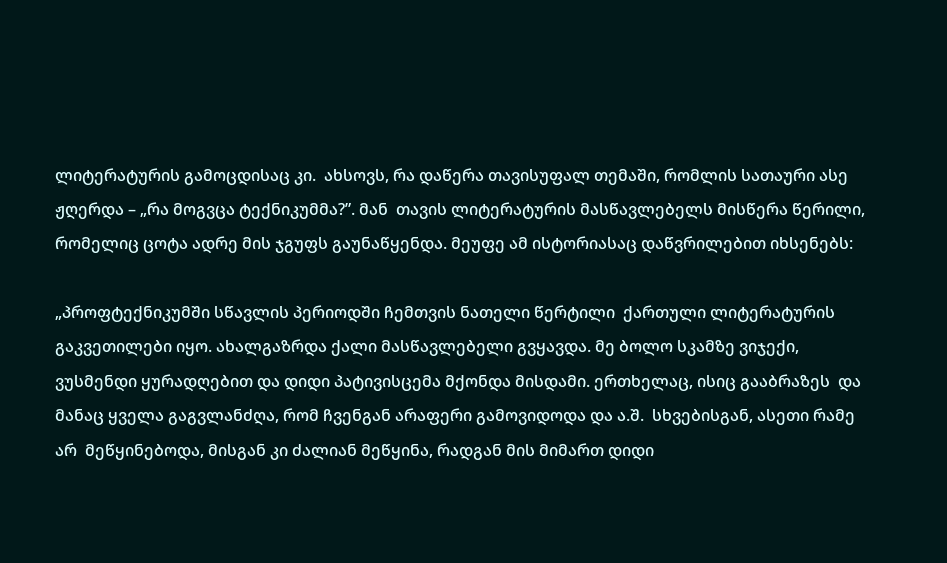ლიტერატურის გამოცდისაც კი.  ახსოვს, რა დაწერა თავისუფალ თემაში, რომლის სათაური ასე ჟღერდა – „რა მოგვცა ტექნიკუმმა?”. მან  თავის ლიტერატურის მასწავლებელს მისწერა წერილი, რომელიც ცოტა ადრე მის ჯგუფს გაუნაწყენდა. მეუფე ამ ისტორიასაც დაწვრილებით იხსენებს:

„პროფტექნიკუმში სწავლის პერიოდში ჩემთვის ნათელი წერტილი  ქართული ლიტერატურის გაკვეთილები იყო. ახალგაზრდა ქალი მასწავლებელი გვყავდა. მე ბოლო სკამზე ვიჯექი,  ვუსმენდი ყურადღებით და დიდი პატივისცემა მქონდა მისდამი. ერთხელაც, ისიც გააბრაზეს  და მანაც ყველა გაგვლანძღა, რომ ჩვენგან არაფერი გამოვიდოდა და ა.შ.  სხვებისგან, ასეთი რამე არ  მეწყინებოდა, მისგან კი ძალიან მეწყინა, რადგან მის მიმართ დიდი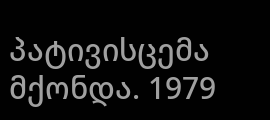პატივისცემა  მქონდა. 1979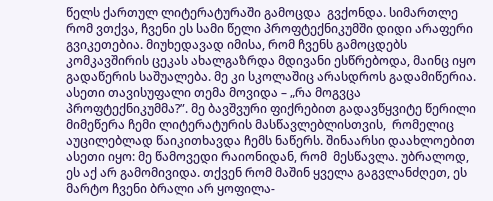წელს ქართულ ლიტერატურაში გამოცდა  გვქონდა. სიმართლე რომ ვთქვა, ჩვენი ეს სამი წელი პროფტექნიკუმში დიდი არაფერი გვიკეთებია. მიუხედავად იმისა, რომ ჩვენს გამოცდებს კომკავშირის ცეკას ახალგაზრდა მდივანი ესწრებოდა, მაინც იყო  გადაწერის საშუალება. მე კი სკოლაშიც არასდროს გადამიწერია.  ასეთი თავისუფალი თემა მოვიდა – „რა მოგვცა პროფტექნიკუმმა?”. მე ბავშვური ფიქრებით გადავწყვიტე წერილი მიმეწერა ჩემი ლიტერატურის მასწავლებლისთვის,  რომელიც აუცილებლად წაიკითხავდა ჩემს ნაწერს. შინაარსი დაახლოებით  ასეთი იყო: მე წამოვედი რაიონიდან, რომ  მესწავლა. უბრალოდ, ეს აქ არ გამომივიდა. თქვენ რომ მაშინ ყველა გაგვლანძღეთ, ეს მარტო ჩვენი ბრალი არ ყოფილა-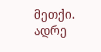მეთქი. ადრე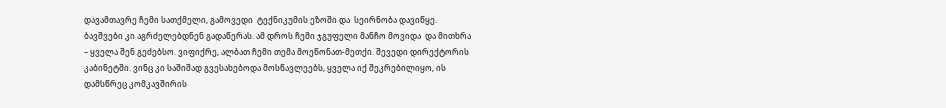დავამთავრე ჩემი სათქმელი, გამოვედი  ტექნიკუმის ეზოში და  სეირნობა დავიწყე. ბავშვები კი აგრძელებდნენ გადაწერას. ამ დროს ჩემი ჯგუფელი მანჩო მოვიდა  და მითხრა – ყველა შენ გეძებსო. ვიფიქრე, ალბათ ჩემი თემა მოეწონათ-მეთქი. შევედი დირექტორის კაბინეტში. ვინც კი საშიშად გვესახებოდა მოსწავლეებს, ყველა იქ შეკრებილიყო, ის დამსწრეც კომკავშირის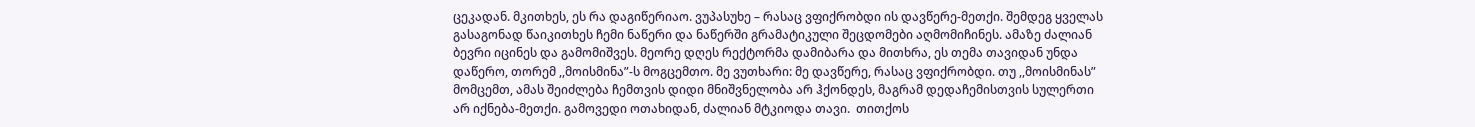ცეკადან. მკითხეს, ეს რა დაგიწერიაო. ვუპასუხე – რასაც ვფიქრობდი ის დავწერე-მეთქი. შემდეგ ყველას გასაგონად წაიკითხეს ჩემი ნაწერი და ნაწერში გრამატიკული შეცდომები აღმომიჩინეს. ამაზე ძალიან ბევრი იცინეს და გამომიშვეს. მეორე დღეს რექტორმა დამიბარა და მითხრა, ეს თემა თავიდან უნდა დაწერო, თორემ ,,მოისმინა”-ს მოგცემთო. მე ვუთხარი: მე დავწერე, რასაც ვფიქრობდი. თუ ,,მოისმინას” მომცემთ, ამას შეიძლება ჩემთვის დიდი მნიშვნელობა არ ჰქონდეს, მაგრამ დედაჩემისთვის სულერთი არ იქნება-მეთქი. გამოვედი ოთახიდან, ძალიან მტკიოდა თავი.  თითქოს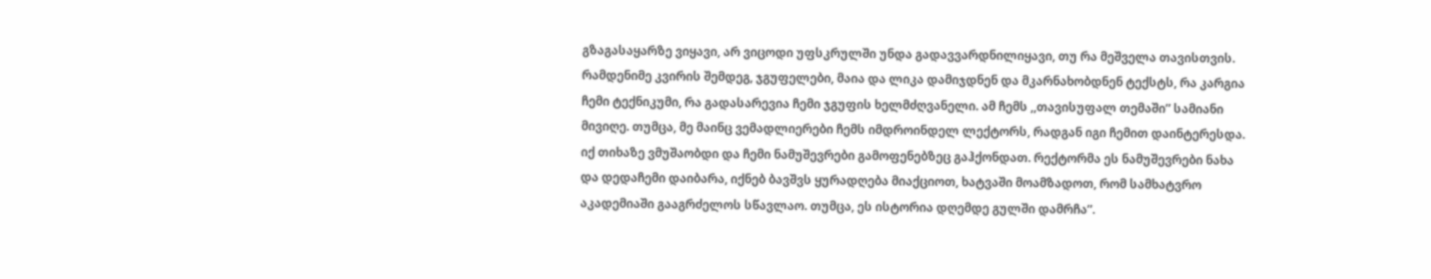გზაგასაყარზე ვიყავი, არ ვიცოდი უფსკრულში უნდა გადავვარდნილიყავი, თუ რა მეშველა თავისთვის. რამდენიმე კვირის შემდეგ, ჯგუფელები, მაია და ლიკა დამიჯდნენ და მკარნახობდნენ ტექსტს, რა კარგია ჩემი ტექნიკუმი, რა გადასარევია ჩემი ჯგუფის ხელმძღვანელი. ამ ჩემს ,,თავისუფალ თემაში” სამიანი მივიღე. თუმცა, მე მაინც ვემადლიერები ჩემს იმდროინდელ ლექტორს, რადგან იგი ჩემით დაინტერესდა. იქ თიხაზე ვმუშაობდი და ჩემი ნამუშევრები გამოფენებზეც გაჰქონდათ. რექტორმა ეს ნამუშევრები ნახა და დედაჩემი დაიბარა, იქნებ ბავშვს ყურადღება მიაქციოთ, ხატვაში მოამზადოთ, რომ სამხატვრო აკადემიაში გააგრძელოს სწავლაო. თუმცა, ეს ისტორია დღემდე გულში დამრჩა”.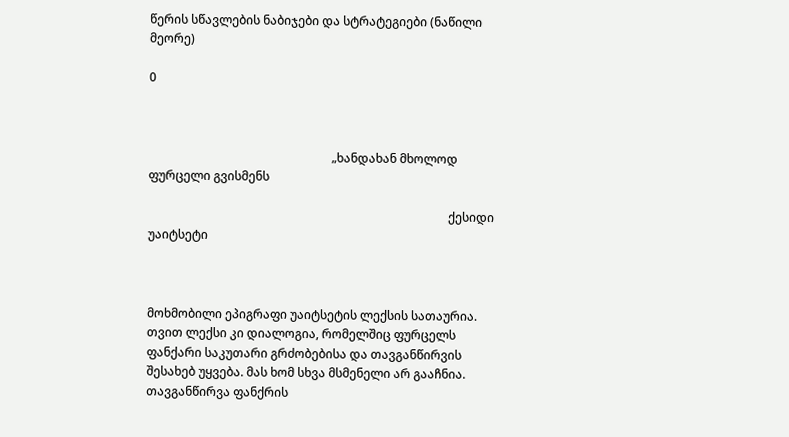წერის სწავლების ნაბიჯები და სტრატეგიები (ნაწილი მეორე)

0



                                                             „ხანდახან მხოლოდ ფურცელი გვისმენს

                                                                                                    ქესიდი უაიტსეტი



მოხმობილი ეპიგრაფი უაიტსეტის ლექსის სათაურია. თვით ლექსი კი დიალოგია, რომელშიც ფურცელს ფანქარი საკუთარი გრძობებისა და თავგანწირვის შესახებ უყვება. მას ხომ სხვა მსმენელი არ გააჩნია. თავგანწირვა ფანქრის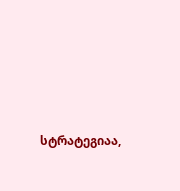სტრატეგიაა,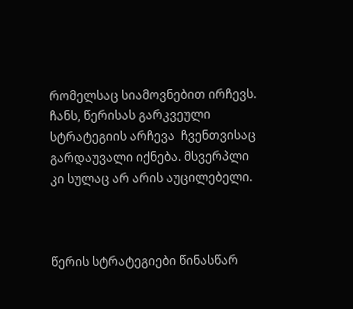რომელსაც სიამოვნებით ირჩევს. ჩანს, წერისას გარკვეული სტრატეგიის არჩევა  ჩვენთვისაც გარდაუვალი იქნება. მსვერპლი კი სულაც არ არის აუცილებელი.



წერის სტრატეგიები წინასწარ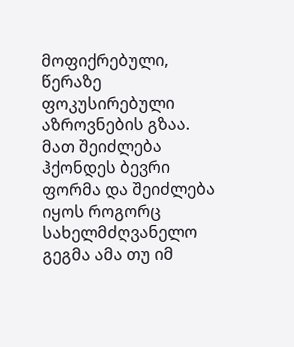მოფიქრებული, წერაზე ფოკუსირებული აზროვნების გზაა.  მათ შეიძლება ჰქონდეს ბევრი ფორმა და შეიძლება იყოს როგორც სახელმძღვანელო გეგმა ამა თუ იმ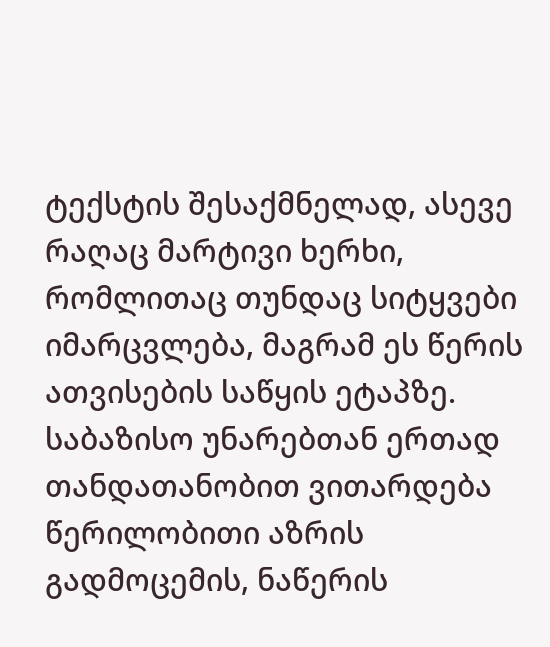ტექსტის შესაქმნელად, ასევე  რაღაც მარტივი ხერხი, რომლითაც თუნდაც სიტყვები იმარცვლება, მაგრამ ეს წერის ათვისების საწყის ეტაპზე. საბაზისო უნარებთან ერთად თანდათანობით ვითარდება წერილობითი აზრის გადმოცემის, ნაწერის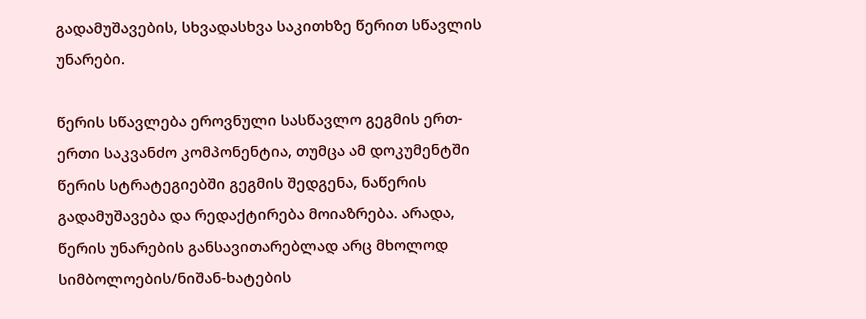გადამუშავების, სხვადასხვა საკითხზე წერით სწავლის უნარები.

წერის სწავლება ეროვნული სასწავლო გეგმის ერთ-ერთი საკვანძო კომპონენტია, თუმცა ამ დოკუმენტში წერის სტრატეგიებში გეგმის შედგენა, ნაწერის გადამუშავება და რედაქტირება მოიაზრება. არადა,  წერის უნარების განსავითარებლად არც მხოლოდ  სიმბოლოების/ნიშან-ხატების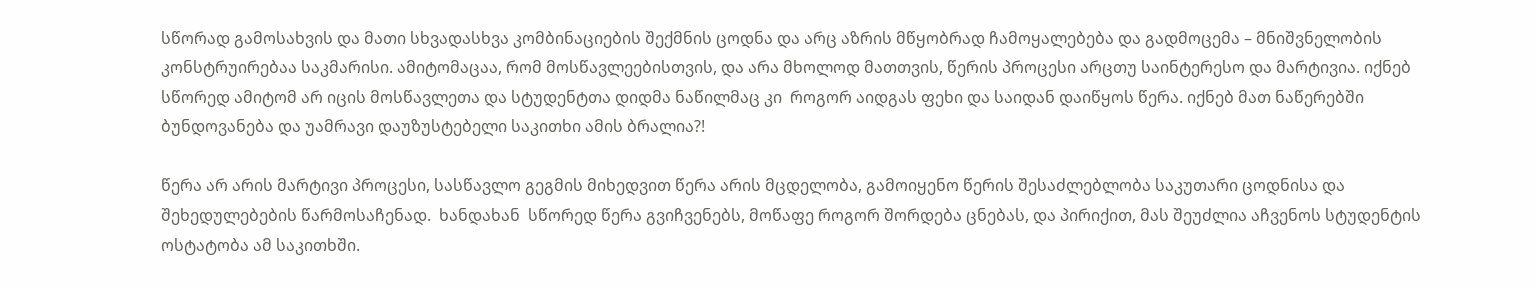სწორად გამოსახვის და მათი სხვადასხვა კომბინაციების შექმნის ცოდნა და არც აზრის მწყობრად ჩამოყალებება და გადმოცემა – მნიშვნელობის კონსტრუირებაა საკმარისი. ამიტომაცაა, რომ მოსწავლეებისთვის, და არა მხოლოდ მათთვის, წერის პროცესი არცთუ საინტერესო და მარტივია. იქნებ სწორედ ამიტომ არ იცის მოსწავლეთა და სტუდენტთა დიდმა ნაწილმაც კი  როგორ აიდგას ფეხი და საიდან დაიწყოს წერა. იქნებ მათ ნაწერებში ბუნდოვანება და უამრავი დაუზუსტებელი საკითხი ამის ბრალია?!

წერა არ არის მარტივი პროცესი, სასწავლო გეგმის მიხედვით წერა არის მცდელობა, გამოიყენო წერის შესაძლებლობა საკუთარი ცოდნისა და შეხედულებების წარმოსაჩენად.  ხანდახან  სწორედ წერა გვიჩვენებს, მოწაფე როგორ შორდება ცნებას, და პირიქით, მას შეუძლია აჩვენოს სტუდენტის ოსტატობა ამ საკითხში.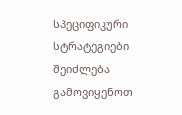სპეციფიკური სტრატეგიები შეიძლება გამოვიყენოთ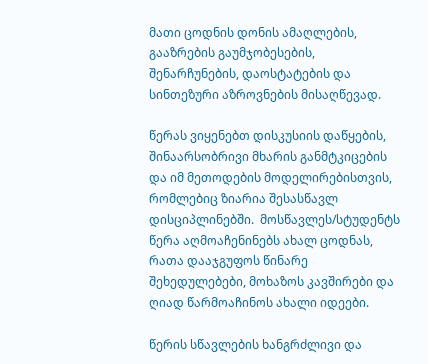მათი ცოდნის დონის ამაღლების, გააზრების გაუმჯობესების, შენარჩუნების, დაოსტატების და სინთეზური აზროვნების მისაღწევად.

წერას ვიყენებთ დისკუსიის დაწყების, შინაარსობრივი მხარის განმტკიცების და იმ მეთოდების მოდელირებისთვის, რომლებიც ზიარია შესასწავლ დისციპლინებში.  მოსწავლეს/სტუდენტს წერა აღმოაჩენინებს ახალ ცოდნას, რათა დააჯგუფოს წინარე შეხედულებები, მოხაზოს კავშირები და  ღიად წარმოაჩინოს ახალი იდეები.

წერის სწავლების ხანგრძლივი და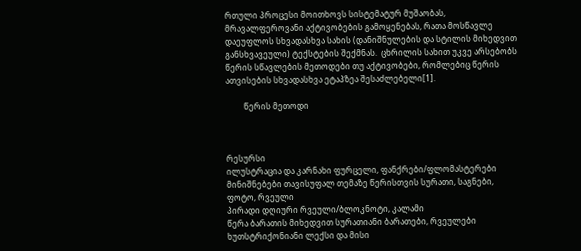რთული პროცესი მოითხოვს სისტემატურ მუშაობას, მრავალფეროვანი აქტივობების გამოყენებას, რათა მოსწავლე დაეუფლოს სხვადასხვა სახის (დანიშნულების და სტილის მიხედვით განსხვავეული) ტექსტების შექმნას.  ცხრილის სახით უკვე არსებობს წერის სწავლების მეთოდები თუ აქტივობები, რომლებიც წერის ათვისების სხვადასხვა ეტაპზეა შესაძლებელი[1].

         წერის მეთოდი



რესურსი
ილუსტრაცია და კარნახი ფურცელი, ფანქრები/ფლომასტერები
მინიშნებები თავისუფალ თემაზე წერისთვის სურათი, საგნები, ფოტო, რვეული
პირადი დღიური რვეული/ბლოკნოტი, კალამი
წერა ბარათის მიხედვით სურათიანი ბარათები, რვეულები
ხუთსტრიქონიანი ლექსი და მისი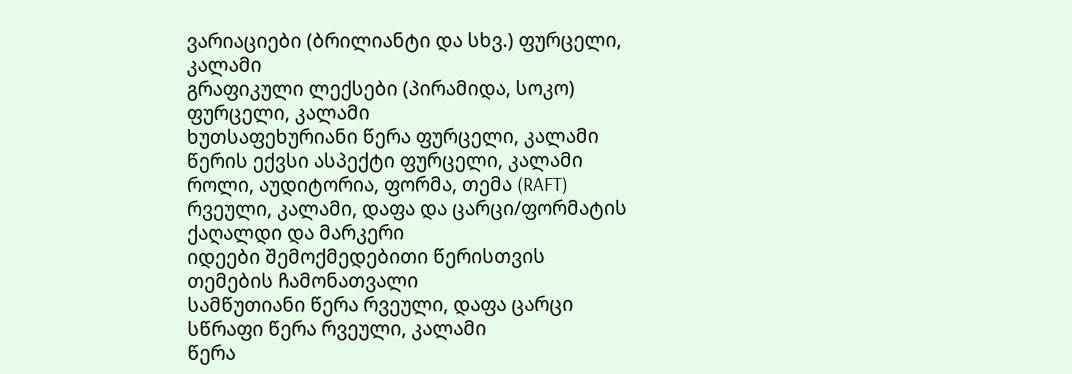ვარიაციები (ბრილიანტი და სხვ.) ფურცელი, კალამი
გრაფიკული ლექსები (პირამიდა, სოკო) ფურცელი, კალამი
ხუთსაფეხურიანი წერა ფურცელი, კალამი
წერის ექვსი ასპექტი ფურცელი, კალამი
როლი, აუდიტორია, ფორმა, თემა (RAFT) რვეული, კალამი, დაფა და ცარცი/ფორმატის ქაღალდი და მარკერი
იდეები შემოქმედებითი წერისთვის თემების ჩამონათვალი
სამწუთიანი წერა რვეული, დაფა ცარცი
სწრაფი წერა რვეული, კალამი
წერა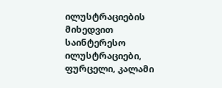ილუსტრაციების მიხედვით საინტერესო ილუსტრაციები, ფურცელი, კალამი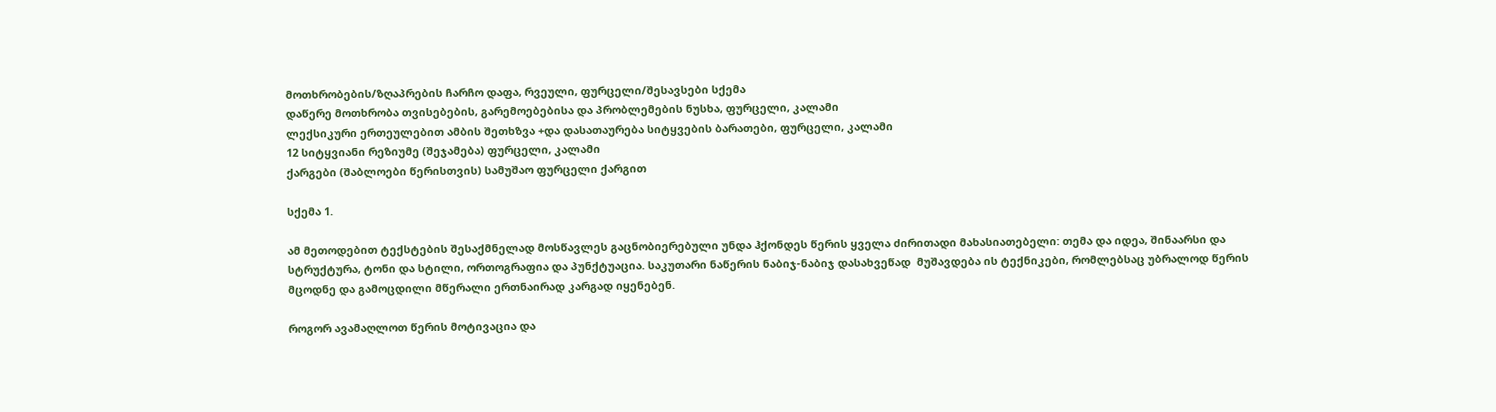მოთხრობების/ზღაპრების ჩარჩო დაფა, რვეული, ფურცელი/შესავსები სქემა
დაწერე მოთხრობა თვისებების, გარემოებებისა და პრობლემების ნუსხა, ფურცელი, კალამი
ლექსიკური ერთეულებით ამბის შეთხზვა +და დასათაურება სიტყვების ბარათები, ფურცელი, კალამი
12 სიტყვიანი რეზიუმე (შეჯამება) ფურცელი, კალამი
ქარგები (შაბლოები წერისთვის) სამუშაო ფურცელი ქარგით

სქემა 1.

ამ მეთოდებით ტექსტების შესაქმნელად მოსწავლეს გაცნობიერებული უნდა ჰქონდეს წერის ყველა ძირითადი მახასიათებელი: თემა და იდეა, შინაარსი და სტრუქტურა, ტონი და სტილი, ორთოგრაფია და პუნქტუაცია. საკუთარი ნაწერის ნაბიჯ-ნაბიჯ დასახვეწად  მუშავდება ის ტექნიკები, რომლებსაც უბრალოდ წერის მცოდნე და გამოცდილი მწერალი ერთნაირად კარგად იყენებენ.

როგორ ავამაღლოთ წერის მოტივაცია და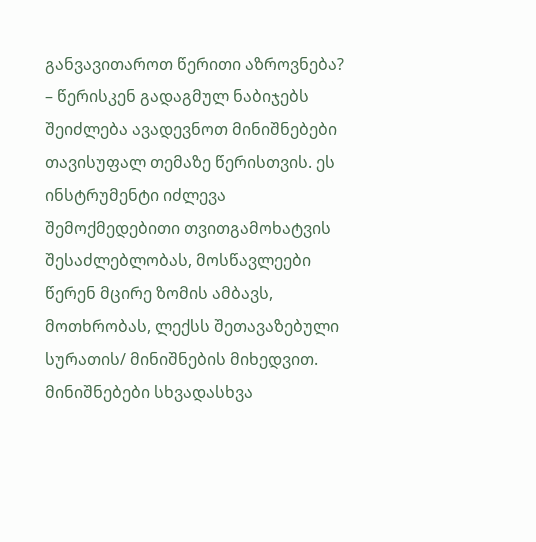განვავითაროთ წერითი აზროვნება? – წერისკენ გადაგმულ ნაბიჯებს შეიძლება ავადევნოთ მინიშნებები თავისუფალ თემაზე წერისთვის. ეს ინსტრუმენტი იძლევა შემოქმედებითი თვითგამოხატვის შესაძლებლობას, მოსწავლეები წერენ მცირე ზომის ამბავს, მოთხრობას, ლექსს შეთავაზებული სურათის/ მინიშნების მიხედვით. მინიშნებები სხვადასხვა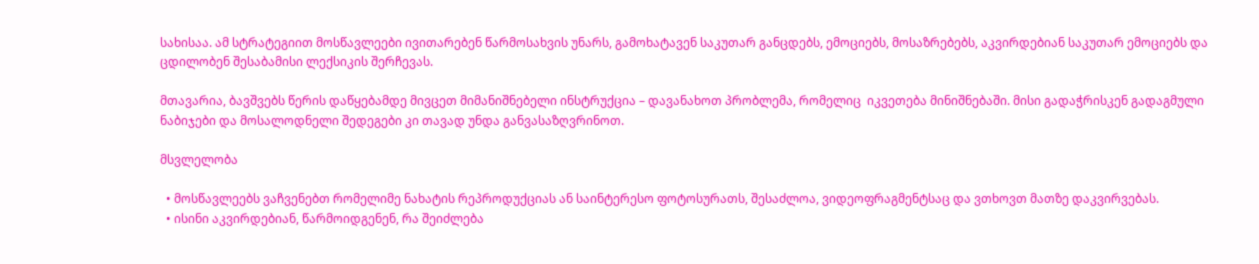სახისაა. ამ სტრატეგიით მოსწავლეები ივითარებენ წარმოსახვის უნარს, გამოხატავენ საკუთარ განცდებს, ემოციებს, მოსაზრებებს, აკვირდებიან საკუთარ ემოციებს და  ცდილობენ შესაბამისი ლექსიკის შერჩევას.

მთავარია, ბავშვებს წერის დაწყებამდე მივცეთ მიმანიშნებელი ინსტრუქცია – დავანახოთ პრობლემა, რომელიც  იკვეთება მინიშნებაში. მისი გადაჭრისკენ გადაგმული ნაბიჯები და მოსალოდნელი შედეგები კი თავად უნდა განვასაზღვრინოთ.

მსვლელობა

  • მოსწავლეებს ვაჩვენებთ რომელიმე ნახატის რეპროდუქციას ან საინტერესო ფოტოსურათს, შესაძლოა, ვიდეოფრაგმენტსაც და ვთხოვთ მათზე დაკვირვებას.
  • ისინი აკვირდებიან, წარმოიდგენენ, რა შეიძლება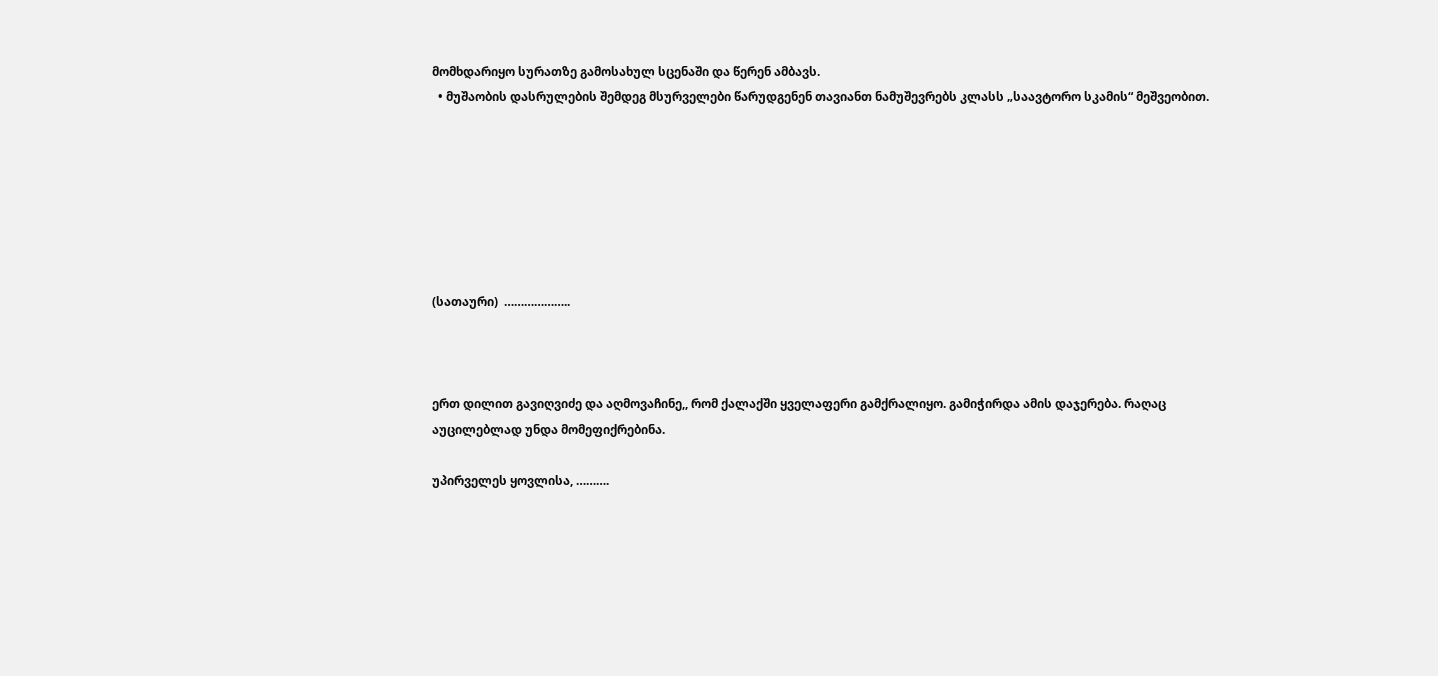მომხდარიყო სურათზე გამოსახულ სცენაში და წერენ ამბავს.
  • მუშაობის დასრულების შემდეგ მსურველები წარუდგენენ თავიანთ ნამუშევრებს კლასს „საავტორო სკამის“ მეშვეობით.







(სათაური)  ………………..



ერთ დილით გავიღვიძე და აღმოვაჩინე,, რომ ქალაქში ყველაფერი გამქრალიყო. გამიჭირდა ამის დაჯერება. რაღაც აუცილებლად უნდა მომეფიქრებინა.

უპირველეს ყოვლისა, ……….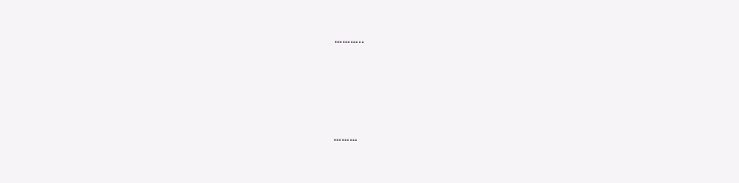………..



………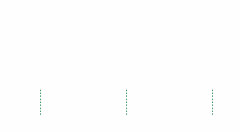………



………



………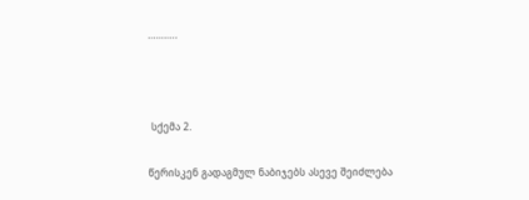………..



 სქემა 2.

წერისკენ გადაგმულ ნაბიჯებს ასევე შეიძლება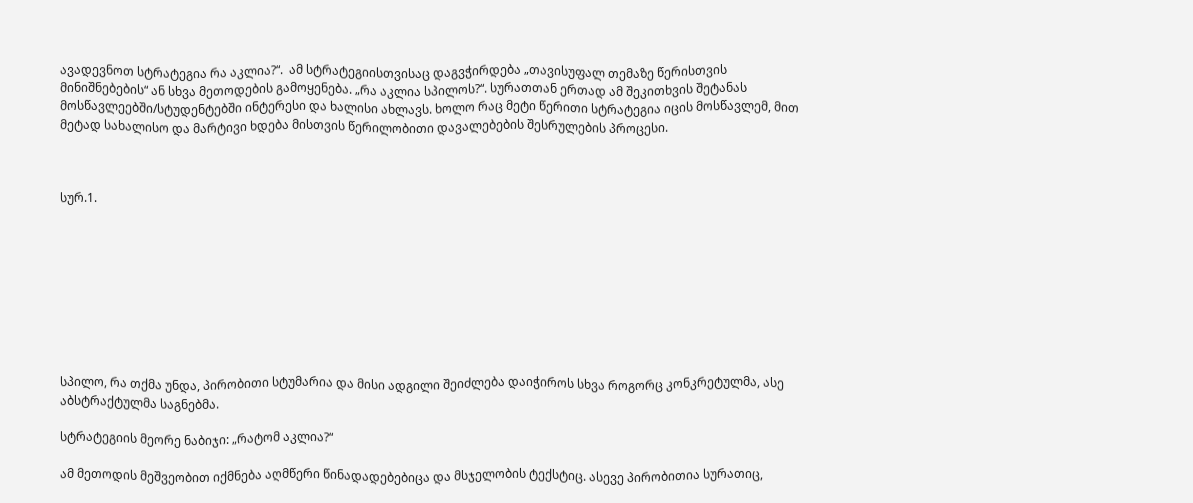ავადევნოთ სტრატეგია რა აკლია?“.  ამ სტრატეგიისთვისაც დაგვჭირდება „თავისუფალ თემაზე წერისთვის მინიშნებების“ ან სხვა მეთოდების გამოყენება. „რა აკლია სპილოს?“. სურათთან ერთად ამ შეკითხვის შეტანას მოსწავლეებში/სტუდენტებში ინტერესი და ხალისი ახლავს. ხოლო რაც მეტი წერითი სტრატეგია იცის მოსწავლემ, მით მეტად სახალისო და მარტივი ხდება მისთვის წერილობითი დავალებების შესრულების პროცესი.



სურ.1.









სპილო, რა თქმა უნდა, პირობითი სტუმარია და მისი ადგილი შეიძლება დაიჭიროს სხვა როგორც კონკრეტულმა, ასე აბსტრაქტულმა საგნებმა.

სტრატეგიის მეორე ნაბიჯი: „რატომ აკლია?“

ამ მეთოდის მეშვეობით იქმნება აღმწერი წინადადებებიცა და მსჯელობის ტექსტიც. ასევე პირობითია სურათიც,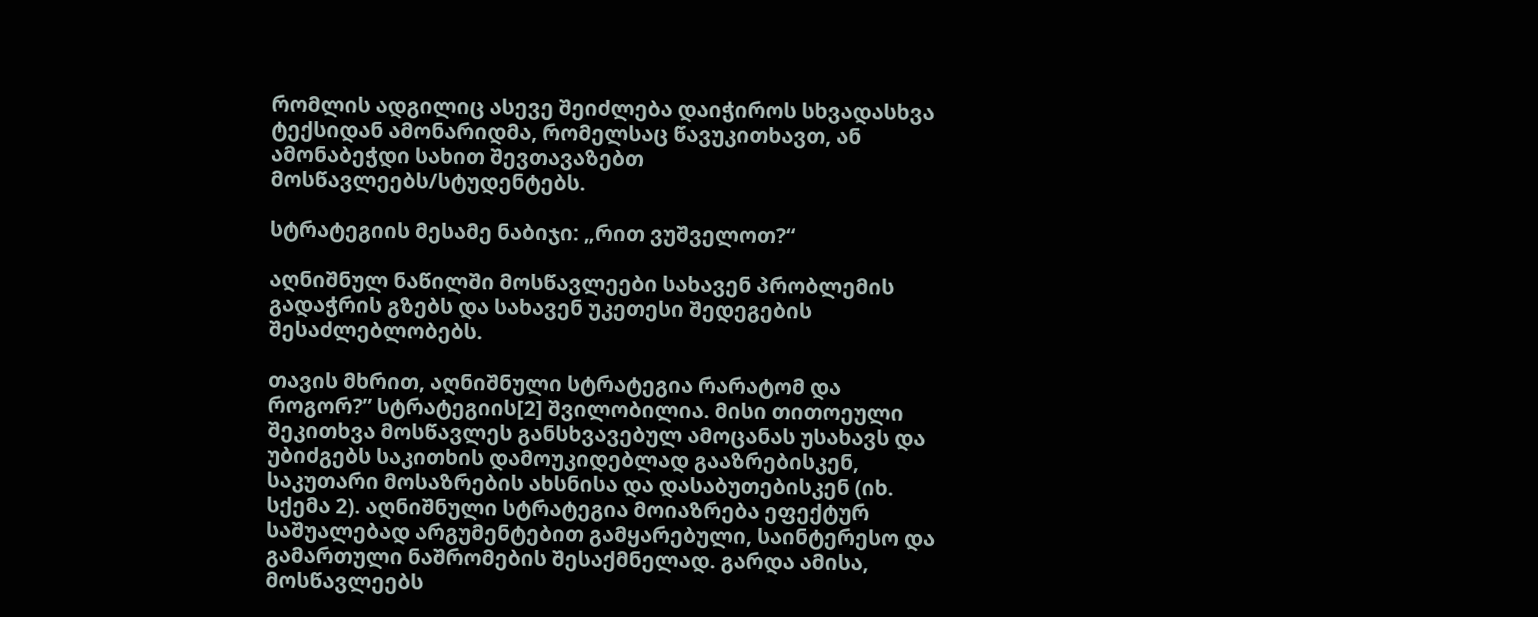რომლის ადგილიც ასევე შეიძლება დაიჭიროს სხვადასხვა ტექსიდან ამონარიდმა, რომელსაც წავუკითხავთ, ან ამონაბეჭდი სახით შევთავაზებთ მოსწავლეებს/სტუდენტებს.

სტრატეგიის მესამე ნაბიჯი: „რით ვუშველოთ?“

აღნიშნულ ნაწილში მოსწავლეები სახავენ პრობლემის გადაჭრის გზებს და სახავენ უკეთესი შედეგების შესაძლებლობებს.

თავის მხრით, აღნიშნული სტრატეგია რარატომ და როგორ?” სტრატეგიის[2] შვილობილია. მისი თითოეული შეკითხვა მოსწავლეს განსხვავებულ ამოცანას უსახავს და უბიძგებს საკითხის დამოუკიდებლად გააზრებისკენ, საკუთარი მოსაზრების ახსნისა და დასაბუთებისკენ (იხ. სქემა 2). აღნიშნული სტრატეგია მოიაზრება ეფექტურ საშუალებად არგუმენტებით გამყარებული, საინტერესო და გამართული ნაშრომების შესაქმნელად. გარდა ამისა,   მოსწავლეებს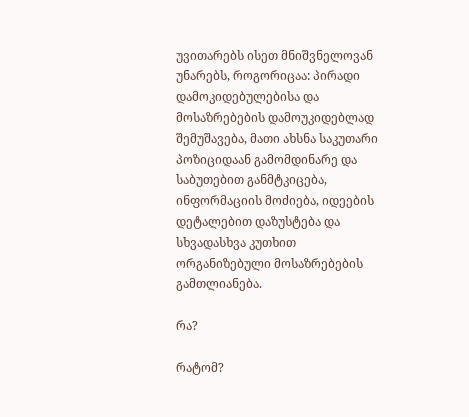უვითარებს ისეთ მნიშვნელოვან უნარებს, როგორიცაა: პირადი დამოკიდებულებისა და მოსაზრებების დამოუკიდებლად შემუშავება, მათი ახსნა საკუთარი პოზიციდაან გამომდინარე და საბუთებით განმტკიცება, ინფორმაციის მოძიება, იდეების დეტალებით დაზუსტება და სხვადასხვა კუთხით ორგანიზებული მოსაზრებების გამთლიანება.

რა?

რატომ?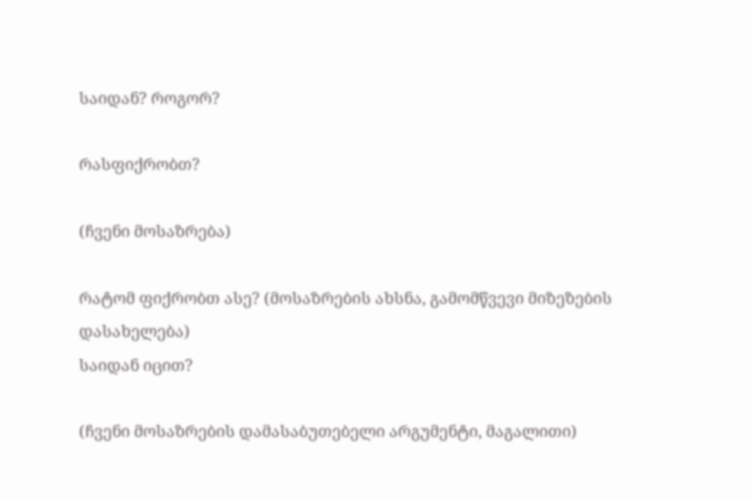საიდან? როგორ?

რასფიქრობთ?

(ჩვენი მოსაზრება)

რატომ ფიქრობთ ასე? (მოსაზრების ახსნა, გამომწვევი მიზეზების
დასახელება)
საიდან იცით?

(ჩვენი მოსაზრების დამასაბუთებელი არგუმენტი, მაგალითი)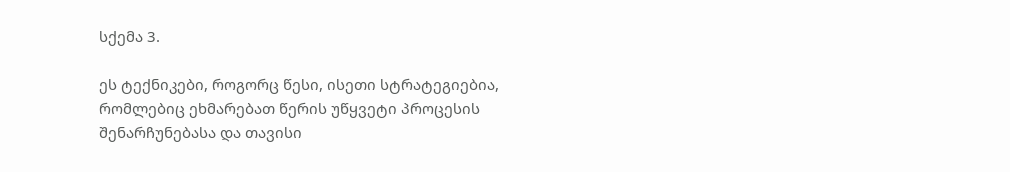სქემა 3.

ეს ტექნიკები, როგორც წესი, ისეთი სტრატეგიებია,  რომლებიც ეხმარებათ წერის უწყვეტი პროცესის  შენარჩუნებასა და თავისი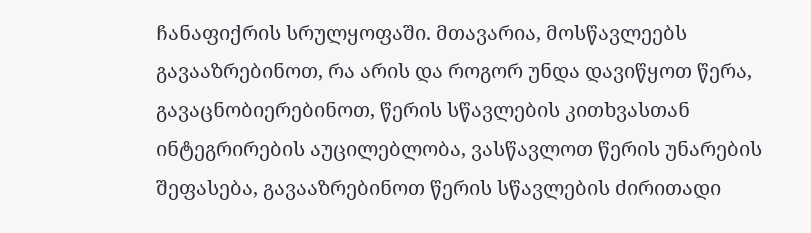ჩანაფიქრის სრულყოფაში. მთავარია, მოსწავლეებს გავააზრებინოთ, რა არის და როგორ უნდა დავიწყოთ წერა, გავაცნობიერებინოთ, წერის სწავლების კითხვასთან ინტეგრირების აუცილებლობა, ვასწავლოთ წერის უნარების შეფასება, გავააზრებინოთ წერის სწავლების ძირითადი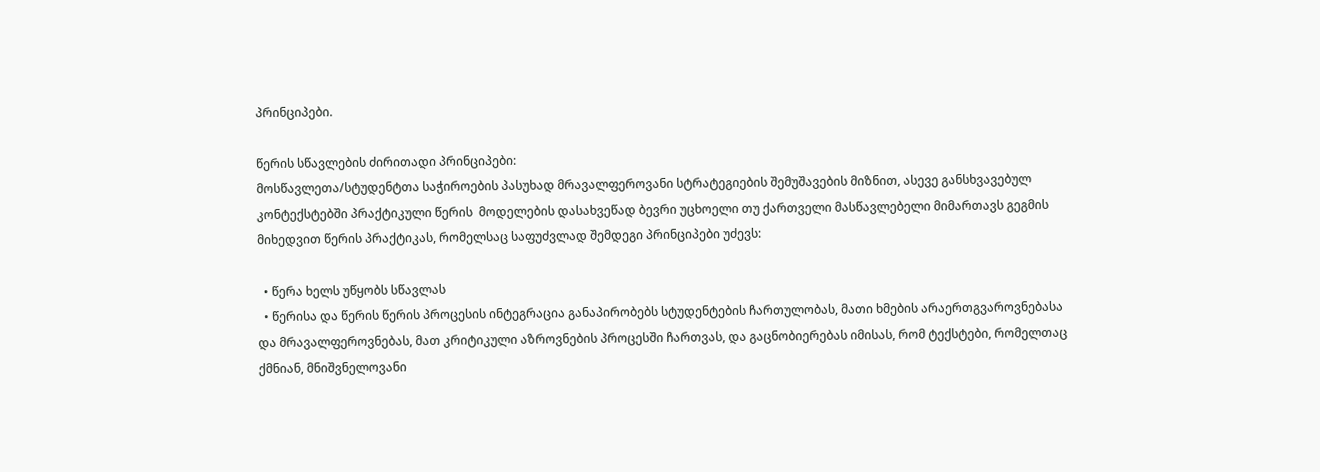პრინციპები.

წერის სწავლების ძირითადი პრინციპები:
მოსწავლეთა/სტუდენტთა საჭიროების პასუხად მრავალფეროვანი სტრატეგიების შემუშავების მიზნით, ასევე განსხვავებულ კონტექსტებში პრაქტიკული წერის  მოდელების დასახვეწად ბევრი უცხოელი თუ ქართველი მასწავლებელი მიმართავს გეგმის მიხედვით წერის პრაქტიკას, რომელსაც საფუძვლად შემდეგი პრინციპები უძევს:

  • წერა ხელს უწყობს სწავლას
  • წერისა და წერის წერის პროცესის ინტეგრაცია განაპირობებს სტუდენტების ჩართულობას, მათი ხმების არაერთგვაროვნებასა და მრავალფეროვნებას, მათ კრიტიკული აზროვნების პროცესში ჩართვას, და გაცნობიერებას იმისას, რომ ტექსტები, რომელთაც ქმნიან, მნიშვნელოვანი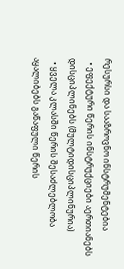რესურსი და სააზროვნო ინსტრუმენტებია
  • ეფექტური წერის ინსტრუქციები აერთიანებს დისციპლინებს (მულტიდისციპლინურია)
  • ყველა კლასში წერის შესაძლებლობა აყალიბებს გაწაფული წერის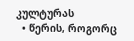კულტურას
  • წერის, როგორც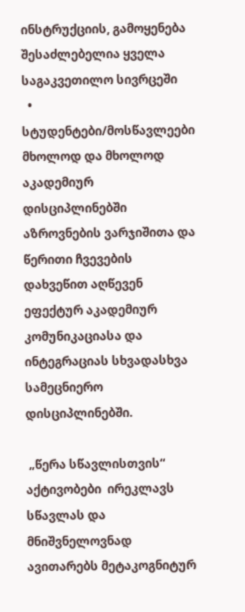ინსტრუქციის, გამოყენება შესაძლებელია ყველა საგაკვეთილო სივრცეში
  • სტუდენტები/მოსწავლეები მხოლოდ და მხოლოდ აკადემიურ დისციპლინებში აზროვნების ვარჯიშითა და წერითი ჩვევების დახვეწით აღწევენ ეფექტურ აკადემიურ კომუნიკაციასა და ინტეგრაციას სხვადასხვა სამეცნიერო დისციპლინებში.

 „წერა სწავლისთვის“ აქტივობები  ირეკლავს სწავლას და მნიშვნელოვნად ავითარებს მეტაკოგნიტურ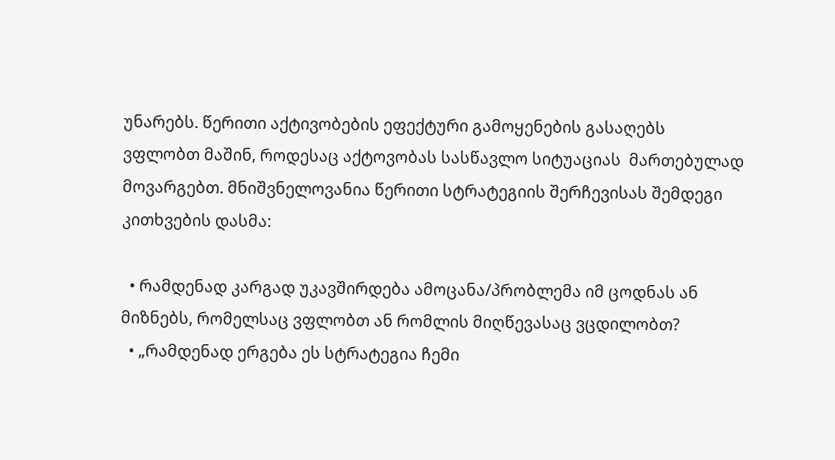უნარებს. წერითი აქტივობების ეფექტური გამოყენების გასაღებს ვფლობთ მაშინ, როდესაც აქტოვობას სასწავლო სიტუაციას  მართებულად მოვარგებთ. მნიშვნელოვანია წერითი სტრატეგიის შერჩევისას შემდეგი კითხვების დასმა:

  • რამდენად კარგად უკავშირდება ამოცანა/პრობლემა იმ ცოდნას ან მიზნებს, რომელსაც ვფლობთ ან რომლის მიღწევასაც ვცდილობთ?
  • „რამდენად ერგება ეს სტრატეგია ჩემი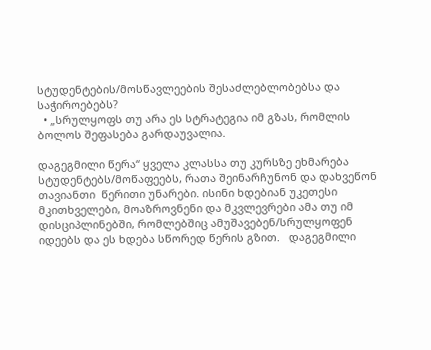სტუდენტების/მოსწავლეების შესაძლებლობებსა და საჭიროებებს?
  • „სრულყოფს თუ არა ეს სტრატეგია იმ გზას, რომლის ბოლოს შეფასება გარდაუვალია.

დაგეგმილი წერა“ ყველა კლასსა თუ კურსზე ეხმარება სტუდენტებს/მოწაფეებს, რათა შეინარჩუნონ და დახვეწონ თავიანთი  წერითი უნარები. ისინი ხდებიან უკეთესი მკითხველები, მოაზროვნენი და მკვლევრები ამა თუ იმ დისციპლინებში, რომლებშიც ამუშავებენ/სრულყოფენ იდეებს და ეს ხდება სწორედ წერის გზით.   დაგეგმილი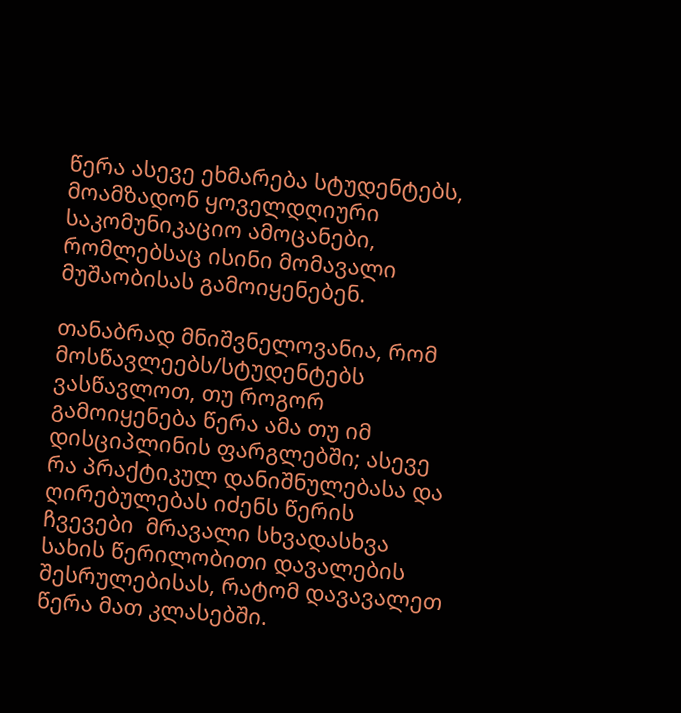წერა ასევე ეხმარება სტუდენტებს, მოამზადონ ყოველდღიური საკომუნიკაციო ამოცანები, რომლებსაც ისინი მომავალი მუშაობისას გამოიყენებენ.

თანაბრად მნიშვნელოვანია, რომ მოსწავლეებს/სტუდენტებს ვასწავლოთ, თუ როგორ გამოიყენება წერა ამა თუ იმ დისციპლინის ფარგლებში; ასევე რა პრაქტიკულ დანიშნულებასა და ღირებულებას იძენს წერის ჩვევები  მრავალი სხვადასხვა სახის წერილობითი დავალების შესრულებისას, რატომ დავავალეთ წერა მათ კლასებში.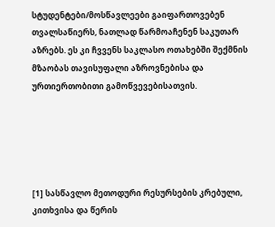სტუდენტები/მოსწავლეები გაიფართოვებენ თვალსაწიერს, ნათლად წარმოაჩენენ საკუთარ აზრებს. ეს კი ჩვვენს საკლასო ოთახებში შექმნის მზაობას თავისუფალი აზროვნებისა და ურთიერთობითი გამოწვევებისათვის.





[1] სასწავლო მეთოდური რესურსების კრებული, კითხვისა და წერის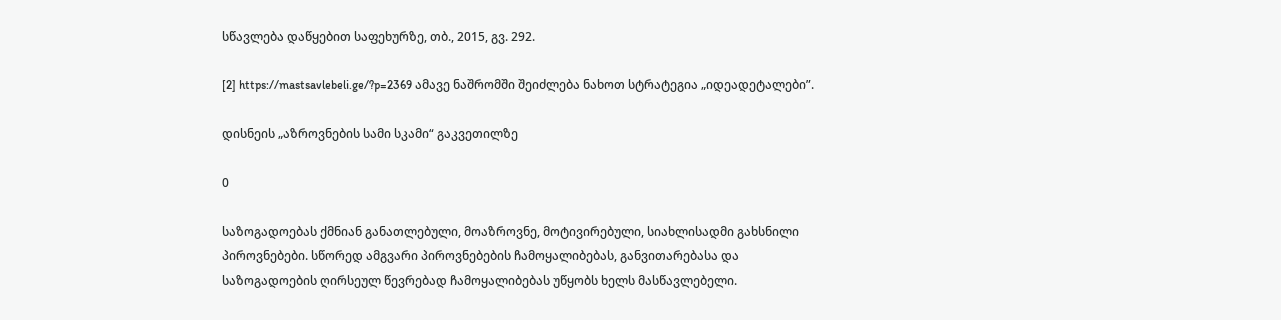სწავლება დაწყებით საფეხურზე, თბ., 2015, გვ. 292.

[2] https://mastsavlebeli.ge/?p=2369 ამავე ნაშრომში შეიძლება ნახოთ სტრატეგია „იდეადეტალები”.

დისნეის „აზროვნების სამი სკამი“ გაკვეთილზე

0

საზოგადოებას ქმნიან განათლებული, მოაზროვნე, მოტივირებული, სიახლისადმი გახსნილი პიროვნებები. სწორედ ამგვარი პიროვნებების ჩამოყალიბებას, განვითარებასა და საზოგადოების ღირსეულ წევრებად ჩამოყალიბებას უწყობს ხელს მასწავლებელი.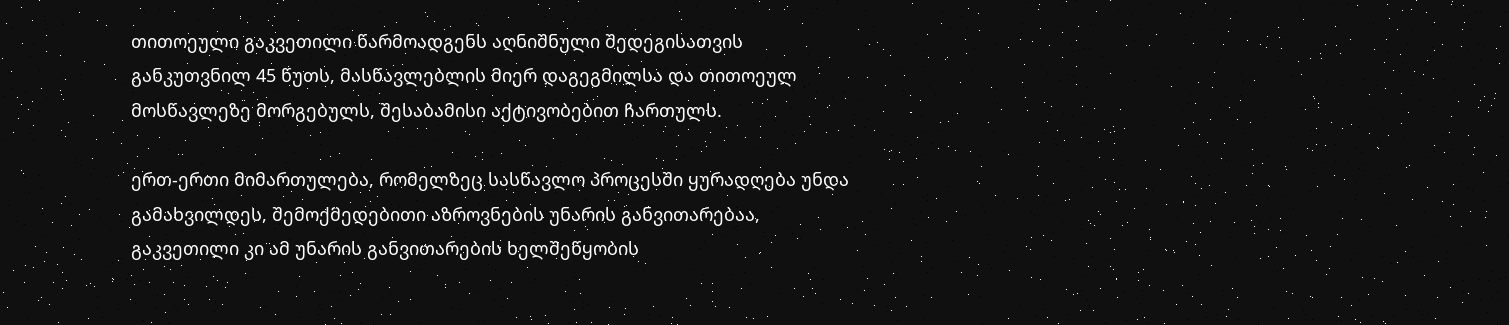თითოეული გაკვეთილი წარმოადგენს აღნიშნული შედეგისათვის განკუთვნილ 45 წუთს, მასწავლებლის მიერ დაგეგმილსა და თითოეულ მოსწავლეზე მორგებულს, შესაბამისი აქტივობებით ჩართულს.

ერთ-ერთი მიმართულება, რომელზეც სასწავლო პროცესში ყურადღება უნდა გამახვილდეს, შემოქმედებითი აზროვნების უნარის განვითარებაა, გაკვეთილი კი ამ უნარის განვითარების ხელშეწყობის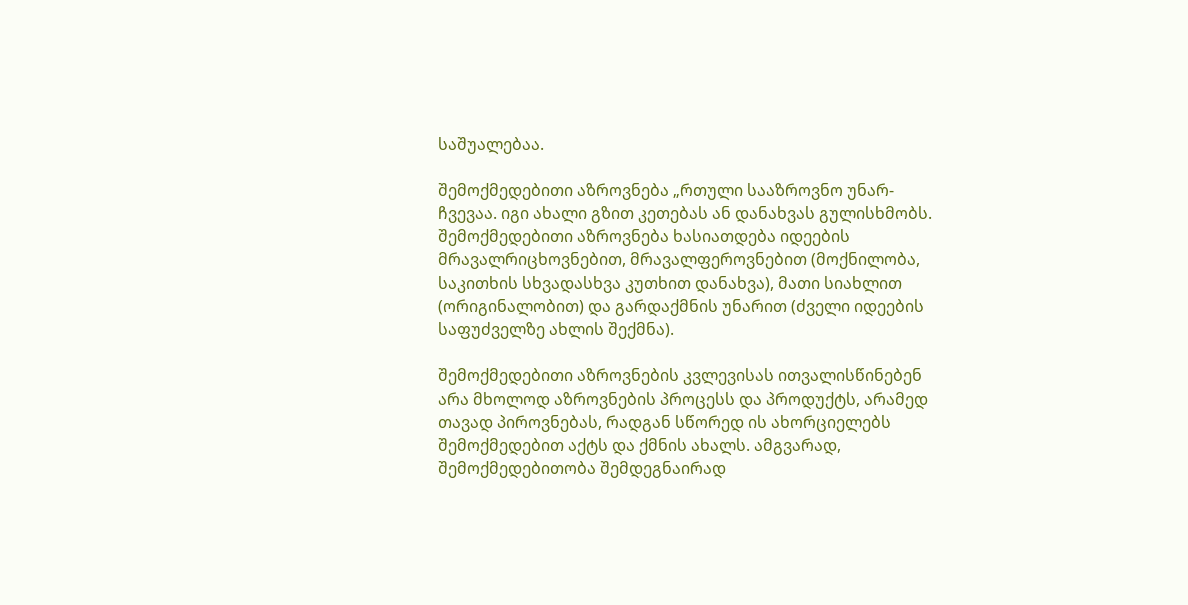საშუალებაა.

შემოქმედებითი აზროვნება „რთული სააზროვნო უნარ-ჩვევაა. იგი ახალი გზით კეთებას ან დანახვას გულისხმობს. შემოქმედებითი აზროვნება ხასიათდება იდეების მრავალრიცხოვნებით, მრავალფეროვნებით (მოქნილობა, საკითხის სხვადასხვა კუთხით დანახვა), მათი სიახლით (ორიგინალობით) და გარდაქმნის უნარით (ძველი იდეების საფუძველზე ახლის შექმნა).

შემოქმედებითი აზროვნების კვლევისას ითვალისწინებენ არა მხოლოდ აზროვნების პროცესს და პროდუქტს, არამედ თავად პიროვნებას, რადგან სწორედ ის ახორციელებს შემოქმედებით აქტს და ქმნის ახალს. ამგვარად, შემოქმედებითობა შემდეგნაირად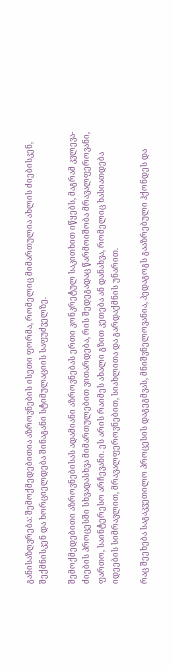განისაზღვრება: შემოქმედებითია აზროვნების ისეთი ფორმა, რომელიც მიმართულია ახლის ძიებისკენ, შექმნისკენ და ხორციელდება შინაგანი სტიმულაციის საფუძველზე.

შემოქმედებითი აზროვნებისას ადამიანი აზროვნებას ერთი კონკრეტულ საკითხით იწყებს, მაგრამ კვლევა-ძიების პროცესში სხვადასხვა მიმართულებით ვითარდება, რის შედეგადაც წარმოიშობა მრავალფეროვანი, ფართო, საინტერესო არჩევანი. ეს არის რაიმეს ახალი გზით კეთება ან დანახვა, რომელიც ხასიათდება იდეების სიმრავლით, მრავალფეროვნებით, სიახლითა და გარდაქმნის უნარით.

რაც შეეხება საგაკვეთილო პროცესის დაგეგმვას, მნიშვნელოვანია, პედაგოგს გააზრებული ჰქონდეს და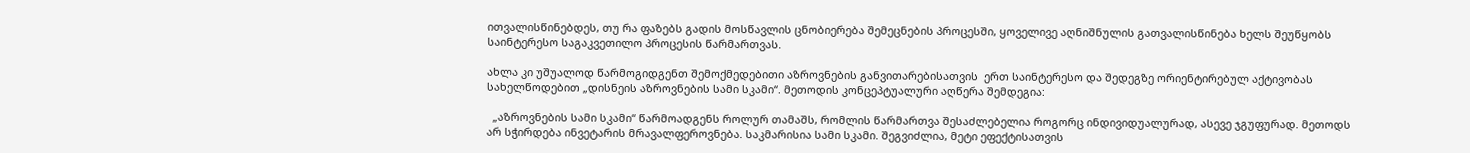ითვალისწინებდეს, თუ რა ფაზებს გადის მოსწავლის ცნობიერება შემეცნების პროცესში, ყოველივე აღნიშნულის გათვალისწინება ხელს შეუწყობს საინტერესო საგაკვეთილო პროცესის წარმართვას.

ახლა კი უშუალოდ წარმოგიდგენთ შემოქმედებითი აზროვნების განვითარებისათვის  ერთ საინტერესო და შედეგზე ორიენტირებულ აქტივობას სახელწოდებით „დისნეის აზროვნების სამი სკამი“. მეთოდის კონცეპტუალური აღწერა შემდეგია:

  „აზროვნების სამი სკამი“ წარმოადგენს როლურ თამაშს, რომლის წარმართვა შესაძლებელია როგორც ინდივიდუალურად, ასევე ჯგუფურად. მეთოდს არ სჭირდება ინვეტარის მრავალფეროვნება. საკმარისია სამი სკამი. შეგვიძლია, მეტი ეფექტისათვის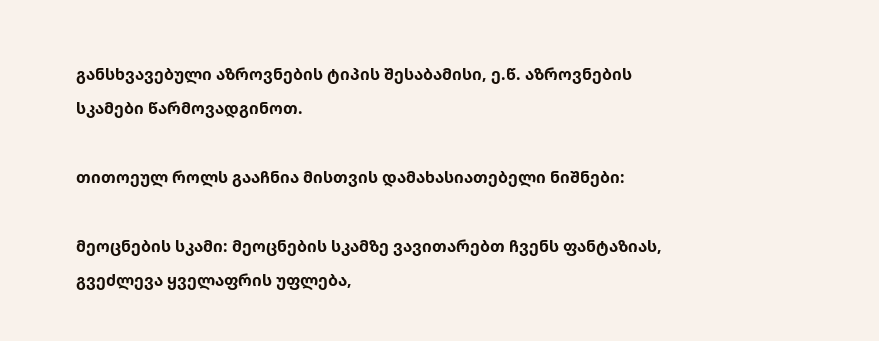განსხვავებული აზროვნების ტიპის შესაბამისი, ე.წ. აზროვნების სკამები წარმოვადგინოთ.

თითოეულ როლს გააჩნია მისთვის დამახასიათებელი ნიშნები:

მეოცნების სკამი: მეოცნების სკამზე ვავითარებთ ჩვენს ფანტაზიას, გვეძლევა ყველაფრის უფლება,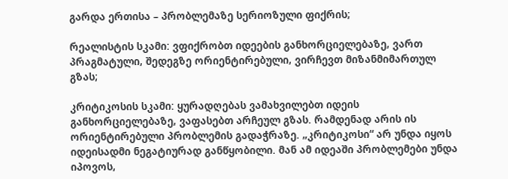გარდა ერთისა – პრობლემაზე სერიოზული ფიქრის;

რეალისტის სკამი: ვფიქრობთ იდეების განხორციელებაზე, ვართ პრაგმატული, შედეგზე ორიენტირებული, ვირჩევთ მიზანმიმართულ გზას;

კრიტიკოსის სკამი: ყურადღებას ვამახვილებთ იდეის განხორციელებაზე, ვაფასებთ არჩეულ გზას. რამდენად არის ის ორიენტირებული პრობლემის გადაჭრაზე. „კრიტიკოსი“ არ უნდა იყოს იდეისადმი ნეგატიურად განწყობილი. მან ამ იდეაში პრობლემები უნდა იპოვოს,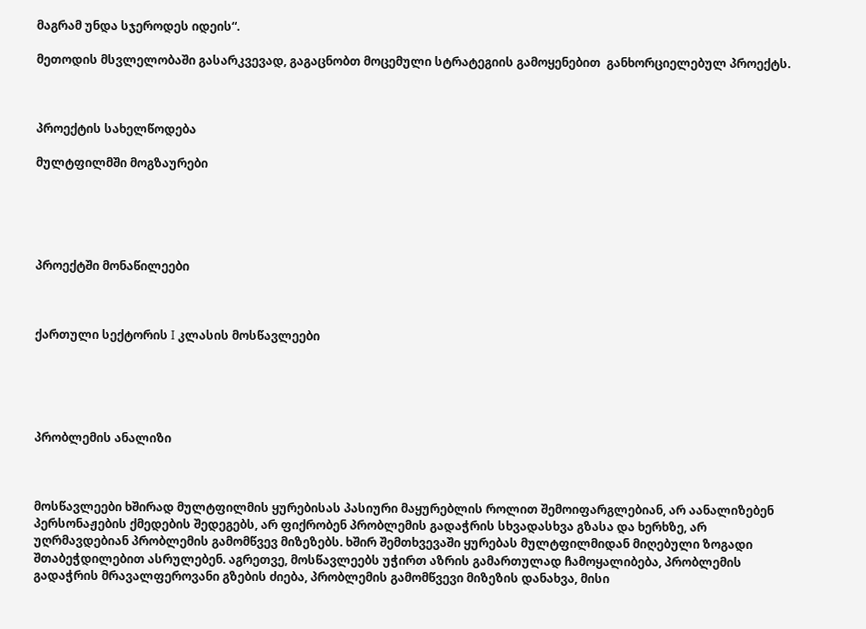მაგრამ უნდა სჯეროდეს იდეის“.

მეთოდის მსვლელობაში გასარკვევად, გაგაცნობთ მოცემული სტრატეგიის გამოყენებით  განხორციელებულ პროექტს.



პროექტის სახელწოდება

მულტფილმში მოგზაურები





პროექტში მონაწილეები



ქართული სექტორის I კლასის მოსწავლეები





პრობლემის ანალიზი



მოსწავლეები ხშირად მულტფილმის ყურებისას პასიური მაყურებლის როლით შემოიფარგლებიან, არ აანალიზებენ პერსონაჟების ქმედების შედეგებს, არ ფიქრობენ პრობლემის გადაჭრის სხვადასხვა გზასა და ხერხზე, არ უღრმავდებიან პრობლემის გამომწვევ მიზეზებს. ხშირ შემთხვევაში ყურებას მულტფილმიდან მიღებული ზოგადი შთაბეჭდილებით ასრულებენ. აგრეთვე, მოსწავლეებს უჭირთ აზრის გამართულად ჩამოყალიბება, პრობლემის გადაჭრის მრავალფეროვანი გზების ძიება, პრობლემის გამომწვევი მიზეზის დანახვა, მისი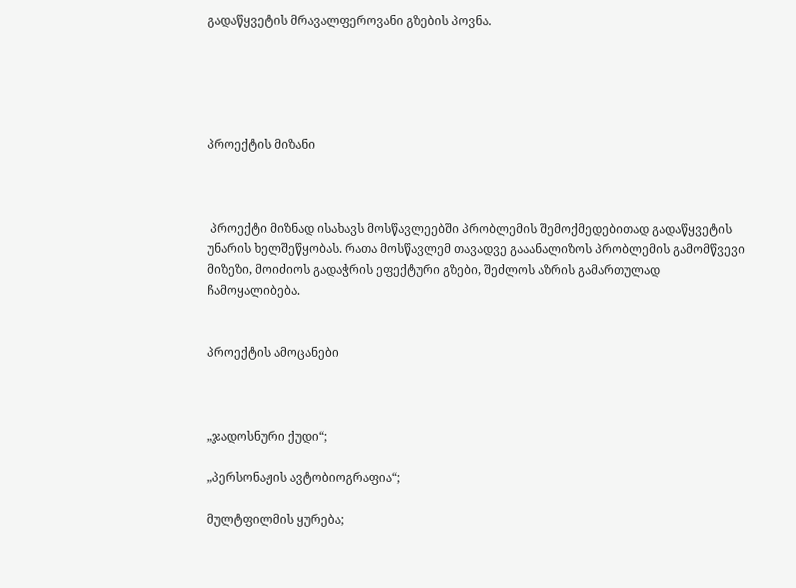გადაწყვეტის მრავალფეროვანი გზების პოვნა.





პროექტის მიზანი



 პროექტი მიზნად ისახავს მოსწავლეებში პრობლემის შემოქმედებითად გადაწყვეტის უნარის ხელშეწყობას. რათა მოსწავლემ თავადვე გააანალიზოს პრობლემის გამომწვევი მიზეზი, მოიძიოს გადაჭრის ეფექტური გზები, შეძლოს აზრის გამართულად ჩამოყალიბება.


პროექტის ამოცანები



„ჯადოსნური ქუდი“;

„პერსონაჟის ავტობიოგრაფია“;

მულტფილმის ყურება;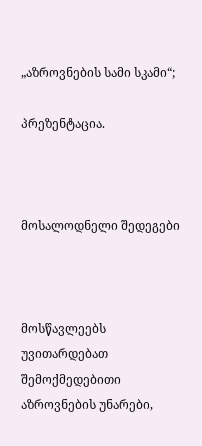„აზროვნების სამი სკამი“;

პრეზენტაცია.



მოსალოდნელი შედეგები



მოსწავლეებს უვითარდებათ შემოქმედებითი აზროვნების უნარები,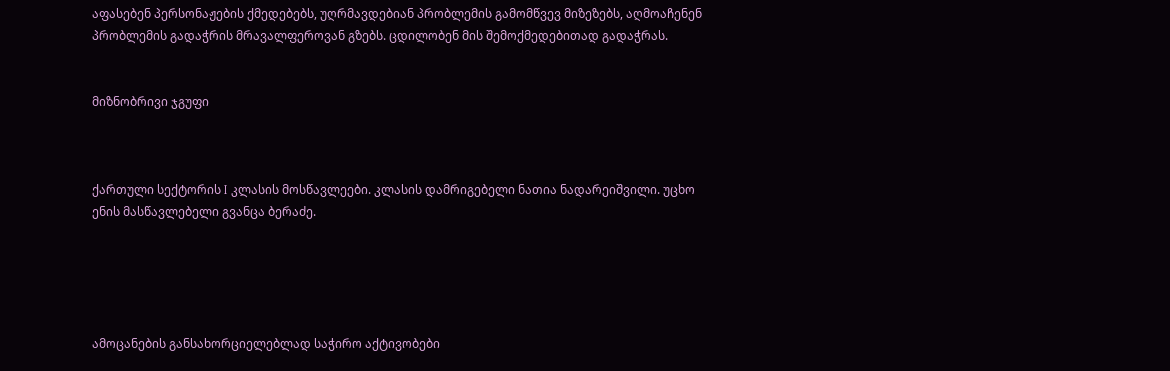აფასებენ პერსონაჟების ქმედებებს, უღრმავდებიან პრობლემის გამომწვევ მიზეზებს, აღმოაჩენენ პრობლემის გადაჭრის მრავალფეროვან გზებს. ცდილობენ მის შემოქმედებითად გადაჭრას.


მიზნობრივი ჯგუფი



ქართული სექტორის I კლასის მოსწავლეები. კლასის დამრიგებელი ნათია ნადარეიშვილი. უცხო ენის მასწავლებელი გვანცა ბერაძე.





ამოცანების განსახორციელებლად საჭირო აქტივობები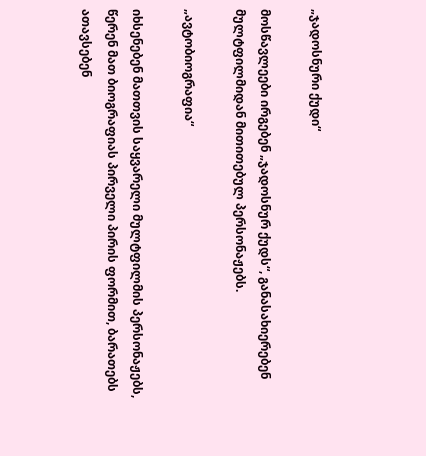„ჯადოსნური ქუდი“

მოსწავლეები ირგებენ „ჯადოსნურ ქუდს“, განასახიერებენ  მულტფილმიდან მითითებულ პერსონაჟებს.

„ავტობიოგრაფია“

იხსენებენ მათთვის საყვარელი მულტფილმის პერსონაჟებს, წერენ მათ ბიოგრაფიას პირველი პირის ფორმით, ბარათებს ათავსებენ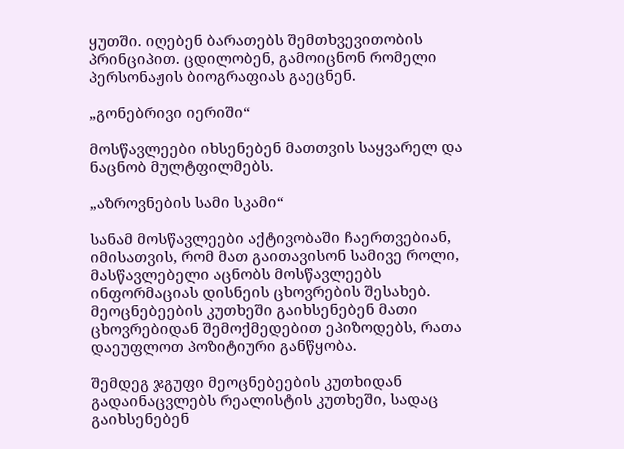ყუთში. იღებენ ბარათებს შემთხვევითობის პრინციპით. ცდილობენ, გამოიცნონ რომელი პერსონაჟის ბიოგრაფიას გაეცნენ.

„გონებრივი იერიში“

მოსწავლეები იხსენებენ მათთვის საყვარელ და ნაცნობ მულტფილმებს.

„აზროვნების სამი სკამი“

სანამ მოსწავლეები აქტივობაში ჩაერთვებიან, იმისათვის, რომ მათ გაითავისონ სამივე როლი, მასწავლებელი აცნობს მოსწავლეებს ინფორმაციას დისნეის ცხოვრების შესახებ. მეოცნებეების კუთხეში გაიხსენებენ მათი ცხოვრებიდან შემოქმედებით ეპიზოდებს, რათა დაეუფლოთ პოზიტიური განწყობა.

შემდეგ ჯგუფი მეოცნებეების კუთხიდან გადაინაცვლებს რეალისტის კუთხეში, სადაც გაიხსენებენ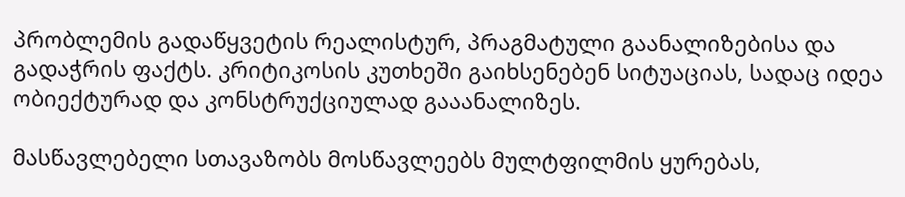პრობლემის გადაწყვეტის რეალისტურ, პრაგმატული გაანალიზებისა და გადაჭრის ფაქტს. კრიტიკოსის კუთხეში გაიხსენებენ სიტუაციას, სადაც იდეა ობიექტურად და კონსტრუქციულად გააანალიზეს.

მასწავლებელი სთავაზობს მოსწავლეებს მულტფილმის ყურებას,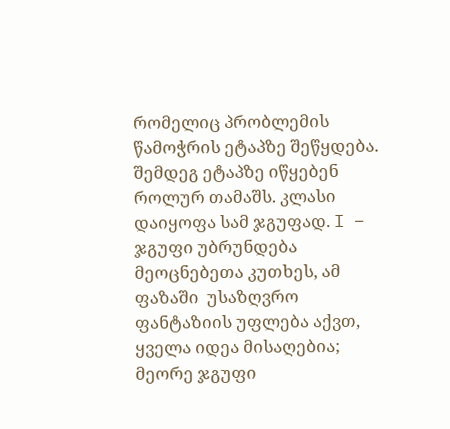რომელიც პრობლემის წამოჭრის ეტაპზე შეწყდება. შემდეგ ეტაპზე იწყებენ როლურ თამაშს. კლასი დაიყოფა სამ ჯგუფად. I – ჯგუფი უბრუნდება მეოცნებეთა კუთხეს, ამ ფაზაში  უსაზღვრო ფანტაზიის უფლება აქვთ, ყველა იდეა მისაღებია; მეორე ჯგუფი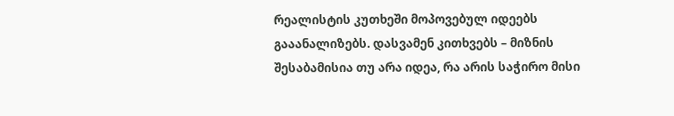რეალისტის კუთხეში მოპოვებულ იდეებს გააანალიზებს. დასვამენ კითხვებს – მიზნის შესაბამისია თუ არა იდეა, რა არის საჭირო მისი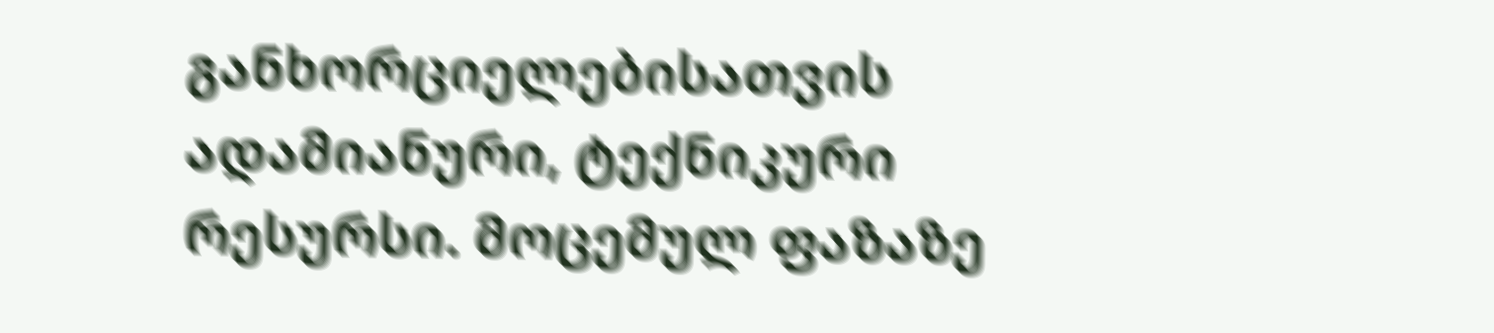განხორციელებისათვის ადამიანური, ტექნიკური რესურსი. მოცემულ ფაზაზე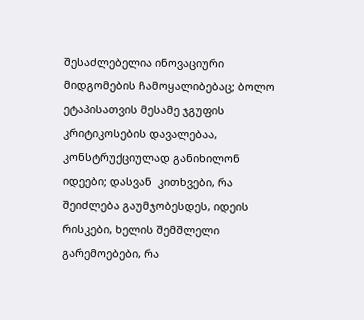შესაძლებელია ინოვაციური მიდგომების ჩამოყალიბებაც; ბოლო ეტაპისათვის მესამე ჯგუფის კრიტიკოსების დავალებაა, კონსტრუქციულად განიხილონ იდეები; დასვან  კითხვები, რა შეიძლება გაუმჯობესდეს, იდეის რისკები, ხელის შემშლელი გარემოებები, რა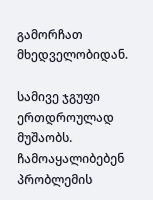გამორჩათ მხედველობიდან.

სამივე ჯგუფი ერთდროულად მუშაობს. ჩამოაყალიბებენ პრობლემის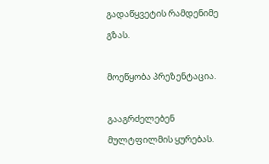გადაწყვეტის რამდენიმე გზას.

მოეწყობა პრეზენტაცია.

გააგრძელებენ მულტფილმის ყურებას.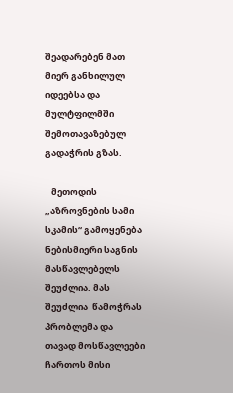შეადარებენ მათ მიერ განხილულ იდეებსა და მულტფილმში შემოთავაზებულ გადაჭრის გზას.

   მეთოდის „აზროვნების სამი სკამის“ გამოყენება  ნებისმიერი საგნის მასწავლებელს შეუძლია. მას შეუძლია  წამოჭრას პრობლემა და თავად მოსწავლეები ჩართოს მისი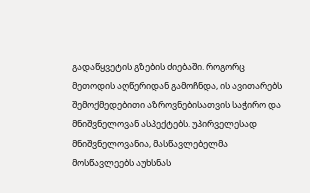გადაწყვეტის გზების ძიებაში. როგორც მეთოდის აღწერიდან გამოჩნდა, ის ავითარებს შემოქმედებითი აზროვნებისათვის საჭირო და მნიშვნელოვან ასპექტებს. უპირველესად მნიშვნელოვანია, მასწავლებელმა მოსწავლეებს აუხსნას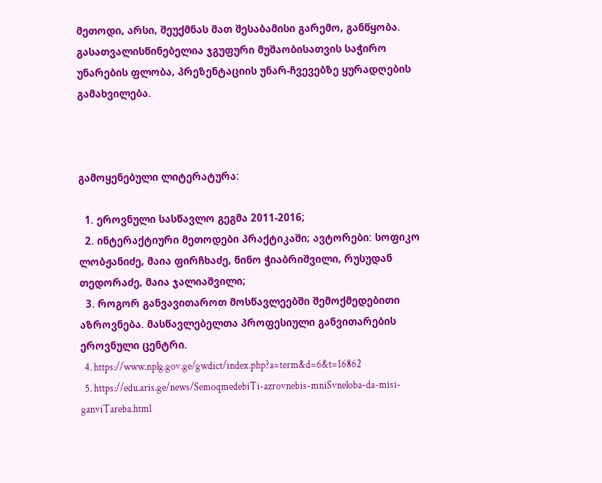მეთოდი, არსი, შეუქმნას მათ შესაბამისი გარემო, განწყობა. გასათვალისწინებელია ჯგუფური მუშაობისათვის საჭირო უნარების ფლობა, პრეზენტაციის უნარ-ჩვევებზე ყურადღების გამახვილება.



გამოყენებული ლიტერატურა:

  1. ეროვნული სასწავლო გეგმა 2011-2016;
  2. ინტერაქტიური მეთოდები პრაქტიკაში; ავტორები: სოფიკო ლობჟანიძე, მაია ფირჩხაძე, ნინო ჭიაბრიშვილი, რუსუდან თედორაძე, მაია ჯალიაშვილი;
  3. როგორ განვავითაროთ მოსწავლეებში შემოქმედებითი აზროვნება. მასწავლებელთა პროფესიული განვითარების ეროვნული ცენტრი.
  4. https://www.nplg.gov.ge/gwdict/index.php?a=term&d=6&t=16862
  5. https://edu.aris.ge/news/SemoqmedebiTi-azrovnebis-mniSvneloba-da-misi-ganviTareba.html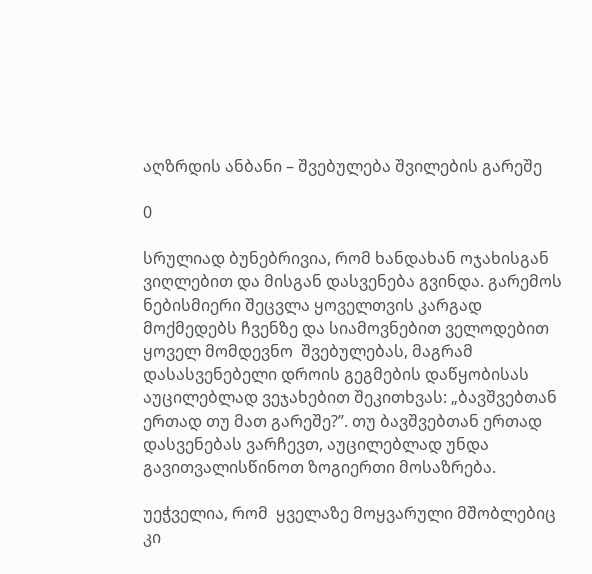აღზრდის ანბანი – შვებულება შვილების გარეშე

0

სრულიად ბუნებრივია, რომ ხანდახან ოჯახისგან ვიღლებით და მისგან დასვენება გვინდა. გარემოს ნებისმიერი შეცვლა ყოველთვის კარგად მოქმედებს ჩვენზე და სიამოვნებით ველოდებით ყოველ მომდევნო  შვებულებას, მაგრამ დასასვენებელი დროის გეგმების დაწყობისას აუცილებლად ვეჯახებით შეკითხვას: „ბავშვებთან ერთად თუ მათ გარეშე?’’. თუ ბავშვებთან ერთად დასვენებას ვარჩევთ, აუცილებლად უნდა გავითვალისწინოთ ზოგიერთი მოსაზრება.

უეჭველია, რომ  ყველაზე მოყვარული მშობლებიც კი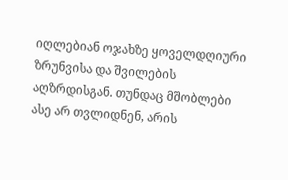იღლებიან ოჯახზე ყოველდღიური ზრუნვისა და შვილების აღზრდისგან. თუნდაც მშობლები ასე არ თვლიდნენ, არის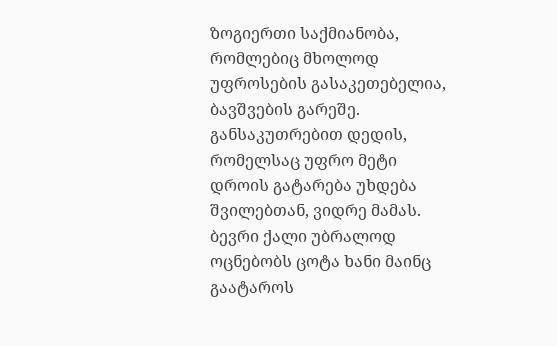ზოგიერთი საქმიანობა, რომლებიც მხოლოდ უფროსების გასაკეთებელია, ბავშვების გარეშე. განსაკუთრებით დედის, რომელსაც უფრო მეტი დროის გატარება უხდება შვილებთან, ვიდრე მამას. ბევრი ქალი უბრალოდ ოცნებობს ცოტა ხანი მაინც გაატაროს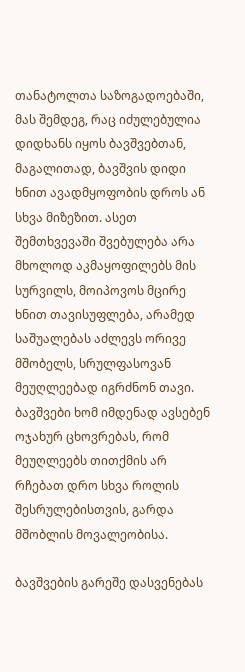თანატოლთა საზოგადოებაში, მას შემდეგ, რაც იძულებულია დიდხანს იყოს ბავშვებთან, მაგალითად, ბავშვის დიდი ხნით ავადმყოფობის დროს ან სხვა მიზეზით. ასეთ შემთხვევაში შვებულება არა მხოლოდ აკმაყოფილებს მის სურვილს, მოიპოვოს მცირე ხნით თავისუფლება, არამედ საშუალებას აძლევს ორივე მშობელს, სრულფასოვან მეუღლეებად იგრძნონ თავი. ბავშვები ხომ იმდენად ავსებენ ოჯახურ ცხოვრებას, რომ მეუღლეებს თითქმის არ რჩებათ დრო სხვა როლის შესრულებისთვის, გარდა მშობლის მოვალეობისა.

ბავშვების გარეშე დასვენებას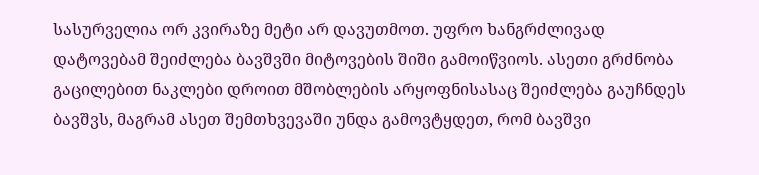სასურველია ორ კვირაზე მეტი არ დავუთმოთ. უფრო ხანგრძლივად დატოვებამ შეიძლება ბავშვში მიტოვების შიში გამოიწვიოს. ასეთი გრძნობა გაცილებით ნაკლები დროით მშობლების არყოფნისასაც შეიძლება გაუჩნდეს ბავშვს, მაგრამ ასეთ შემთხვევაში უნდა გამოვტყდეთ, რომ ბავშვი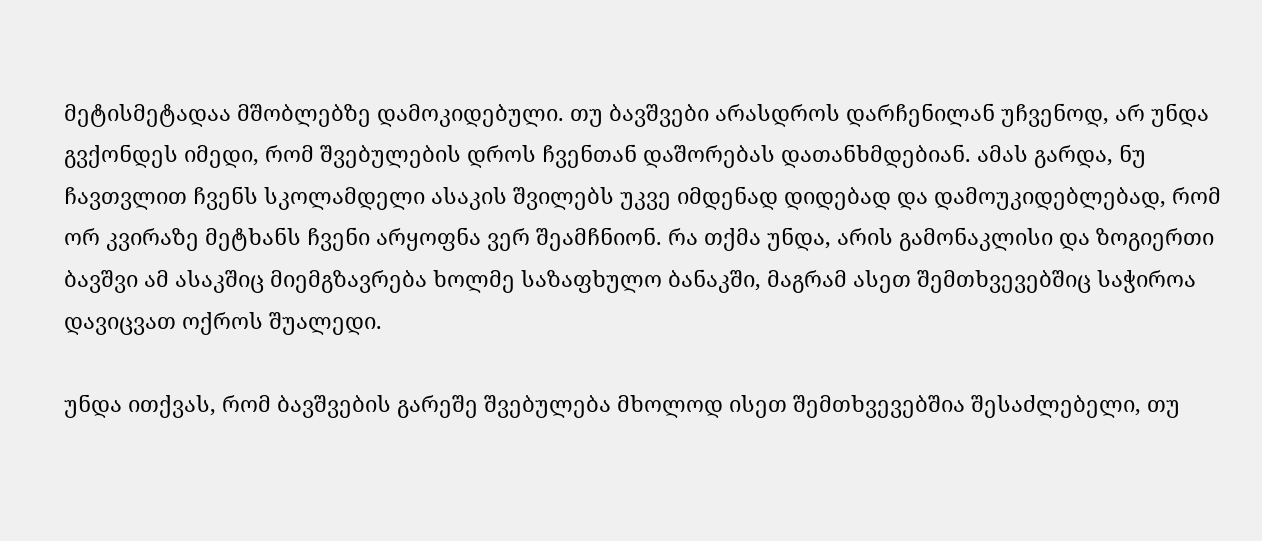მეტისმეტადაა მშობლებზე დამოკიდებული. თუ ბავშვები არასდროს დარჩენილან უჩვენოდ, არ უნდა გვქონდეს იმედი, რომ შვებულების დროს ჩვენთან დაშორებას დათანხმდებიან. ამას გარდა, ნუ ჩავთვლით ჩვენს სკოლამდელი ასაკის შვილებს უკვე იმდენად დიდებად და დამოუკიდებლებად, რომ ორ კვირაზე მეტხანს ჩვენი არყოფნა ვერ შეამჩნიონ. რა თქმა უნდა, არის გამონაკლისი და ზოგიერთი ბავშვი ამ ასაკშიც მიემგზავრება ხოლმე საზაფხულო ბანაკში, მაგრამ ასეთ შემთხვევებშიც საჭიროა დავიცვათ ოქროს შუალედი.

უნდა ითქვას, რომ ბავშვების გარეშე შვებულება მხოლოდ ისეთ შემთხვევებშია შესაძლებელი, თუ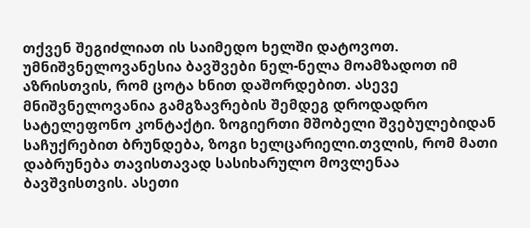თქვენ შეგიძლიათ ის საიმედო ხელში დატოვოთ. უმნიშვნელოვანესია ბავშვები ნელ-ნელა მოამზადოთ იმ აზრისთვის, რომ ცოტა ხნით დაშორდებით. ასევე მნიშვნელოვანია გამგზავრების შემდეგ დროდადრო სატელეფონო კონტაქტი. ზოგიერთი მშობელი შვებულებიდან საჩუქრებით ბრუნდება, ზოგი ხელცარიელი.თვლის, რომ მათი დაბრუნება თავისთავად სასიხარულო მოვლენაა ბავშვისთვის. ასეთი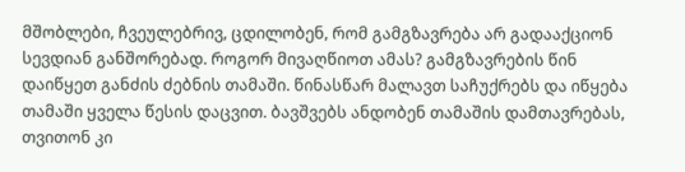მშობლები, ჩვეულებრივ, ცდილობენ, რომ გამგზავრება არ გადააქციონ სევდიან განშორებად. როგორ მივაღწიოთ ამას? გამგზავრების წინ დაიწყეთ განძის ძებნის თამაში. წინასწარ მალავთ საჩუქრებს და იწყება თამაში ყველა წესის დაცვით. ბავშვებს ანდობენ თამაშის დამთავრებას, თვითონ კი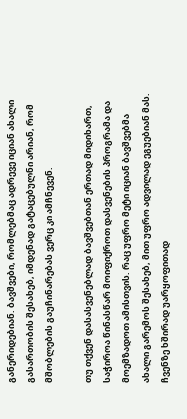განერიდებიან. ბავშვები, რომლებმაც ადრევე იციან ახალი გასართობის შესახებ, იმდენად გატაცებულნი არიან, რომ მშობლების გაუჩინარებას ვერც კი ამჩნევენ.

თუ თქვენ დასასვენებლად ბავშვებთან ერთად მიდიხართ, საჭიროა წინასწარ მოიფიქროთ დასვენების პროგრამა და მოემზადოთ ამისთვის. რაც უფრო მეტი იციან ბავშვებმა ახალი გარემოს შესახებ, მით უფრო ადვილად ეგუებიან მას. ჩვენზე ხშირად უარყოფითად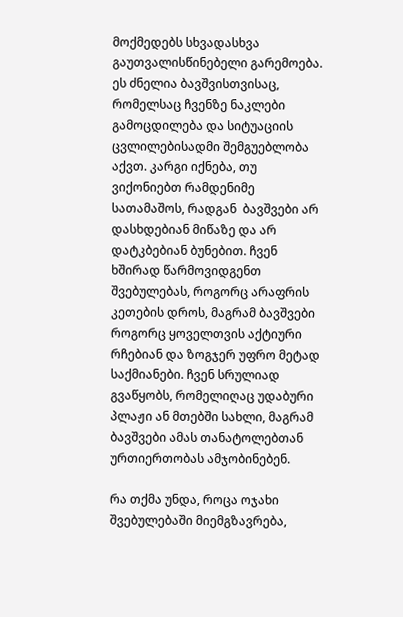მოქმედებს სხვადასხვა გაუთვალისწინებელი გარემოება. ეს ძნელია ბავშვისთვისაც, რომელსაც ჩვენზე ნაკლები გამოცდილება და სიტუაციის ცვლილებისადმი შემგუებლობა აქვთ. კარგი იქნება, თუ ვიქონიებთ რამდენიმე სათამაშოს, რადგან  ბავშვები არ დასხდებიან მიწაზე და არ დატკბებიან ბუნებით. ჩვენ ხშირად წარმოვიდგენთ შვებულებას, როგორც არაფრის კეთების დროს, მაგრამ ბავშვები როგორც ყოველთვის აქტიური რჩებიან და ზოგჯერ უფრო მეტად საქმიანები. ჩვენ სრულიად გვაწყობს, რომელიღაც უდაბური პლაჟი ან მთებში სახლი, მაგრამ ბავშვები ამას თანატოლებთან ურთიერთობას ამჯობინებენ.

რა თქმა უნდა, როცა ოჯახი შვებულებაში მიემგზავრება,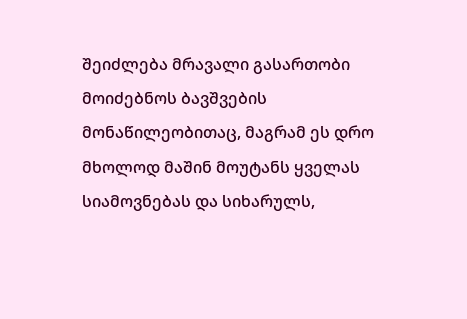შეიძლება მრავალი გასართობი მოიძებნოს ბავშვების მონაწილეობითაც, მაგრამ ეს დრო მხოლოდ მაშინ მოუტანს ყველას სიამოვნებას და სიხარულს,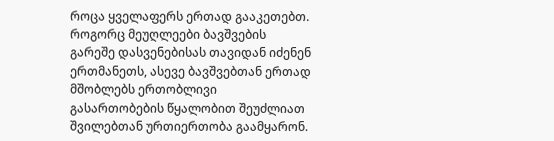როცა ყველაფერს ერთად გააკეთებთ. როგორც მეუღლეები ბავშვების გარეშე დასვენებისას თავიდან იძენენ ერთმანეთს, ასევე ბავშვებთან ერთად მშობლებს ერთობლივი გასართობების წყალობით შეუძლიათ შვილებთან ურთიერთობა გაამყარონ.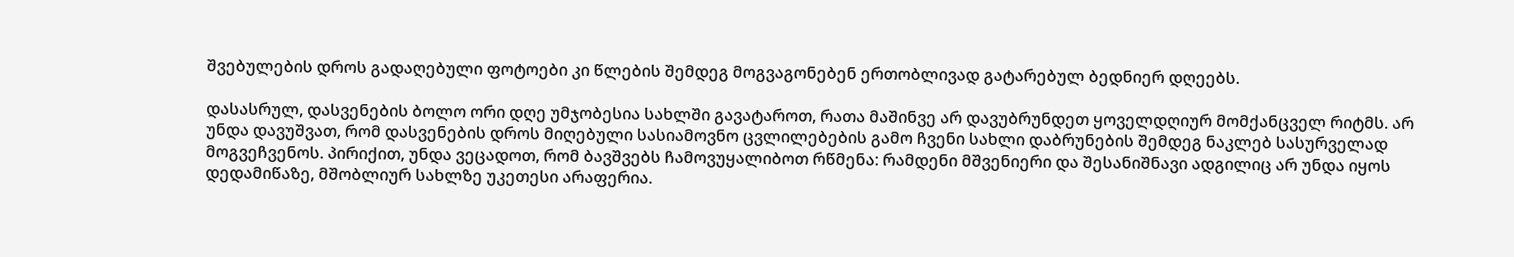შვებულების დროს გადაღებული ფოტოები კი წლების შემდეგ მოგვაგონებენ ერთობლივად გატარებულ ბედნიერ დღეებს.

დასასრულ, დასვენების ბოლო ორი დღე უმჯობესია სახლში გავატაროთ, რათა მაშინვე არ დავუბრუნდეთ ყოველდღიურ მომქანცველ რიტმს. არ უნდა დავუშვათ, რომ დასვენების დროს მიღებული სასიამოვნო ცვლილებების გამო ჩვენი სახლი დაბრუნების შემდეგ ნაკლებ სასურველად მოგვეჩვენოს. პირიქით, უნდა ვეცადოთ, რომ ბავშვებს ჩამოვუყალიბოთ რწმენა: რამდენი მშვენიერი და შესანიშნავი ადგილიც არ უნდა იყოს დედამიწაზე, მშობლიურ სახლზე უკეთესი არაფერია.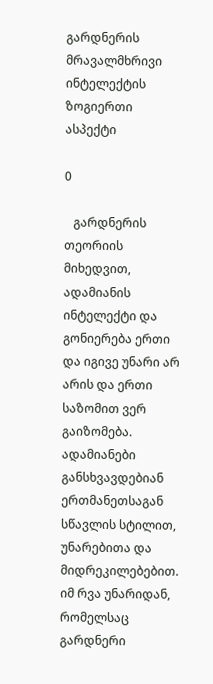გარდნერის მრავალმხრივი ინტელექტის  ზოგიერთი ასპექტი

0

   გარდნერის თეორიის მიხედვით, ადამიანის ინტელექტი და გონიერება ერთი და იგივე უნარი არ არის და ერთი საზომით ვერ გაიზომება. ადამიანები განსხვავდებიან ერთმანეთსაგან სწავლის სტილით, უნარებითა და მიდრეკილებებით. იმ რვა უნარიდან, რომელსაც გარდნერი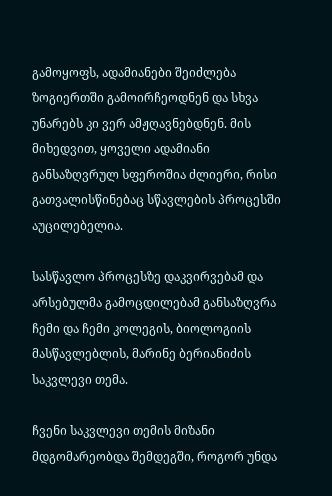გამოყოფს, ადამიანები შეიძლება ზოგიერთში გამოირჩეოდნენ და სხვა უნარებს კი ვერ ამჟღავნებდნენ. მის მიხედვით, ყოველი ადამიანი განსაზღვრულ სფეროშია ძლიერი, რისი გათვალისწინებაც სწავლების პროცესში აუცილებელია.

სასწავლო პროცესზე დაკვირვებამ და არსებულმა გამოცდილებამ განსაზღვრა ჩემი და ჩემი კოლეგის, ბიოლოგიის მასწავლებლის, მარინე ბერიანიძის საკვლევი თემა.

ჩვენი საკვლევი თემის მიზანი მდგომარეობდა შემდეგში, როგორ უნდა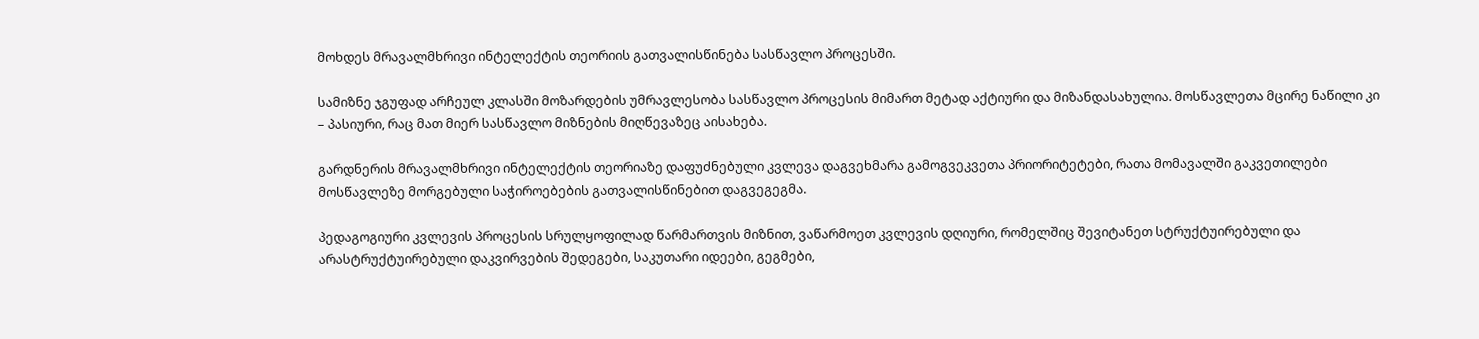მოხდეს მრავალმხრივი ინტელექტის თეორიის გათვალისწინება სასწავლო პროცესში.

სამიზნე ჯგუფად არჩეულ კლასში მოზარდების უმრავლესობა სასწავლო პროცესის მიმართ მეტად აქტიური და მიზანდასახულია. მოსწავლეთა მცირე ნაწილი კი – პასიური, რაც მათ მიერ სასწავლო მიზნების მიღწევაზეც აისახება.

გარდნერის მრავალმხრივი ინტელექტის თეორიაზე დაფუძნებული კვლევა დაგვეხმარა გამოგვეკვეთა პრიორიტეტები, რათა მომავალში გაკვეთილები მოსწავლეზე მორგებული საჭიროებების გათვალისწინებით დაგვეგეგმა.

პედაგოგიური კვლევის პროცესის სრულყოფილად წარმართვის მიზნით, ვაწარმოეთ კვლევის დღიური, რომელშიც შევიტანეთ სტრუქტუირებული და არასტრუქტუირებული დაკვირვების შედეგები, საკუთარი იდეები, გეგმები,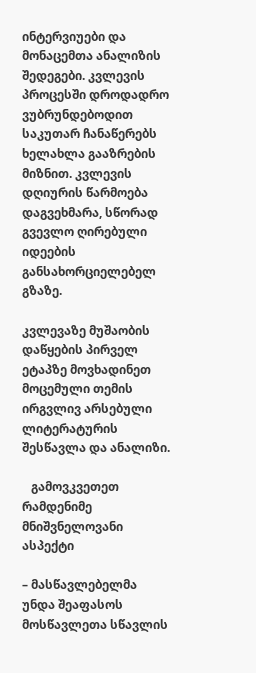ინტერვიუები და მონაცემთა ანალიზის შედეგები. კვლევის პროცესში დროდადრო ვუბრუნდებოდით საკუთარ ჩანაწერებს ხელახლა გააზრების მიზნით. კვლევის დღიურის წარმოება დაგვეხმარა, სწორად გვევლო ღირებული იდეების განსახორციელებელ გზაზე.

კვლევაზე მუშაობის დაწყების პირველ ეტაპზე მოვხადინეთ მოცემული თემის ირგვლივ არსებული  ლიტერატურის შესწავლა და ანალიზი.

   გამოვკვეთეთ  რამდენიმე მნიშვნელოვანი ასპექტი

– მასწავლებელმა უნდა შეაფასოს მოსწავლეთა სწავლის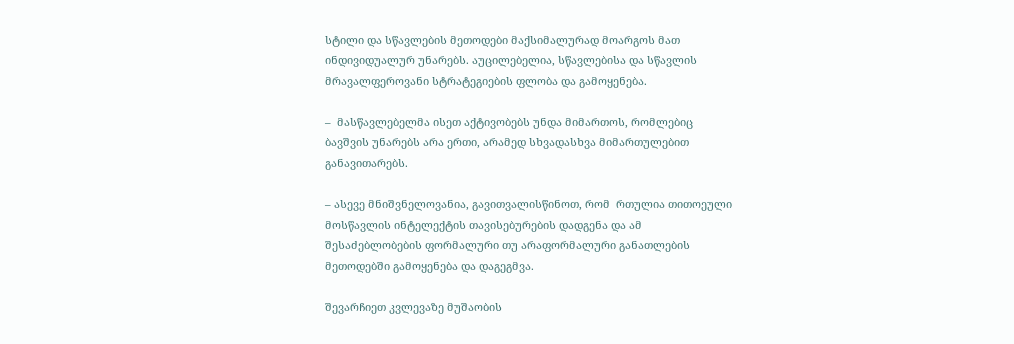სტილი და სწავლების მეთოდები მაქსიმალურად მოარგოს მათ ინდივიდუალურ უნარებს. აუცილებელია, სწავლებისა და სწავლის მრავალფეროვანი სტრატეგიების ფლობა და გამოყენება.

–  მასწავლებელმა ისეთ აქტივობებს უნდა მიმართოს, რომლებიც ბავშვის უნარებს არა ერთი, არამედ სხვადასხვა მიმართულებით განავითარებს.

– ასევე მნიშვნელოვანია, გავითვალისწინოთ, რომ  რთულია თითოეული მოსწავლის ინტელექტის თავისებურების დადგენა და ამ შესაძებლობების ფორმალური თუ არაფორმალური განათლების მეთოდებში გამოყენება და დაგეგმვა.

შევარჩიეთ კვლევაზე მუშაობის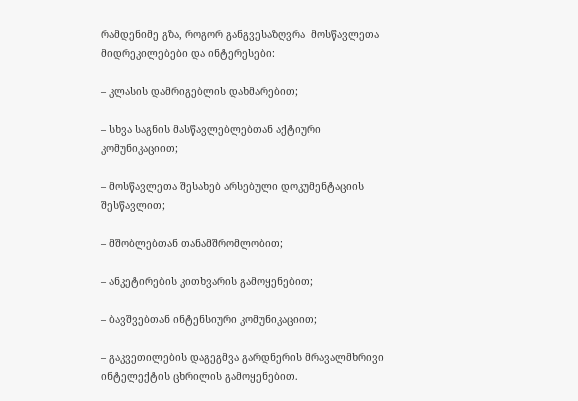რამდენიმე გზა, როგორ განგვესაზღვრა  მოსწავლეთა  მიდრეკილებები და ინტერესები:

– კლასის დამრიგებლის დახმარებით;

– სხვა საგნის მასწავლებლებთან აქტიური კომუნიკაციით;

– მოსწავლეთა შესახებ არსებული დოკუმენტაციის შესწავლით;

– მშობლებთან თანამშრომლობით;

– ანკეტირების კითხვარის გამოყენებით;

– ბავშვებთან ინტენსიური კომუნიკაციით;

– გაკვეთილების დაგეგმვა გარდნერის მრავალმხრივი ინტელექტის ცხრილის გამოყენებით.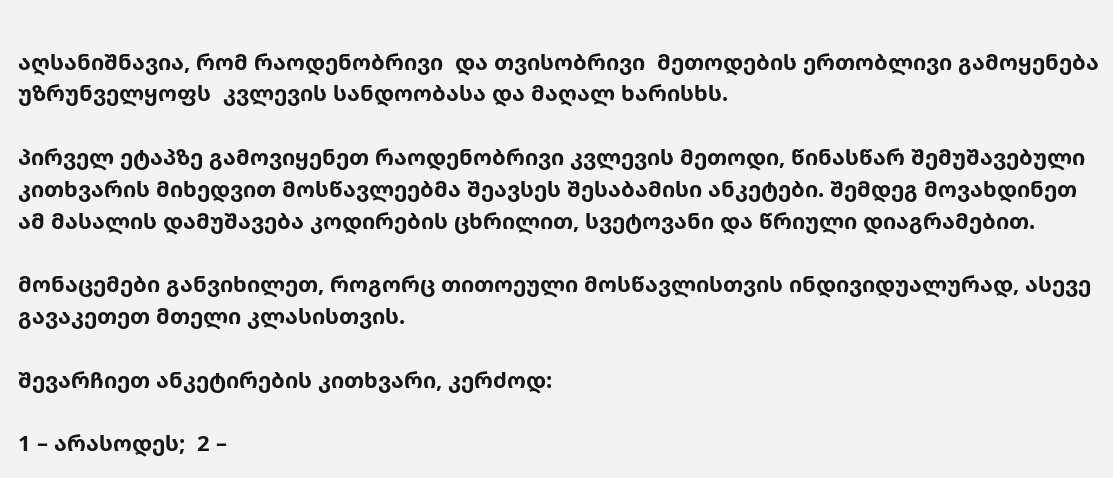აღსანიშნავია, რომ რაოდენობრივი  და თვისობრივი  მეთოდების ერთობლივი გამოყენება უზრუნველყოფს  კვლევის სანდოობასა და მაღალ ხარისხს.

პირველ ეტაპზე გამოვიყენეთ რაოდენობრივი კვლევის მეთოდი, წინასწარ შემუშავებული კითხვარის მიხედვით მოსწავლეებმა შეავსეს შესაბამისი ანკეტები. შემდეგ მოვახდინეთ ამ მასალის დამუშავება კოდირების ცხრილით, სვეტოვანი და წრიული დიაგრამებით.

მონაცემები განვიხილეთ, როგორც თითოეული მოსწავლისთვის ინდივიდუალურად, ასევე გავაკეთეთ მთელი კლასისთვის.

შევარჩიეთ ანკეტირების კითხვარი, კერძოდ:

1 – არასოდეს;  2 –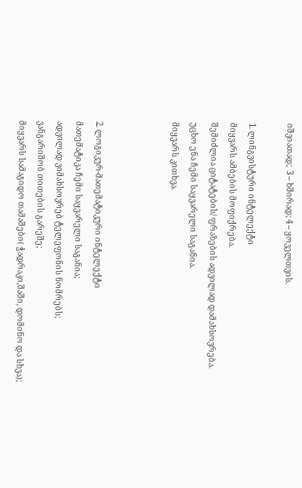იშვიათად;  3 – ხშირად; 4 – ყოველთვის.

1. ლინგვისტური ინტელექტი
მიყვარს ამბების მოფიქრება.
შემიძლია ციტატების/ ფრაზების ადვილად დამახსოვრება.
უცხო ენა ჩემი საყვარელი საგანია.
მიყვარს კითხვა.



2. ლოგიკურ-მათემატიკური ინტელექტი
მათემატიკა ჩემი საყვარელი საგანია;
ადვილად ვიმახსოვრებ ტელეფონის ნომრებს;
ვანგარიშობ თითების გარეშე;
მიყვარს სამაგიდო თამაშები( ჭადრაკი,შაში, დომინო და სხვა);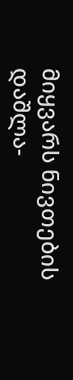მიყვარს ნივთების დაშლა-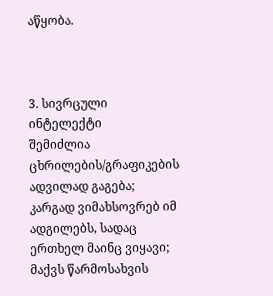აწყობა.



3. სივრცული ინტელექტი
შემიძლია ცხრილების/გრაფიკების ადვილად გაგება;
კარგად ვიმახსოვრებ იმ ადგილებს, სადაც ერთხელ მაინც ვიყავი;
მაქვს წარმოსახვის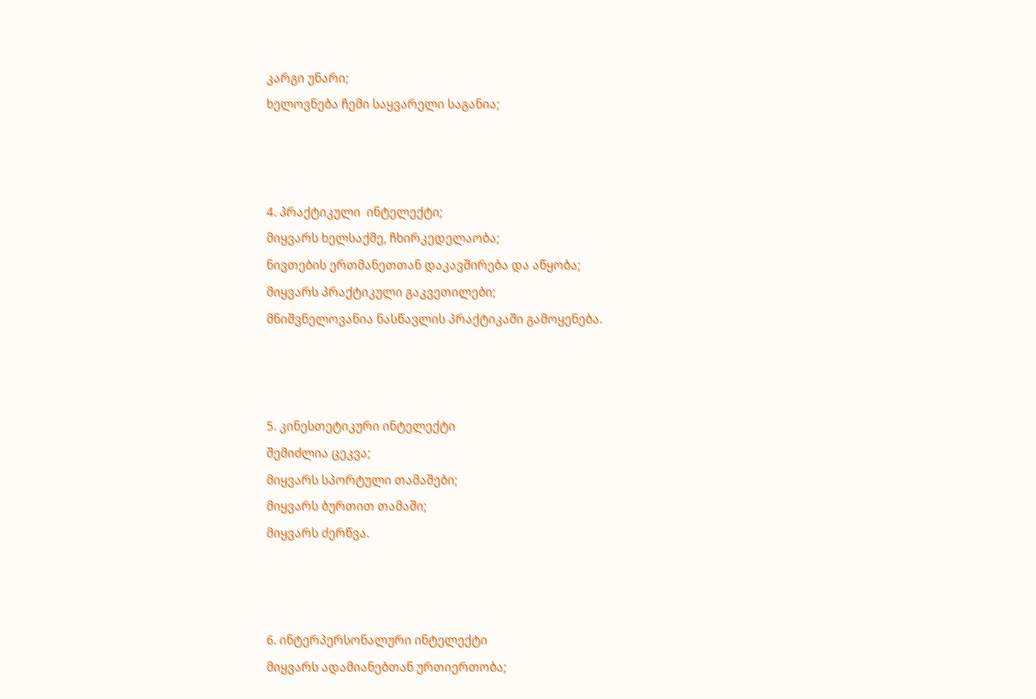კარგი უნარი;
ხელოვნება ჩემი საყვარელი საგანია;



4. პრაქტიკული  ინტელექტი;
მიყვარს ხელსაქმე, ჩხირკედელაობა;
ნივთების ერთმანეთთან დაკავშირება და აწყობა;
მიყვარს პრაქტიკული გაკვეთილები;
მნიშვნელოვანია ნასწავლის პრაქტიკაში გამოყენება.



5. კინესთეტიკური ინტელექტი
შემიძლია ცეკვა;
მიყვარს სპორტული თამაშები;
მიყვარს ბურთით თამაში;
მიყვარს ძერწვა.



6. ინტერპერსონალური ინტელექტი
მიყვარს ადამიანებთან ურთიერთობა;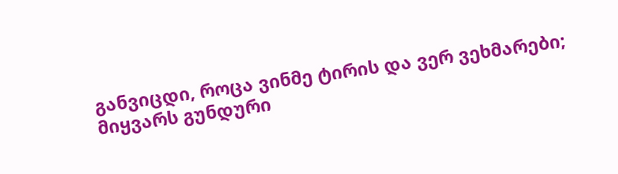განვიცდი, როცა ვინმე ტირის და ვერ ვეხმარები;
მიყვარს გუნდური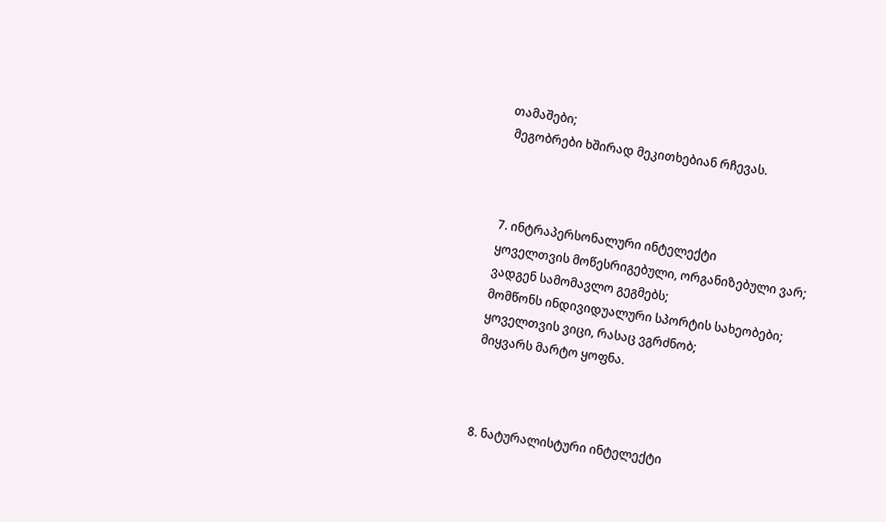თამაშები;
 მეგობრები ხშირად მეკითხებიან რჩევას.



7. ინტრაპერსონალური ინტელექტი
ყოველთვის მოწესრიგებული, ორგანიზებული ვარ;
ვადგენ სამომავლო გეგმებს;
მომწონს ინდივიდუალური სპორტის სახეობები;
ყოველთვის ვიცი, რასაც ვგრძნობ;
მიყვარს მარტო ყოფნა.



8. ნატურალისტური ინტელექტი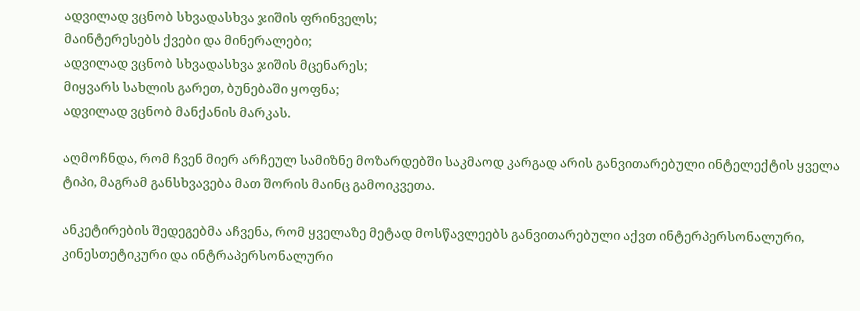ადვილად ვცნობ სხვადასხვა ჯიშის ფრინველს;
მაინტერესებს ქვები და მინერალები;
ადვილად ვცნობ სხვადასხვა ჯიშის მცენარეს;
მიყვარს სახლის გარეთ, ბუნებაში ყოფნა;
ადვილად ვცნობ მანქანის მარკას.

აღმოჩნდა, რომ ჩვენ მიერ არჩეულ სამიზნე მოზარდებში საკმაოდ კარგად არის განვითარებული ინტელექტის ყველა ტიპი, მაგრამ განსხვავება მათ შორის მაინც გამოიკვეთა.

ანკეტირების შედეგებმა აჩვენა, რომ ყველაზე მეტად მოსწავლეებს განვითარებული აქვთ ინტერპერსონალური, კინესთეტიკური და ინტრაპერსონალური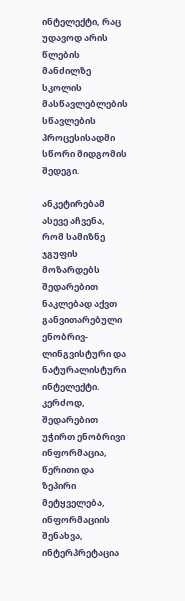ინტელექტი, რაც უდავოდ არის წლების მანძილზე სკოლის მასწავლებლების სწავლების პროცესისადმი სწორი მიდგომის  შედეგი.

ანკეტირებამ ასევე აჩვენა, რომ სამიზნე ჯგუფის მოზარდებს შედარებით ნაკლებად აქვთ განვითარებული ენობრივ-ლინგვისტური და ნატურალისტური ინტელექტი. კერძოდ, შედარებით უჭირთ ენობრივი ინფორმაცია, წერითი და ზეპირი მეტყველება, ინფორმაციის შენახვა, ინტერპრეტაცია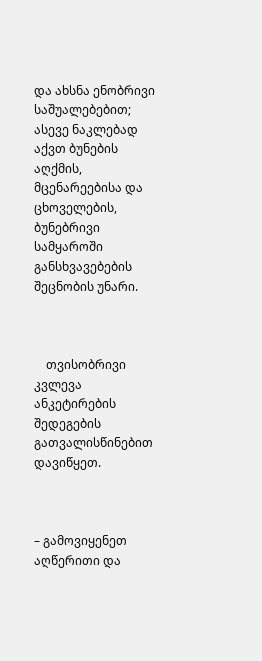და ახსნა ენობრივი საშუალებებით; ასევე ნაკლებად აქვთ ბუნების აღქმის, მცენარეებისა და ცხოველების, ბუნებრივი სამყაროში განსხვავებების შეცნობის უნარი.



    თვისობრივი კვლევა  ანკეტირების შედეგების გათვალისწინებით დავიწყეთ.



– გამოვიყენეთ   აღწერითი და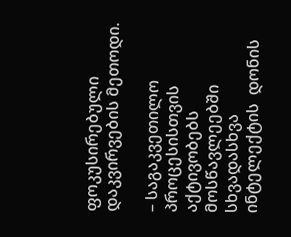ფოკუსირებული დაკვირვების მეთოდი.

– საგაკვეთილო პროცესისთვის აქტივობებს მოსწავლეებში სხვადასხვა ინტელექტის  დონის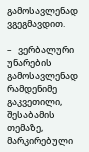გამოსავლენად ვგეგმავდით.

–   ვერბალური უნარების გამოსავლენად რამდენიმე გაკვეთილი, შესაბამის თემაზე, მარკირებული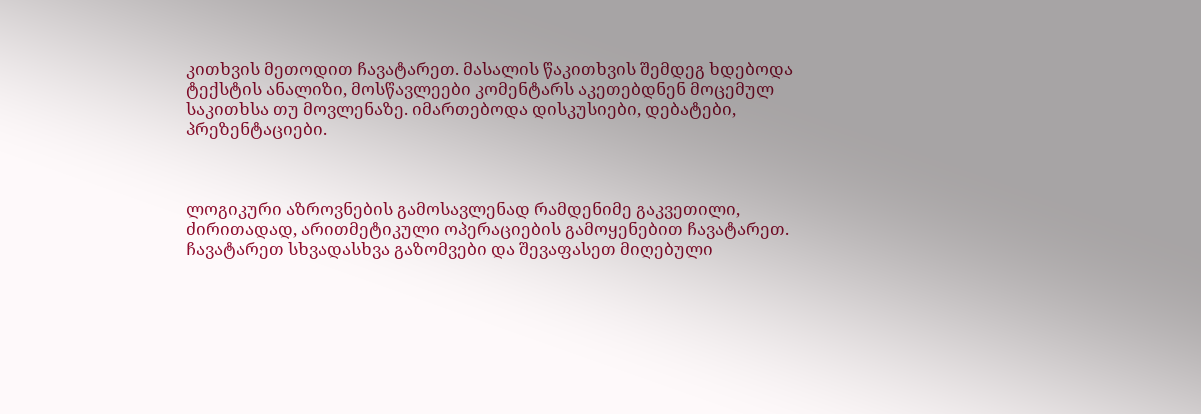კითხვის მეთოდით ჩავატარეთ. მასალის წაკითხვის შემდეგ ხდებოდა ტექსტის ანალიზი, მოსწავლეები კომენტარს აკეთებდნენ მოცემულ საკითხსა თუ მოვლენაზე. იმართებოდა დისკუსიები, დებატები, პრეზენტაციები.



ლოგიკური აზროვნების გამოსავლენად რამდენიმე გაკვეთილი, ძირითადად, არითმეტიკული ოპერაციების გამოყენებით ჩავატარეთ. ჩავატარეთ სხვადასხვა გაზომვები და შევაფასეთ მიღებული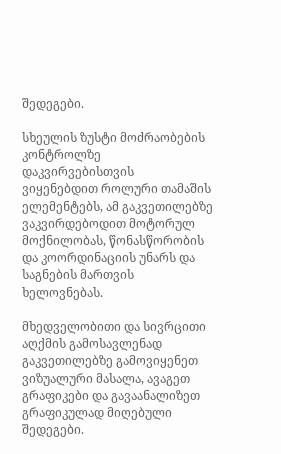შედეგები.

სხეულის ზუსტი მოძრაობების კონტროლზე დაკვირვებისთვის  ვიყენებდით როლური თამაშის ელემენტებს, ამ გაკვეთილებზე ვაკვირდებოდით მოტორულ მოქნილობას, წონასწორობის და კოორდინაციის უნარს და საგნების მართვის ხელოვნებას.

მხედველობითი და სივრცითი აღქმის გამოსავლენად გაკვეთილებზე გამოვიყენეთ ვიზუალური მასალა, ავაგეთ გრაფიკები და გავაანალიზეთ გრაფიკულად მიღებული შედეგები.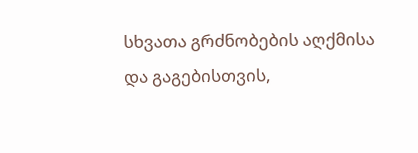სხვათა გრძნობების აღქმისა და გაგებისთვის,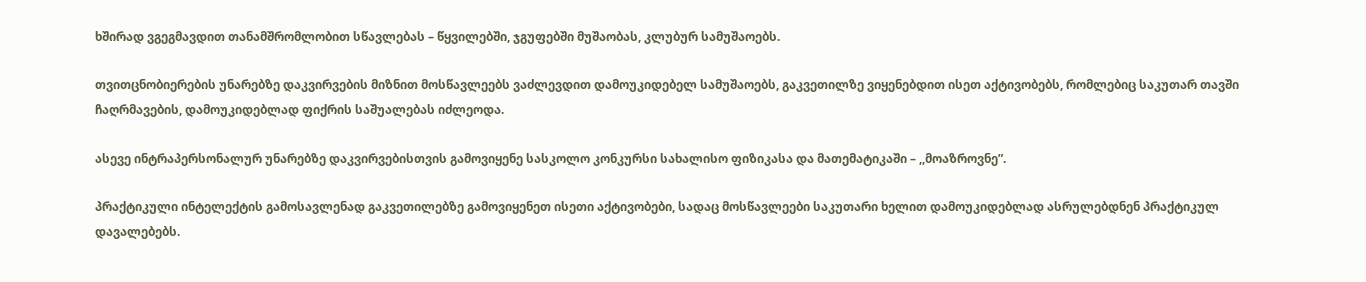ხშირად ვგეგმავდით თანამშრომლობით სწავლებას – წყვილებში, ჯგუფებში მუშაობას, კლუბურ სამუშაოებს.

თვითცნობიერების უნარებზე დაკვირვების მიზნით მოსწავლეებს ვაძლევდით დამოუკიდებელ სამუშაოებს, გაკვეთილზე ვიყენებდით ისეთ აქტივობებს, რომლებიც საკუთარ თავში ჩაღრმავების, დამოუკიდებლად ფიქრის საშუალებას იძლეოდა.

ასევე ინტრაპერსონალურ უნარებზე დაკვირვებისთვის გამოვიყენე სასკოლო კონკურსი სახალისო ფიზიკასა და მათემატიკაში – ,,მოაზროვნე”.

პრაქტიკული ინტელექტის გამოსავლენად გაკვეთილებზე გამოვიყენეთ ისეთი აქტივობები, სადაც მოსწავლეები საკუთარი ხელით დამოუკიდებლად ასრულებდნენ პრაქტიკულ დავალებებს.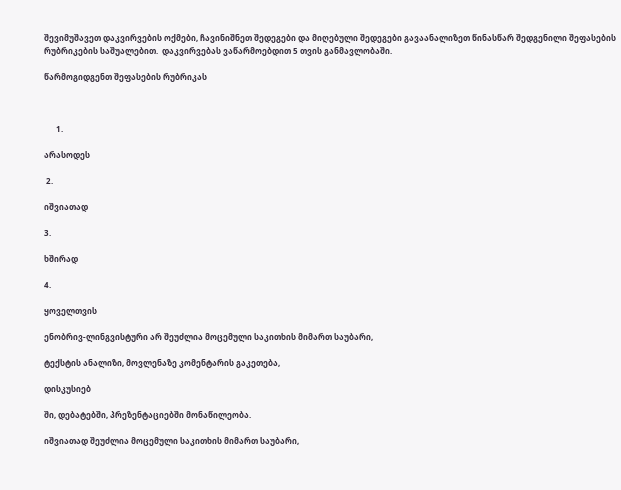შევიმუშავეთ დაკვირვების ოქმები, ჩავინიშნეთ შედეგები და მიღებული შედეგები გავაანალიზეთ წინასწარ შედგენილი შეფასების რუბრიკების საშუალებით.  დაკვირვებას ვაწარმოებდით 5 თვის განმავლობაში.

წარმოგიდგენთ შეფასების რუბრიკას



      1.

არასოდეს

 2.

იშვიათად

3.

ხშირად

4.

ყოველთვის

ენობრივ-ლინგვისტური არ შეუძლია მოცემული საკითხის მიმართ საუბარი,

ტექსტის ანალიზი, მოვლენაზე კომენტარის გაკეთება,

დისკუსიებ

ში, დებატებში, პრეზენტაციებში მონაწილეობა.

იშვიათად შეუძლია მოცემული საკითხის მიმართ საუბარი,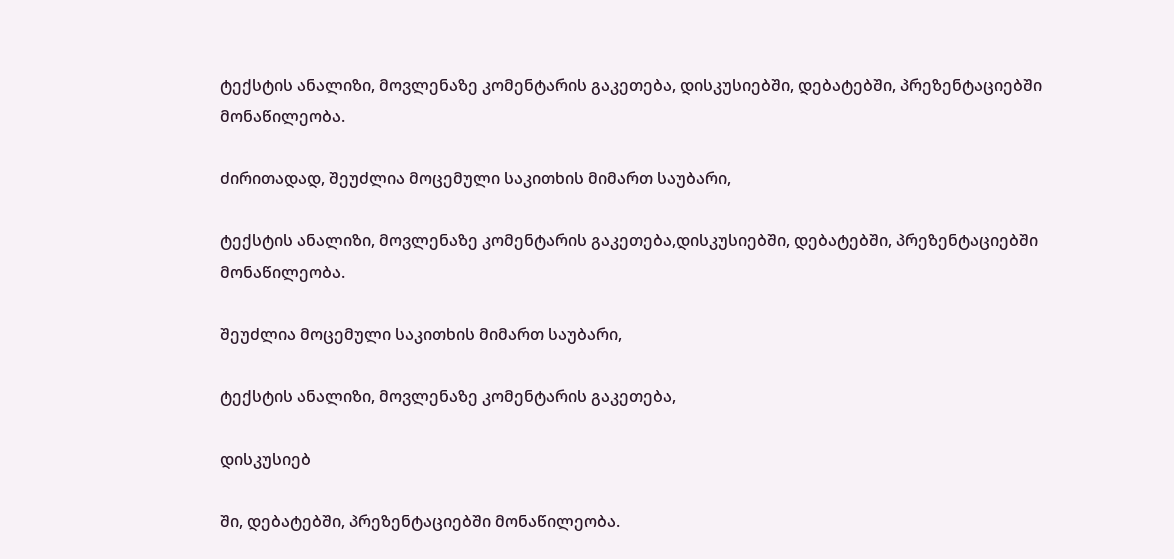ტექსტის ანალიზი, მოვლენაზე კომენტარის გაკეთება, დისკუსიებში, დებატებში, პრეზენტაციებში მონაწილეობა.

ძირითადად, შეუძლია მოცემული საკითხის მიმართ საუბარი,

ტექსტის ანალიზი, მოვლენაზე კომენტარის გაკეთება,დისკუსიებში, დებატებში, პრეზენტაციებში მონაწილეობა.

შეუძლია მოცემული საკითხის მიმართ საუბარი,

ტექსტის ანალიზი, მოვლენაზე კომენტარის გაკეთება,

დისკუსიებ

ში, დებატებში, პრეზენტაციებში მონაწილეობა.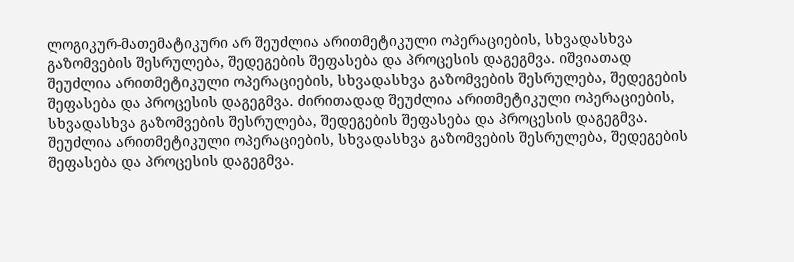ლოგიკურ-მათემატიკური არ შეუძლია არითმეტიკული ოპერაციების, სხვადასხვა გაზომვების შესრულება, შედეგების შეფასება და პროცესის დაგეგმვა. იშვიათად შეუძლია არითმეტიკული ოპერაციების, სხვადასხვა გაზომვების შესრულება, შედეგების შეფასება და პროცესის დაგეგმვა. ძირითადად შეუძლია არითმეტიკული ოპერაციების, სხვადასხვა გაზომვების შესრულება, შედეგების შეფასება და პროცესის დაგეგმვა. შეუძლია არითმეტიკული ოპერაციების, სხვადასხვა გაზომვების შესრულება, შედეგების შეფასება და პროცესის დაგეგმვა.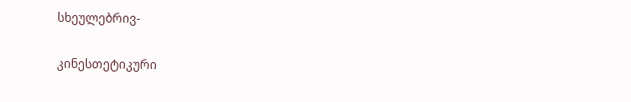სხეულებრივ-

კინესთეტიკური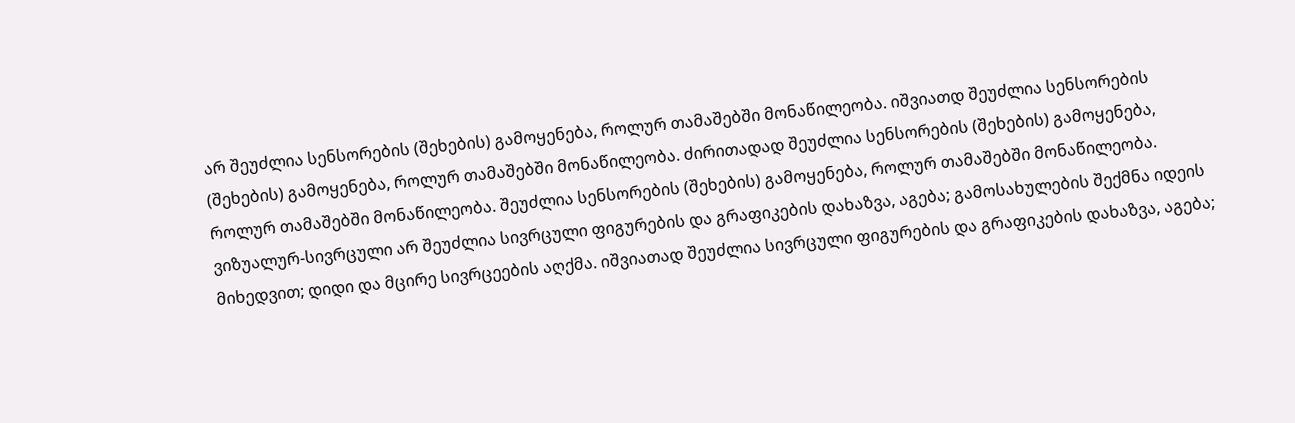არ შეუძლია სენსორების (შეხების) გამოყენება, როლურ თამაშებში მონაწილეობა. იშვიათდ შეუძლია სენსორების (შეხების) გამოყენება, როლურ თამაშებში მონაწილეობა. ძირითადად შეუძლია სენსორების (შეხების) გამოყენება, როლურ თამაშებში მონაწილეობა. შეუძლია სენსორების (შეხების) გამოყენება, როლურ თამაშებში მონაწილეობა.
ვიზუალურ-სივრცული არ შეუძლია სივრცული ფიგურების და გრაფიკების დახაზვა, აგება; გამოსახულების შექმნა იდეის მიხედვით; დიდი და მცირე სივრცეების აღქმა. იშვიათად შეუძლია სივრცული ფიგურების და გრაფიკების დახაზვა, აგება;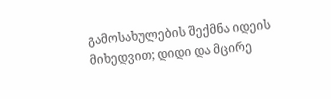გამოსახულების შექმნა იდეის მიხედვით; დიდი და მცირე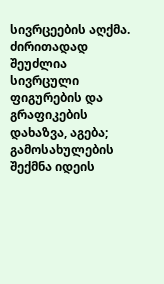სივრცეების აღქმა. ძირითადად შეუძლია სივრცული ფიგურების და გრაფიკების დახაზვა, აგება; გამოსახულების შექმნა იდეის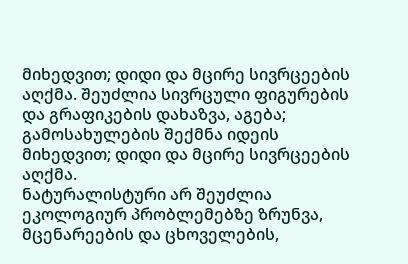მიხედვით; დიდი და მცირე სივრცეების აღქმა. შეუძლია სივრცული ფიგურების და გრაფიკების დახაზვა, აგება; გამოსახულების შექმნა იდეის მიხედვით; დიდი და მცირე სივრცეების აღქმა.
ნატურალისტური არ შეუძლია ეკოლოგიურ პრობლემებზე ზრუნვა, მცენარეების და ცხოველების,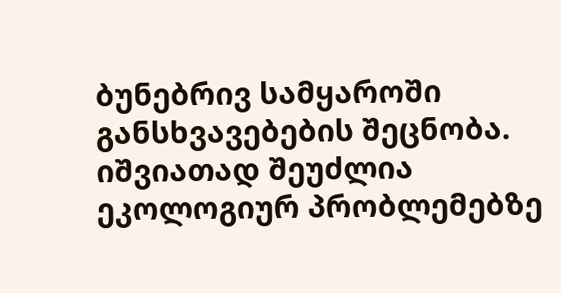ბუნებრივ სამყაროში განსხვავებების შეცნობა. იშვიათად შეუძლია ეკოლოგიურ პრობლემებზე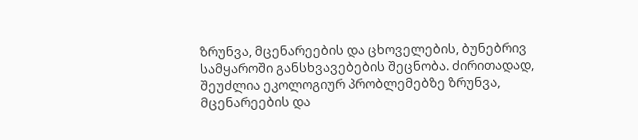ზრუნვა, მცენარეების და ცხოველების, ბუნებრივ სამყაროში განსხვავებების შეცნობა. ძირითადად, შეუძლია ეკოლოგიურ პრობლემებზე ზრუნვა, მცენარეების და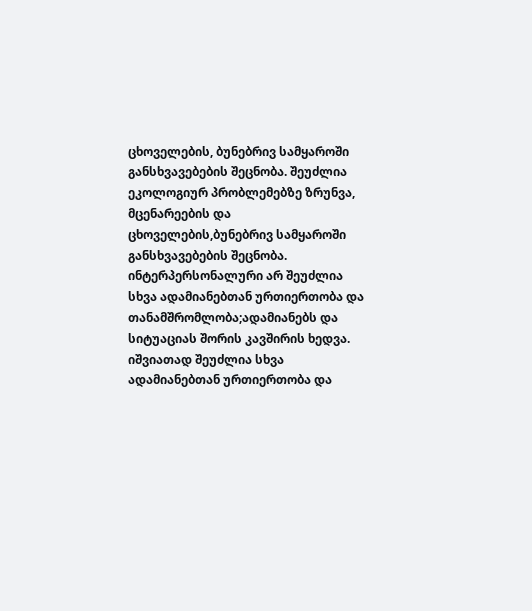ცხოველების, ბუნებრივ სამყაროში განსხვავებების შეცნობა. შეუძლია ეკოლოგიურ პრობლემებზე ზრუნვა, მცენარეების და ცხოველების,ბუნებრივ სამყაროში განსხვავებების შეცნობა.
ინტერპერსონალური არ შეუძლია სხვა ადამიანებთან ურთიერთობა და თანამშრომლობა;ადამიანებს და სიტუაციას შორის კავშირის ხედვა. იშვიათად შეუძლია სხვა ადამიანებთან ურთიერთობა და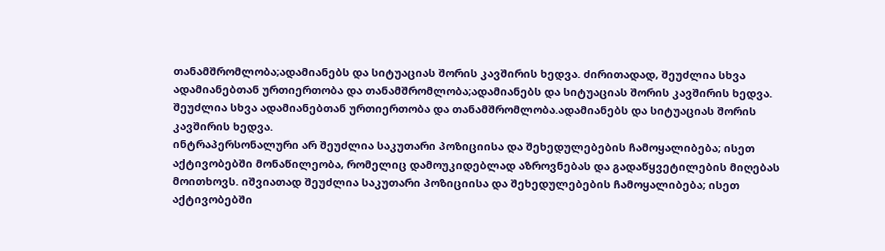თანამშრომლობა;ადამიანებს და სიტუაციას შორის კავშირის ხედვა. ძირითადად, შეუძლია სხვა ადამიანებთან ურთიერთობა და თანამშრომლობა;ადამიანებს და სიტუაციას შორის კავშირის ხედვა. შეუძლია სხვა ადამიანებთან ურთიერთობა და თანამშრომლობა.ადამიანებს და სიტუაციას შორის კავშირის ხედვა.
ინტრაპერსონალური არ შეუძლია საკუთარი პოზიციისა და შეხედულებების ჩამოყალიბება; ისეთ აქტივობებში მონაწილეობა, რომელიც დამოუკიდებლად აზროვნებას და გადაწყვეტილების მიღებას მოითხოვს. იშვიათად შეუძლია საკუთარი პოზიციისა და შეხედულებების ჩამოყალიბება; ისეთ აქტივობებში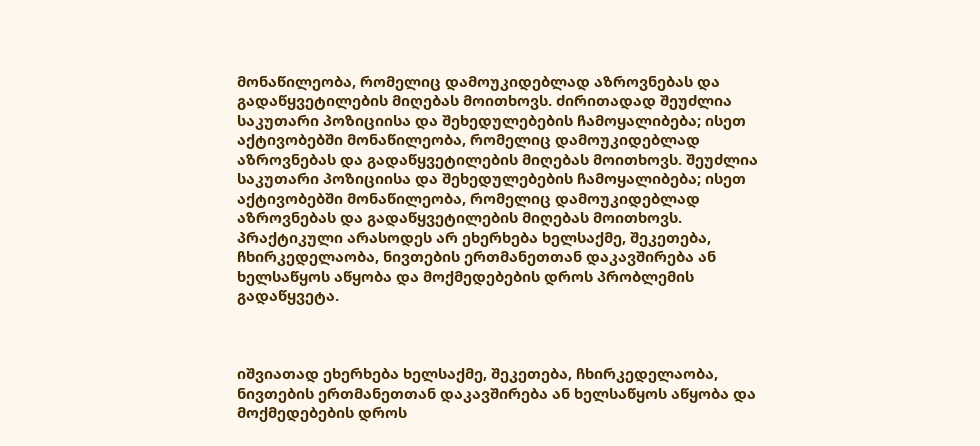მონაწილეობა, რომელიც დამოუკიდებლად აზროვნებას და გადაწყვეტილების მიღებას მოითხოვს. ძირითადად შეუძლია საკუთარი პოზიციისა და შეხედულებების ჩამოყალიბება; ისეთ აქტივობებში მონაწილეობა, რომელიც დამოუკიდებლად აზროვნებას და გადაწყვეტილების მიღებას მოითხოვს. შეუძლია საკუთარი პოზიციისა და შეხედულებების ჩამოყალიბება; ისეთ აქტივობებში მონაწილეობა, რომელიც დამოუკიდებლად აზროვნებას და გადაწყვეტილების მიღებას მოითხოვს.
პრაქტიკული არასოდეს არ ეხერხება ხელსაქმე, შეკეთება, ჩხირკედელაობა, ნივთების ერთმანეთთან დაკავშირება ან ხელსაწყოს აწყობა და მოქმედებების დროს პრობლემის გადაწყვეტა.



იშვიათად ეხერხება ხელსაქმე, შეკეთება, ჩხირკედელაობა, ნივთების ერთმანეთთან დაკავშირება ან ხელსაწყოს აწყობა და მოქმედებების დროს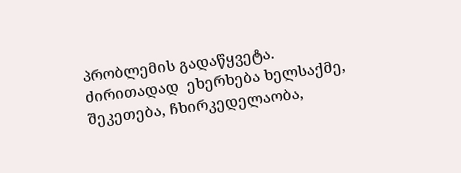პრობლემის გადაწყვეტა. ძირითადად  ეხერხება ხელსაქმე, შეკეთება, ჩხირკედელაობა,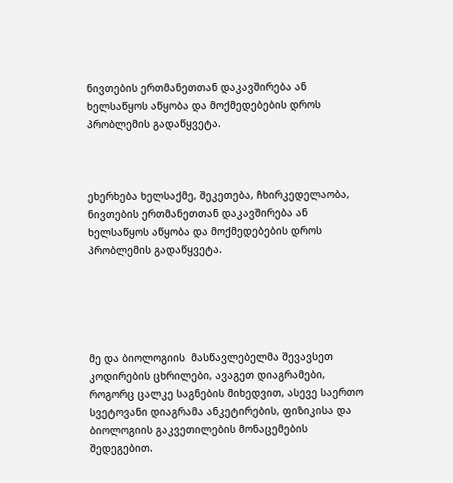ნივთების ერთმანეთთან დაკავშირება ან ხელსაწყოს აწყობა და მოქმედებების დროს პრობლემის გადაწყვეტა.



ეხერხება ხელსაქმე, შეკეთება, ჩხირკედელაობა, ნივთების ერთმანეთთან დაკავშირება ან ხელსაწყოს აწყობა და მოქმედებების დროს პრობლემის გადაწყვეტა.





მე და ბიოლოგიის  მასწავლებელმა შევავსეთ კოდირების ცხრილები, ავაგეთ დიაგრამები, როგორც ცალკე საგნების მიხედვით, ასევე საერთო სვეტოვანი დიაგრამა ანკეტირების, ფიზიკისა და ბიოლოგიის გაკვეთილების მონაცემების შედეგებით.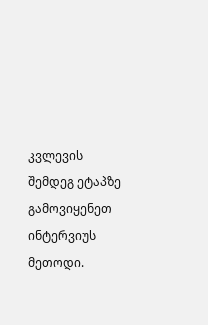კვლევის შემდეგ ეტაპზე გამოვიყენეთ ინტერვიუს მეთოდი.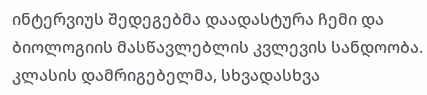ინტერვიუს შედეგებმა დაადასტურა ჩემი და ბიოლოგიის მასწავლებლის კვლევის სანდოობა. კლასის დამრიგებელმა, სხვადასხვა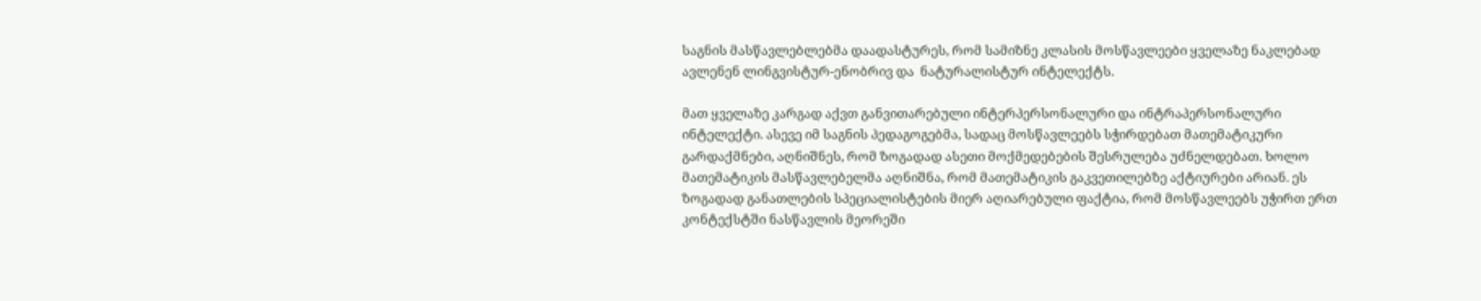საგნის მასწავლებლებმა დაადასტურეს, რომ სამიზნე კლასის მოსწავლეები ყველაზე ნაკლებად ავლენენ ლინგვისტურ-ენობრივ და  ნატურალისტურ ინტელექტს.

მათ ყველაზე კარგად აქვთ განვითარებული ინტერპერსონალური და ინტრაპერსონალური  ინტელექტი. ასევე იმ საგნის პედაგოგებმა, სადაც მოსწავლეებს სჭირდებათ მათემატიკური გარდაქმნები, აღნიშნეს, რომ ზოგადად ასეთი მოქმედებების შესრულება უძნელდებათ. ხოლო მათემატიკის მასწავლებელმა აღნიშნა, რომ მათემატიკის გაკვეთილებზე აქტიურები არიან. ეს ზოგადად განათლების სპეციალისტების მიერ აღიარებული ფაქტია, რომ მოსწავლეებს უჭირთ ერთ კონტექსტში ნასწავლის მეორეში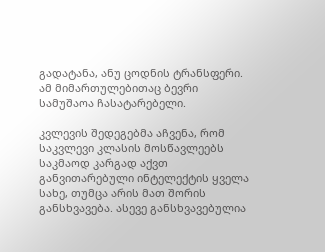გადატანა, ანუ ცოდნის ტრანსფერი. ამ მიმართულებითაც ბევრი სამუშაოა ჩასატარებელი.

კვლევის შედეგებმა აჩვენა, რომ საკვლევი კლასის მოსწავლეებს საკმაოდ კარგად აქვთ განვითარებული ინტელექტის ყველა სახე, თუმცა არის მათ შორის განსხვავება. ასევე განსხვავებულია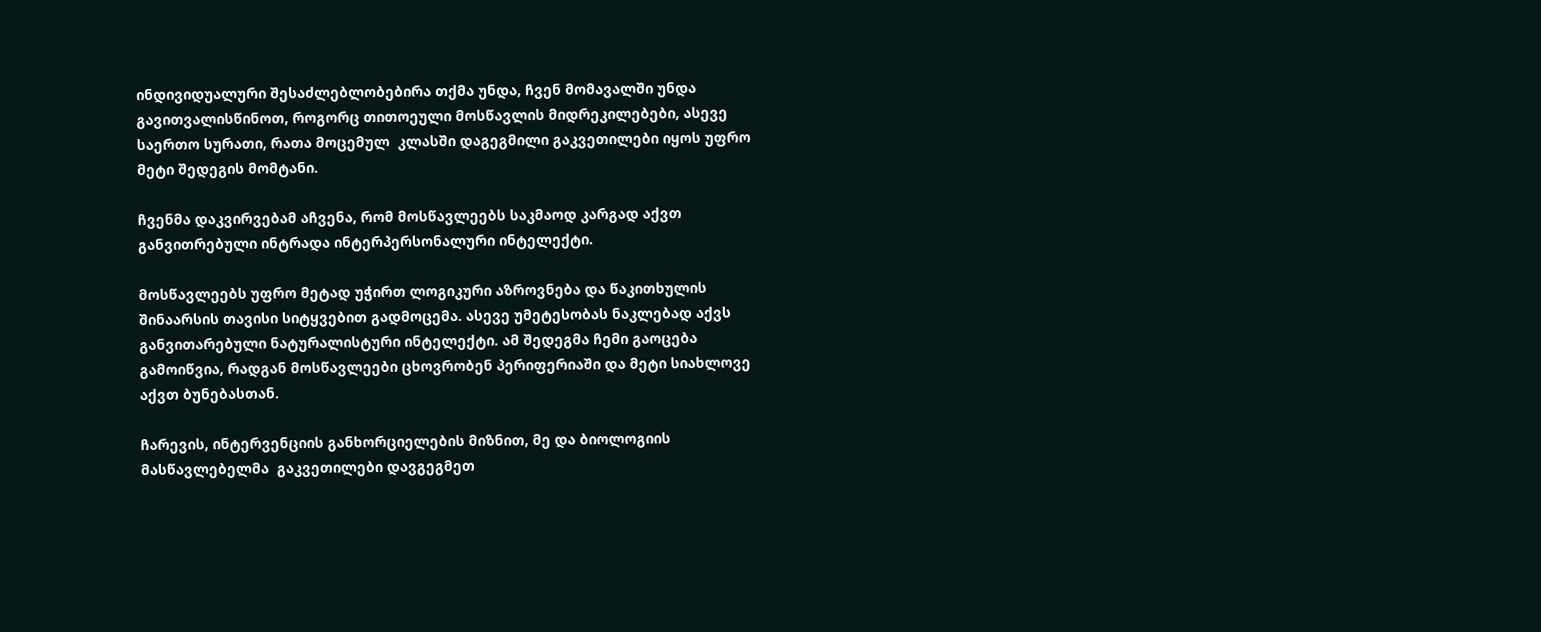ინდივიდუალური შესაძლებლობებირა თქმა უნდა, ჩვენ მომავალში უნდა გავითვალისწინოთ, როგორც თითოეული მოსწავლის მიდრეკილებები, ასევე საერთო სურათი, რათა მოცემულ  კლასში დაგეგმილი გაკვეთილები იყოს უფრო მეტი შედეგის მომტანი.

ჩვენმა დაკვირვებამ აჩვენა, რომ მოსწავლეებს საკმაოდ კარგად აქვთ განვითრებული ინტრადა ინტერპერსონალური ინტელექტი.

მოსწავლეებს უფრო მეტად უჭირთ ლოგიკური აზროვნება და წაკითხულის შინაარსის თავისი სიტყვებით გადმოცემა. ასევე უმეტესობას ნაკლებად აქვს განვითარებული ნატურალისტური ინტელექტი. ამ შედეგმა ჩემი გაოცება გამოიწვია, რადგან მოსწავლეები ცხოვრობენ პერიფერიაში და მეტი სიახლოვე აქვთ ბუნებასთან.

ჩარევის, ინტერვენციის განხორციელების მიზნით, მე და ბიოლოგიის მასწავლებელმა  გაკვეთილები დავგეგმეთ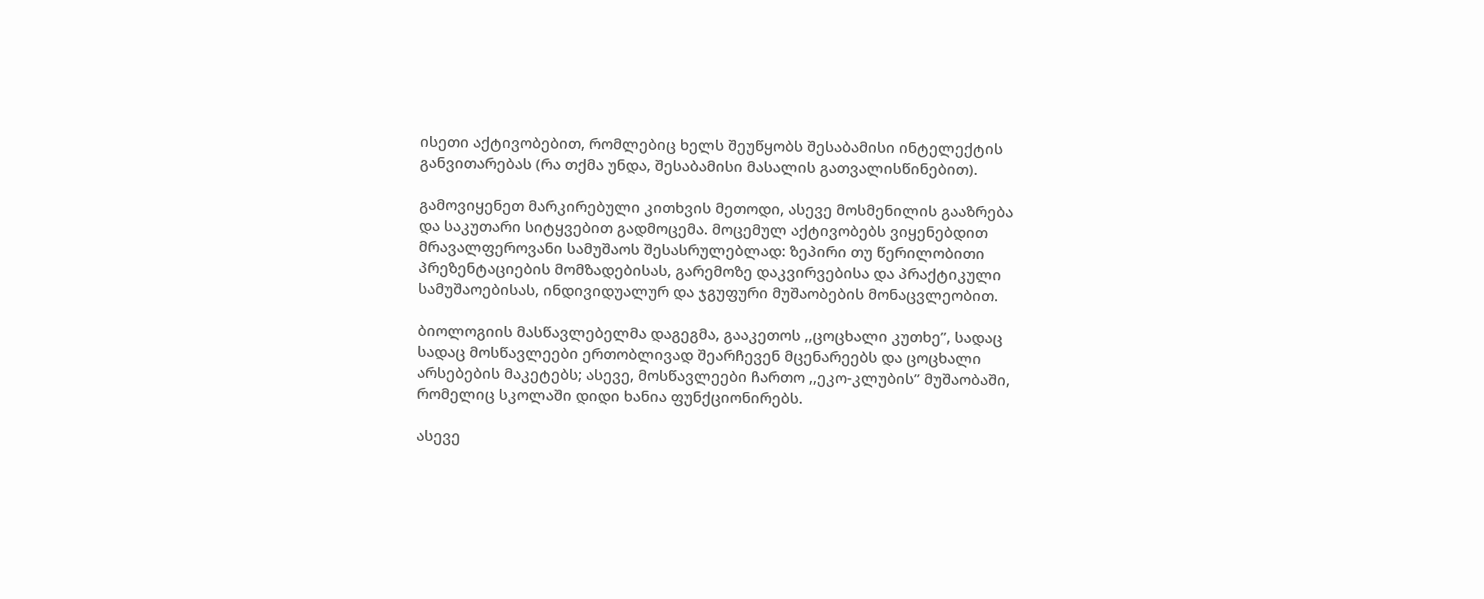ისეთი აქტივობებით, რომლებიც ხელს შეუწყობს შესაბამისი ინტელექტის განვითარებას (რა თქმა უნდა, შესაბამისი მასალის გათვალისწინებით).

გამოვიყენეთ მარკირებული კითხვის მეთოდი, ასევე მოსმენილის გააზრება და საკუთარი სიტყვებით გადმოცემა. მოცემულ აქტივობებს ვიყენებდით მრავალფეროვანი სამუშაოს შესასრულებლად: ზეპირი თუ წერილობითი პრეზენტაციების მომზადებისას, გარემოზე დაკვირვებისა და პრაქტიკული სამუშაოებისას, ინდივიდუალურ და ჯგუფური მუშაობების მონაცვლეობით.

ბიოლოგიის მასწავლებელმა დაგეგმა, გააკეთოს ,,ცოცხალი კუთხე”, სადაც სადაც მოსწავლეები ერთობლივად შეარჩევენ მცენარეებს და ცოცხალი არსებების მაკეტებს; ასევე, მოსწავლეები ჩართო ,,ეკო-კლუბის” მუშაობაში, რომელიც სკოლაში დიდი ხანია ფუნქციონირებს.

ასევე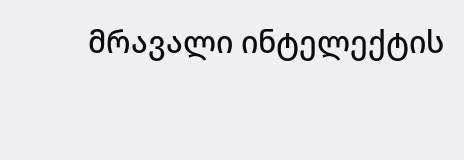მრავალი ინტელექტის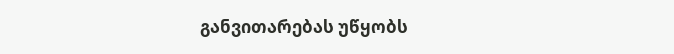განვითარებას უწყობს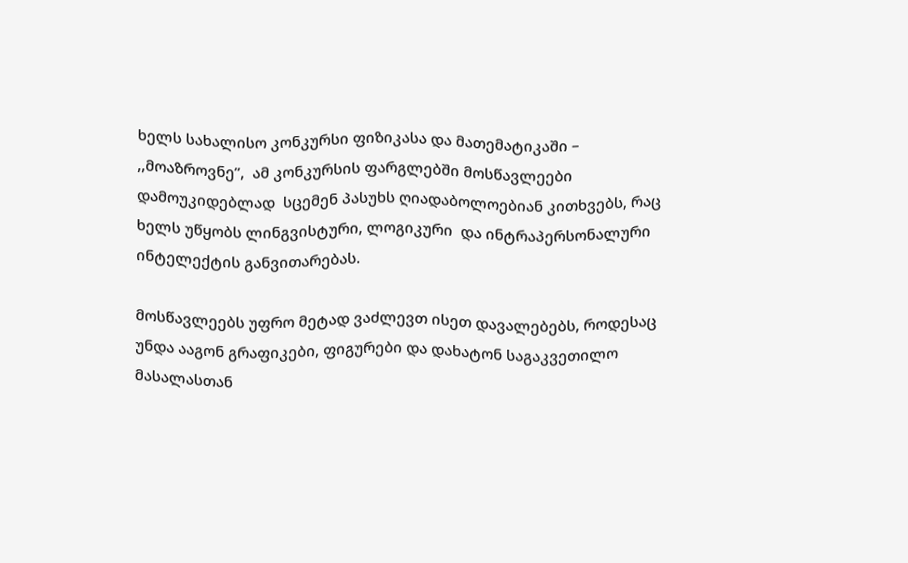ხელს სახალისო კონკურსი ფიზიკასა და მათემატიკაში –  ,,მოაზროვნე”,  ამ კონკურსის ფარგლებში მოსწავლეები დამოუკიდებლად  სცემენ პასუხს ღიადაბოლოებიან კითხვებს, რაც ხელს უწყობს ლინგვისტური, ლოგიკური  და ინტრაპერსონალური ინტელექტის განვითარებას.

მოსწავლეებს უფრო მეტად ვაძლევთ ისეთ დავალებებს, როდესაც უნდა ააგონ გრაფიკები, ფიგურები და დახატონ საგაკვეთილო მასალასთან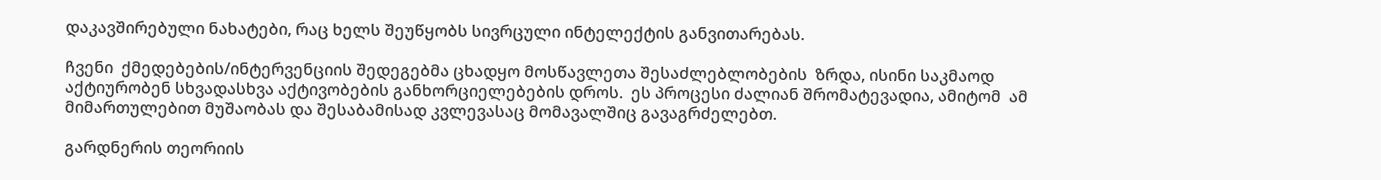დაკავშირებული ნახატები, რაც ხელს შეუწყობს სივრცული ინტელექტის განვითარებას.

ჩვენი  ქმედებების/ინტერვენციის შედეგებმა ცხადყო მოსწავლეთა შესაძლებლობების  ზრდა, ისინი საკმაოდ აქტიურობენ სხვადასხვა აქტივობების განხორციელებების დროს.  ეს პროცესი ძალიან შრომატევადია, ამიტომ  ამ მიმართულებით მუშაობას და შესაბამისად კვლევასაც მომავალშიც გავაგრძელებთ.

გარდნერის თეორიის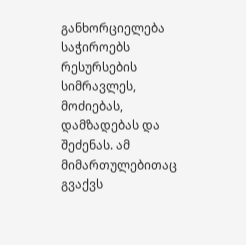განხორციელება საჭიროებს რესურსების სიმრავლეს, მოძიებას, დამზადებას და შეძენას. ამ მიმართულებითაც გვაქვს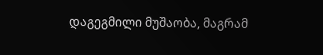დაგეგმილი მუშაობა, მაგრამ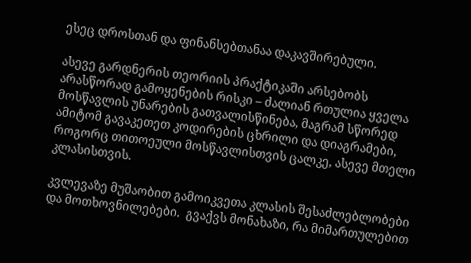ესეც დროსთან და ფინანსებთანაა დაკავშირებული.

ასევე გარდნერის თეორიის პრაქტიკაში არსებობს არასწორად გამოყენების რისკი – ძალიან რთულია ყველა მოსწავლის უნარების გათვალისწინება, მაგრამ სწორედ ამიტომ გავაკეთეთ კოდირების ცხრილი და დიაგრამები, როგორც თითოეული მოსწავლისთვის ცალკე, ასევე მთელი კლასისთვის.

კვლევაზე მუშაობით გამოიკვეთა კლასის შესაძლებლობები და მოთხოვნილებები.  გვაქვს მონახაზი, რა მიმართულებით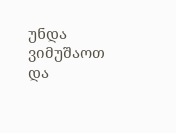უნდა ვიმუშაოთ და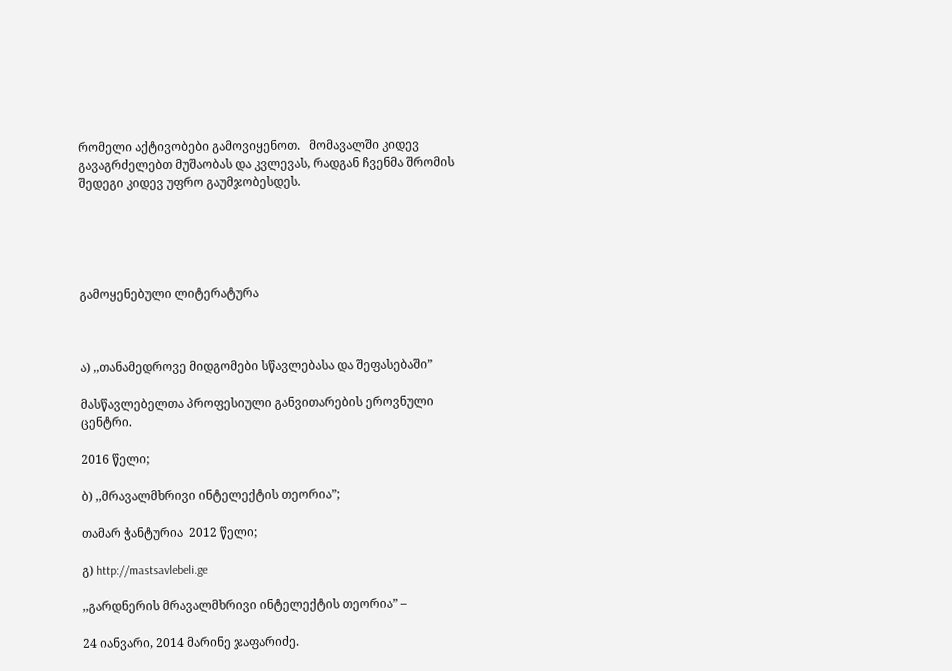რომელი აქტივობები გამოვიყენოთ.   მომავალში კიდევ გავაგრძელებთ მუშაობას და კვლევას, რადგან ჩვენმა შრომის შედეგი კიდევ უფრო გაუმჯობესდეს.





გამოყენებული ლიტერატურა



ა) ,,თანამედროვე მიდგომები სწავლებასა და შეფასებაში”

მასწავლებელთა პროფესიული განვითარების ეროვნული ცენტრი.

2016 წელი;

ბ) ,,მრავალმხრივი ინტელექტის თეორია”;

თამარ ჭანტურია  2012 წელი;

გ) http://mastsavlebeli.ge

,,გარდნერის მრავალმხრივი ინტელექტის თეორია” –

24 იანვარი, 2014 მარინე ჯაფარიძე.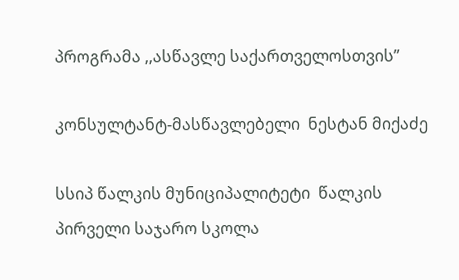პროგრამა ,,ასწავლე საქართველოსთვის”

კონსულტანტ-მასწავლებელი  ნესტან მიქაძე

სსიპ წალკის მუნიციპალიტეტი  წალკის პირველი საჯარო სკოლა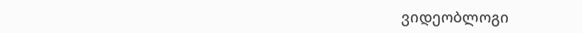ვიდეობლოგი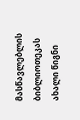მასწავლებლის ბიბლიოთეკას ახალი წიგნი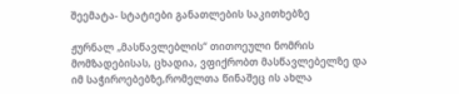შეემატა- სტატიები განათლების საკითხებზე

ჟურნალ „მასწავლებლის“ თითოეული ნომრის მომზადებისას, ცხადია, ვფიქრობთ მასწავლებელზე და იმ საჭიროებებზე,რომელთა წინაშეც ის ახლა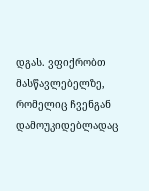დგას. ვფიქრობთ მასწავლებელზე, რომელიც ჩვენგან დამოუკიდებლადაც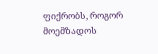ფიქრობს, როგორ მოემზადოს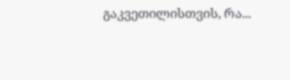გაკვეთილისთვის, რა...